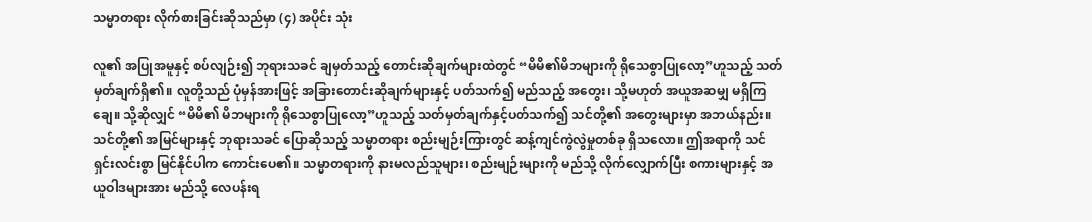သမ္မာတရား လိုက်စားခြင်းဆိုသည်မှာ (၄) အပိုင်း သုံး

လူ၏ အပြုအမူနှင့် စပ်လျဉ်း၍ ဘုရားသခင် ချမှတ်သည့် တောင်းဆိုချက်များထဲတွင် “မိမိ၏မိဘများကို ရိုသေစွာပြုလော့”ဟူသည့် သတ်မှတ်ချက်ရှိ၏။ လူတို့သည် ပုံမှန်အားဖြင့် အခြားတောင်းဆိုချက်များနှင့် ပတ်သက်၍ မည်သည့် အတွေး၊ သို့မဟုတ် အယူအဆမျှ မရှိကြချေ။ သို့ဆိုလျှင် “မိမိ၏ မိဘများကို ရိုသေစွာပြုလော့”ဟူသည့် သတ်မှတ်ချက်နှင့်ပတ်သက်၍ သင်တို့၏ အတွေးများမှာ အဘယ်နည်း။ သင်တို့၏ အမြင်များနှင့် ဘုရားသခင် ပြောဆိုသည့် သမ္မာတရား စည်းမျဉ်းကြားတွင် ဆန့်ကျင်ကွဲလွဲမှုတစ်ခု ရှိသလော။ ဤအရာကို သင် ရှင်းလင်းစွာ မြင်နိုင်ပါက ကောင်းပေ၏။ သမ္မာတရားကို နားမလည်သူများ၊ စည်းမျဉ်းများကို မည်သို့ လိုက်လျှောက်ပြီး စကားများနှင့် အယူဝါဒများအား မည်သို့ လေပန်းရ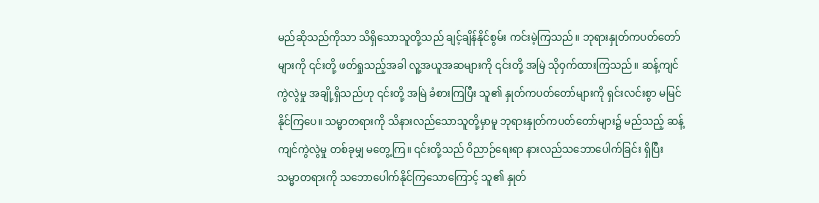မည်ဆိုသည်ကိုသာ သိရှိသောသူတို့သည် ချင့်ချိန်နိုင်စွမ်း ကင်းမဲ့ကြသည်။ ဘုရားနှုတ်ကပတ်တော်များကို ၎င်းတို့ ဖတ်ရှုသည့်အခါ လူ့အယူအဆများကို ၎င်းတို့ အမြဲ သိုဝှက်ထားကြသည်။ ဆန့်ကျင်ကွဲလွဲမှု အချို့ရှိသည်ဟု ၎င်းတို့ အမြဲ ခံစားကြပြီး သူ၏ နှုတ်ကပတ်တော်များကို ရှင်းလင်းစွာ မမြင်နိုင်ကြပေ။ သမ္မာတရားကို သိနားလည်သောသူတို့မှာမူ ဘုရားနှုတ်ကပတ်တော်များ၌ မည်သည့် ဆန့်ကျင်ကွဲလွဲမှု တစ်ခုမျှ မတွေ့ကြ။ ၎င်းတို့သည် ဝိညာဉ်ရေးရာ နားလည်သဘောပေါက်ခြင်း ရှိပြီး သမ္မာတရားကို သဘောပေါက်နိုင်ကြသောကြောင့် သူ၏ နှုတ်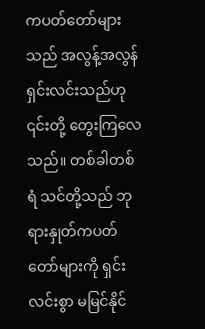ကပတ်တော်များသည် အလွန့်အလွန် ရှင်းလင်းသည်ဟု ၎င်းတို့ တွေးကြလေသည်။ တစ်ခါတစ်ရံ သင်တို့သည် ဘုရားနှုတ်ကပတ်တော်များကို ရှင်းလင်းစွာ မမြင်နိုင်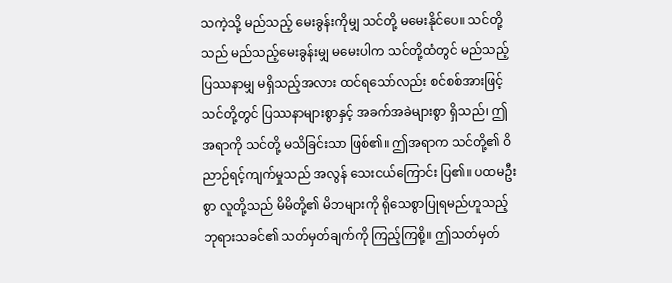သကဲ့သို့ မည်သည့် မေးခွန်းကိုမျှ သင်တို့ မမေးနိုင်ပေ။ သင်တို့သည် မည်သည့်မေးခွန်းမျှ မမေးပါက သင်တို့ထံတွင် မည်သည့် ပြဿနာမျှ မရှိသည့်အလား ထင်ရသော်လည်း စင်စစ်အားဖြင့် သင်တို့တွင် ပြဿနာများစွာနှင့် အခက်အခဲများစွာ ရှိသည်၊ ဤအရာကို သင်တို့ မသိခြင်းသာ ဖြစ်၏။ ဤအရာက သင်တို့၏ ဝိညာဉ်ရင့်ကျက်မှုသည် အလွန် သေးငယ်ကြောင်း ပြ၏။ ပထမဦးစွာ လူတို့သည် မိမိတို့၏ မိဘများကို ရိုသေစွာပြုရမည်ဟူသည့် ဘုရားသခင်၏ သတ်မှတ်ချက်ကို ကြည့်ကြစို့။ ဤသတ်မှတ်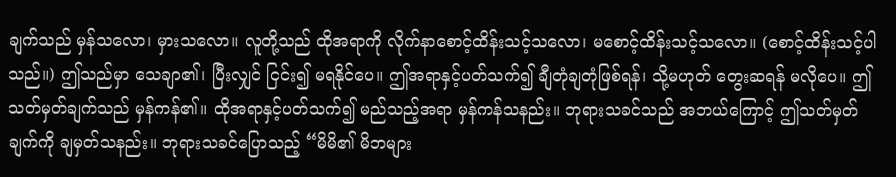ချက်သည် မှန်သလော၊ မှားသလော။ လူတို့သည် ထိုအရာကို လိုက်နာစောင့်ထိန်းသင့်သလော၊ မစောင့်ထိန်းသင့်သလော။ (စောင့်ထိန်းသင့်ပါသည်။) ဤသည်မှာ သေချာ၏၊ ပြီးလျှင် ငြင်း၍ မရနိုင်ပေ။ ဤအရာနှင့်ပတ်သက်၍ ချီတုံချတုံဖြစ်ရန်၊ သို့မဟုတ် တွေးဆရန် မလိုပေ။ ဤသတ်မှတ်ချက်သည် မှန်ကန်၏။ ထိုအရာနှင့်ပတ်သက်၍ မည်သည့်အရာ မှန်ကန်သနည်း။ ဘုရားသခင်သည် အဘယ်ကြောင့် ဤသတ်မှတ်ချက်ကို ချမှတ်သနည်း။ ဘုရားသခင်ပြောသည့် “မိမိ၏ မိဘများ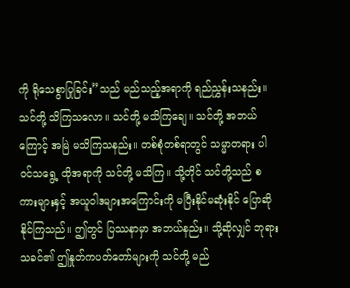ကို ရိုသေစွာပြုခြင်း”သည် မည်သည့်အရာကို ရည်ညွှန်းသနည်း။ သင်တို့ သိကြသလော။ သင်တို့ မသိကြချေ။ သင်တို့ အဘယ်ကြောင့် အမြဲ မသိကြသနည်း။ တစ်စုံတစ်ရာတွင် သမ္မာတရား ပါဝင်သရွေ့ ထိုအရာကို သင်တို့ မသိကြ။ သို့တိုင် သင်တို့သည် စကားများနှင့် အယူဝါဒများအကြောင်းကို မပြီးနိုင်မဆုံးနိုင် ပြောဆိုနိုင်ကြသည်။ ဤတွင် ပြဿနာမှာ အဘယ်နည်း။ သို့ဆိုလျှင် ဘုရားသခင်၏ ဤနှုတ်ကပတ်တော်များကို သင်တို့ မည်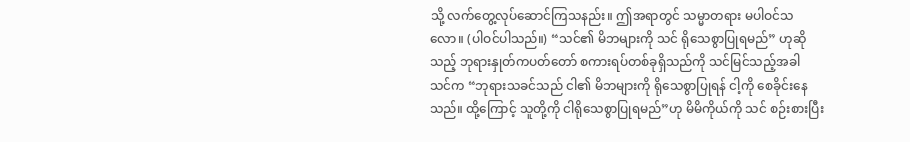သို့ လက်တွေ့လုပ်ဆောင်ကြသနည်း။ ဤအရာတွင် သမ္မာတရား မပါဝင်သလော။ (ပါဝင်ပါသည်။) “သင်၏ မိဘများကို သင် ရိုသေစွာပြုရမည်” ဟုဆိုသည့် ဘုရားနှုတ်ကပတ်တော် စကားရပ်တစ်ခုရှိသည်ကို သင်မြင်သည့်အခါ သင်က “ဘုရားသခင်သည် ငါ၏ မိဘများကို ရိုသေစွာပြုရန် ငါ့ကို စေခိုင်းနေသည်။ ထို့ကြောင့် သူတို့ကို ငါရိုသေစွာပြုရမည်”ဟု မိမိကိုယ်ကို သင် စဉ်းစားပြီး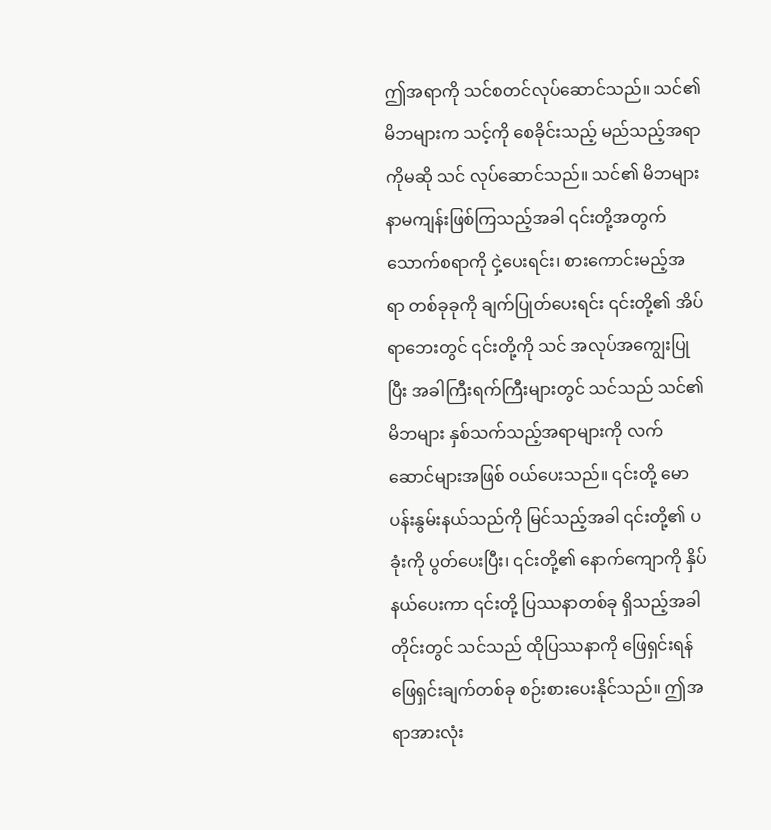ဤအရာကို သင်စတင်လုပ်ဆောင်သည်။ သင်၏ မိဘများက သင့်ကို စေခိုင်းသည့် မည်သည့်အရာကိုမဆို သင် လုပ်ဆောင်သည်။ သင်၏ မိဘများ နာမကျန်းဖြစ်ကြသည့်အခါ ၎င်းတို့အတွက် သောက်စရာကို ငှဲ့ပေးရင်း၊ စားကောင်းမည့်အရာ တစ်ခုခုကို ချက်ပြုတ်ပေးရင်း ၎င်းတို့၏ အိပ်ရာဘေးတွင် ၎င်းတို့ကို သင် အလုပ်အကျွေးပြုပြီး အခါကြီးရက်ကြီးများတွင် သင်သည် သင်၏ မိဘများ နှစ်သက်သည့်အရာများကို လက်ဆောင်များအဖြစ် ဝယ်ပေးသည်။ ၎င်းတို့ မောပန်းနွမ်းနယ်သည်ကို မြင်သည့်အခါ ၎င်းတို့၏ ပခုံးကို ပွတ်ပေးပြီး၊ ၎င်းတို့၏ နောက်ကျောကို နှိပ်နယ်ပေးကာ ၎င်းတို့ ပြဿနာတစ်ခု ရှိသည့်အခါတိုင်းတွင် သင်သည် ထိုပြဿနာကို ဖြေရှင်းရန် ဖြေရှင်းချက်တစ်ခု စဉ်းစားပေးနိုင်သည်။ ဤအရာအားလုံး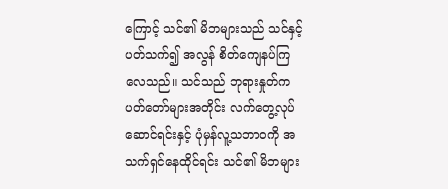ကြောင့် သင်၏ မိဘများသည် သင်နှင့်ပတ်သက်၍ အလွန် စိတ်ကျေနပ်ကြလေသည်။ သင်သည် ဘုရားနှုတ်ကပတ်တော်များအတိုင်း လက်တွေ့လုပ်ဆောင်ရင်းနှင့် ပုံမှန်လူ့သဘာဝကို အသက်ရှင်နေထိုင်ရင်း သင်၏ မိဘများ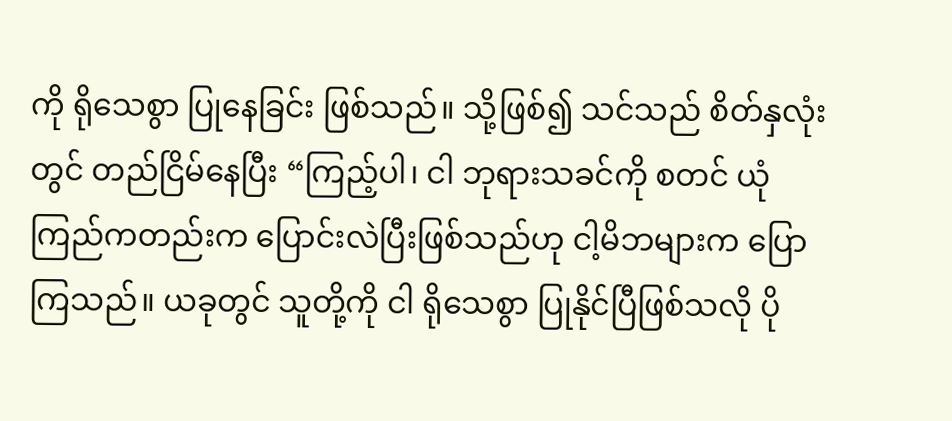ကို ရိုသေစွာ ပြုနေခြင်း ဖြစ်သည်။ သို့ဖြစ်၍ သင်သည် စိတ်နှလုံးတွင် တည်ငြိမ်နေပြီး “ကြည့်ပါ၊ ငါ ဘုရားသခင်ကို စတင် ယုံကြည်ကတည်းက ပြောင်းလဲပြီးဖြစ်သည်ဟု ငါ့မိဘများက ပြောကြသည်။ ယခုတွင် သူတို့ကို ငါ ရိုသေစွာ ပြုနိုင်ပြီဖြစ်သလို ပို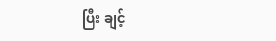ပြီး ချင့်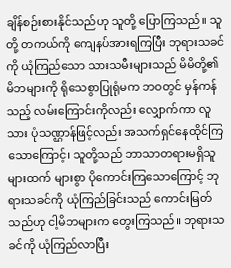ချိန်စဉ်းစားနိုင်သည်ဟု သူတို့ ပြောကြသည်။ သူတို့ တကယ်ကို ကျေနပ်အားရကြပြီး ဘုရားသခင်ကို ယုံကြည်သော သားသမီးများသည် မိမိတို့၏ မိဘများကို ရိုသေစွာပြုရုံမက ဘဝတွင် မှန်ကန်သည့် လမ်းကြောင်းကိုလည်း လျှောက်ကာ လူသား ပုံသဏ္ဌာန်ဖြင့်လည်း အသက်ရှင်နေထိုင်ကြသောကြောင့်၊ သူတို့သည် ဘာသာတရားမရှိသူများထက် များစွာ ပိုကောင်းကြသောကြောင့် ဘုရားသခင်ကို ယုံကြည်ခြင်းသည် ကောင်းမြတ်သည်ဟု ငါ့မိဘများက တွေးကြသည်။ ဘုရားသခင်ကို ယုံကြည်လာပြီး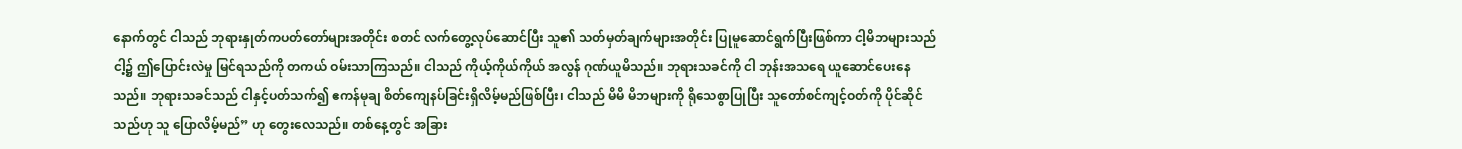နောက်တွင် ငါသည် ဘုရားနှုတ်ကပတ်တော်များအတိုင်း စတင် လက်တွေ့လုပ်ဆောင်ပြီး သူ၏ သတ်မှတ်ချက်များအတိုင်း ပြုမူဆောင်ရွက်ပြီးဖြစ်ကာ ငါ့မိဘများသည် ငါ့၌ ဤပြောင်းလဲမှု မြင်ရသည်ကို တကယ် ဝမ်းသာကြသည်။ ငါသည် ကိုယ့်ကိုယ်ကိုယ် အလွန် ဂုဏ်ယူမိသည်။ ဘုရားသခင်ကို ငါ ဘုန်းအသရေ ယူဆောင်ပေးနေသည်။ ဘုရားသခင်သည် ငါနှင့်ပတ်သက်၍ ဧကန်မုချ စိတ်ကျေနပ်ခြင်းရှိလိမ့်မည်ဖြစ်ပြီး၊ ငါသည် မိမိ မိဘများကို ရိုသေစွာပြုပြီး သူတော်စင်ကျင့်ဝတ်ကို ပိုင်ဆိုင်သည်ဟု သူ ပြောလိမ့်မည်” ဟု တွေးလေသည်။ တစ်နေ့တွင် အခြား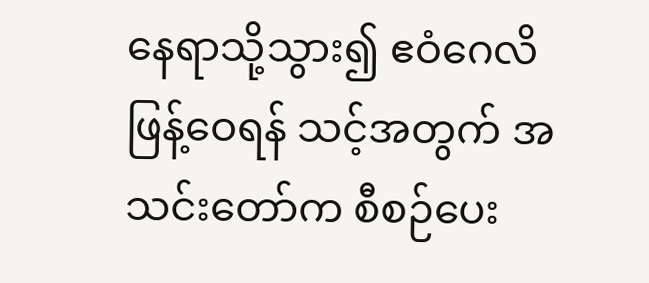နေရာသို့သွား၍ ဧဝံဂေလိဖြန့်ဝေရန် သင့်အတွက် အသင်းတော်က စီစဉ်ပေး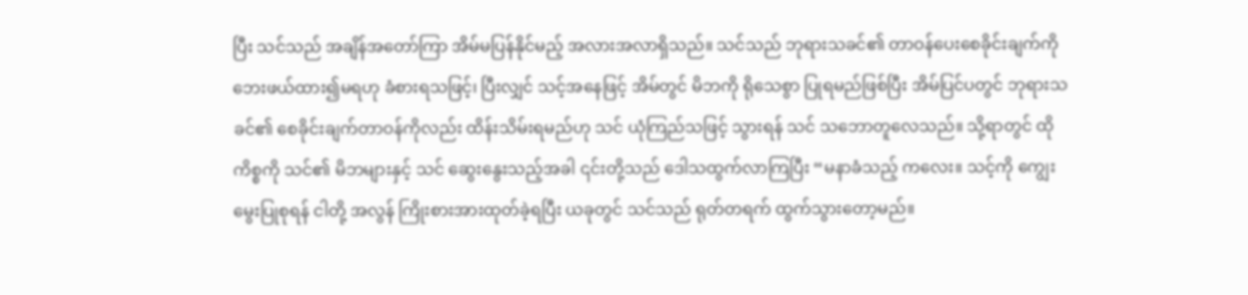ပြီး သင်သည် အချိန်အတော်ကြာ အိမ်မပြန်နိုင်မည့် အလားအလာရှိသည်။ သင်သည် ဘုရားသခင်၏ တာဝန်ပေးစေခိုင်းချက်ကို ဘေးဖယ်ထား၍မရဟု ခံစားရသဖြင့်၊ ပြီးလျှင် သင့်အနေဖြင့် အိမ်တွင် မိဘကို ရိုသေစွာ ပြုရမည်ဖြစ်ပြီး အိမ်ပြင်ပတွင် ဘုရားသခင်၏ စေခိုင်းချက်တာဝန်ကိုလည်း ထိန်းသိမ်းရမည်ဟု သင် ယုံကြည်သဖြင့် သွားရန် သင် သဘောတူလေသည်။ သို့ရာတွင် ထိုကိစ္စကို သင်၏ မိဘများနှင့် သင် ဆွေးနွေးသည့်အခါ ၎င်းတို့သည် ဒေါသထွက်လာကြပြီး “မနာခံသည့် ကလေး။ သင့်ကို ကျွေးမွေးပြုစုရန် ငါတို့ အလွန် ကြိုးစားအားထုတ်ခဲ့ရပြီး ယခုတွင် သင်သည် ရုတ်တရက် ထွက်သွားတော့မည်။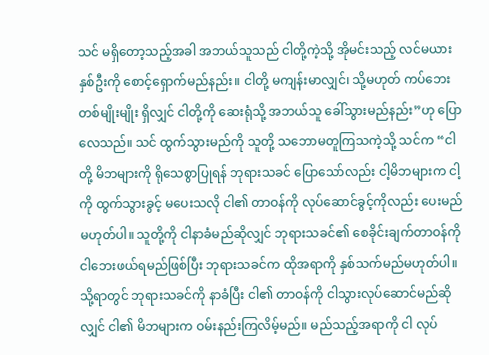သင် မရှိတော့သည့်အခါ အဘယ်သူသည် ငါတို့ကဲ့သို့ အိုမင်းသည့် လင်မယားနှစ်ဦးကို စောင့်ရှောက်မည်နည်း။ ငါတို့ မကျန်းမာလျှင်၊ သို့မဟုတ် ကပ်ဘေးတစ်မျိုးမျိုး ရှိလျှင် ငါတို့ကို ဆေးရုံသို့ အဘယ်သူ ခေါ်သွားမည်နည်း”ဟု ပြောလေသည်။ သင် ထွက်သွားမည်ကို သူတို့ သဘောမတူကြသကဲ့သို့ သင်က “ငါတို့ မိဘများကို ရိုသေစွာပြုရန် ဘုရားသခင် ပြောသော်လည်း ငါ့မိဘများက ငါ့ကို ထွက်သွားခွင့် မပေးသလို ငါ၏ တာဝန်ကို လုပ်ဆောင်ခွင့်ကိုလည်း ပေးမည် မဟုတ်ပါ။ သူတို့ကို ငါနာခံမည်ဆိုလျှင် ဘုရားသခင်၏ စေခိုင်းချက်တာဝန်ကို ငါဘေးဖယ်ရမည်ဖြစ်ပြီး ဘုရားသခင်က ထိုအရာကို နှစ်သက်မည်မဟုတ်ပါ။ သို့ရာတွင် ဘုရားသခင်ကို နာခံပြီး ငါ၏ တာဝန်ကို ငါသွားလုပ်ဆောင်မည်ဆိုလျှင် ငါ၏ မိဘများက ဝမ်းနည်းကြလိမ့်မည်။ မည်သည့်အရာကို ငါ လုပ်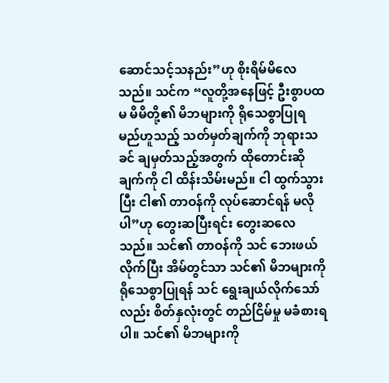ဆောင်သင့်သနည်း”ဟု စိုးရိမ်မိလေသည်။ သင်က “လူတို့အနေဖြင့် ဦးစွာပထမ မိမိတို့၏ မိဘများကို ရိုသေစွာပြုရမည်ဟူသည့် သတ်မှတ်ချက်ကို ဘုရားသခင် ချမှတ်သည့်အတွက် ထိုတောင်းဆိုချက်ကို ငါ ထိန်းသိမ်းမည်။ ငါ ထွက်သွားပြီး ငါ၏ တာဝန်ကို လုပ်ဆောင်ရန် မလိုပါ”ဟု တွေးဆပြီးရင်း တွေးဆလေသည်။ သင်၏ တာဝန်ကို သင် ဘေးဖယ်လိုက်ပြီး အိမ်တွင်သာ သင်၏ မိဘများကို ရိုသေစွာပြုရန် သင် ရွေးချယ်လိုက်သော်လည်း စိတ်နှလုံးတွင် တည်ငြိမ်မှု မခံစားရပါ။ သင်၏ မိဘများကို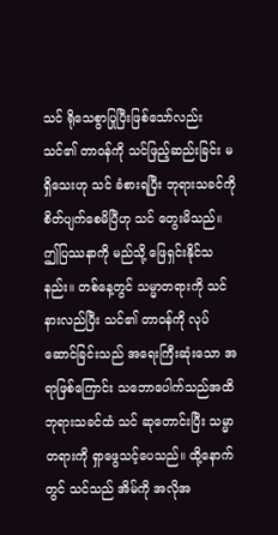သင် ရိုသေစွာပြုပြီးဖြစ်သော်လည်း သင်၏ တာဝန်ကို သင်ဖြည့်ဆည်းခြင်း မရှိသေးဟု သင် ခံစားရပြီး ဘုရားသခင်ကို စိတ်ပျက်စေမိပြီဟု သင် တွေးမိသည်။ ဤပြဿနာကို မည်သို့ ဖြေရှင်းနိုင်သနည်း။ တစ်နေ့တွင် သမ္မာတရားကို သင် နားလည်ပြီး သင်၏ တာဝန်ကို လုပ်ဆောင်ခြင်းသည် အရေးကြီးဆုံးသော အရာဖြစ်ကြောင်း သဘောပေါက်သည်အထိ ဘုရားသခင်ထံ သင် ဆုတောင်းပြီး သမ္မာတရားကို ရှာဖွေသင့်ပေသည်။ ထို့နောက်တွင် သင်သည် အိမ်ကို အလိုအ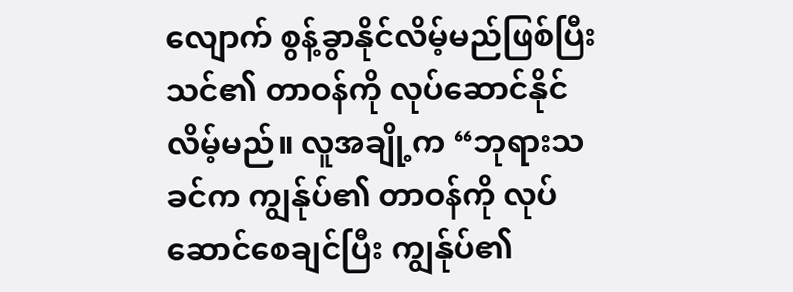လျောက် စွန့်ခွာနိုင်လိမ့်မည်ဖြစ်ပြီး သင်၏ တာဝန်ကို လုပ်ဆောင်နိုင်လိမ့်မည်။ လူအချို့က “ဘုရားသခင်က ကျွန်ုပ်၏ တာဝန်ကို လုပ်ဆောင်စေချင်ပြီး ကျွန်ုပ်၏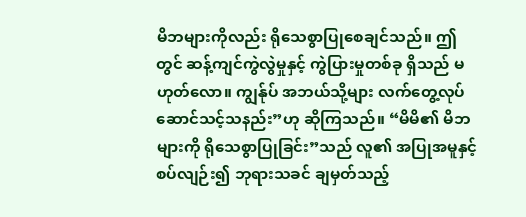မိဘများကိုလည်း ရိုသေစွာပြုစေချင်သည်။ ဤတွင် ဆန့်ကျင်ကွဲလွဲမှုနှင့် ကွဲပြားမှုတစ်ခု ရှိသည် မဟုတ်လော။ ကျွန်ုပ် အဘယ်သို့များ လက်တွေ့လုပ်ဆောင်သင့်သနည်း”ဟု ဆိုကြသည်။ “မိမိ၏ မိဘများကို ရိုသေစွာပြုခြင်း”သည် လူ၏ အပြုအမူနှင့် စပ်လျဉ်း၍ ဘုရားသခင် ချမှတ်သည့်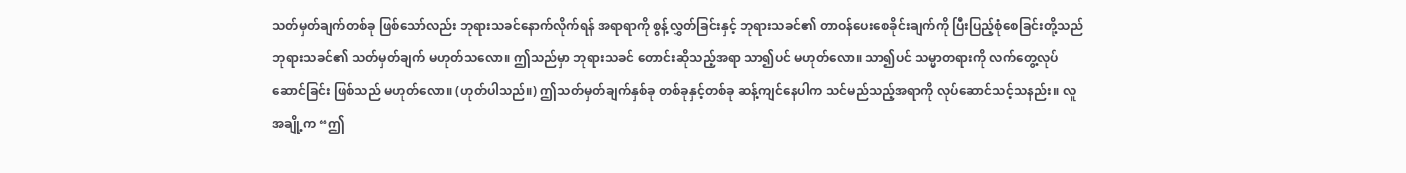သတ်မှတ်ချက်တစ်ခု ဖြစ်သော်လည်း ဘုရားသခင်နောက်လိုက်ရန် အရာရာကို စွန့်လွှတ်ခြင်းနှင့် ဘုရားသခင်၏ တာဝန်ပေးစေခိုင်းချက်ကို ပြီးပြည့်စုံစေခြင်းတို့သည် ဘုရားသခင်၏ သတ်မှတ်ချက် မဟုတ်သလော။ ဤသည်မှာ ဘုရားသခင် တောင်းဆိုသည့်အရာ သာ၍ပင် မဟုတ်လော။ သာ၍ပင် သမ္မာတရားကို လက်တွေ့လုပ်ဆောင်ခြင်း ဖြစ်သည် မဟုတ်လော။ (ဟုတ်ပါသည်။) ဤသတ်မှတ်ချက်နှစ်ခု တစ်ခုနှင့်တစ်ခု ဆန့်ကျင်နေပါက သင်မည်သည့်အရာကို လုပ်ဆောင်သင့်သနည်း။ လူအချို့က “ဤ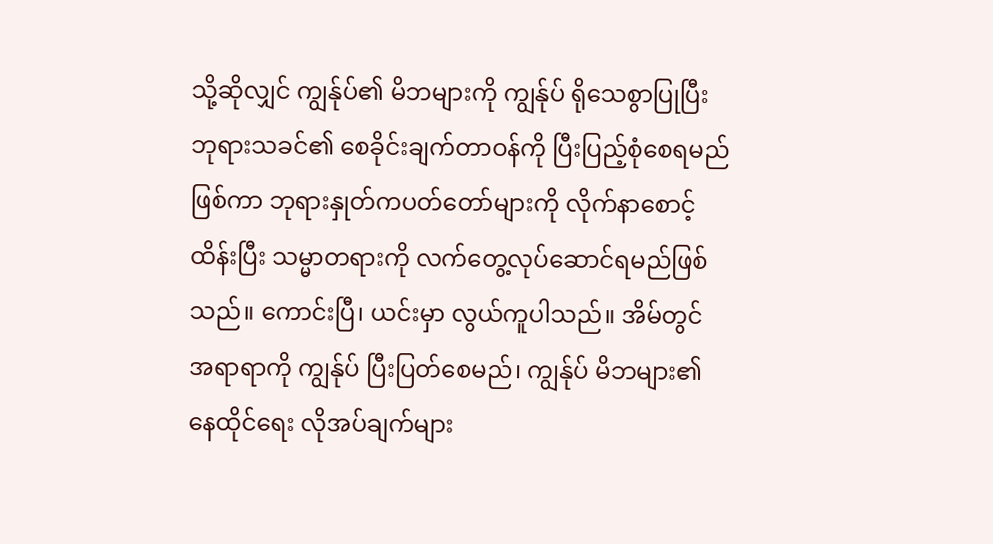သို့ဆိုလျှင် ကျွန်ုပ်၏ မိဘများကို ကျွန်ုပ် ရိုသေစွာပြုပြီး ဘုရားသခင်၏ စေခိုင်းချက်တာဝန်ကို ပြီးပြည့်စုံစေရမည်ဖြစ်ကာ ဘုရားနှုတ်ကပတ်တော်များကို လိုက်နာစောင့်ထိန်းပြီး သမ္မာတရားကို လက်တွေ့လုပ်ဆောင်ရမည်ဖြစ်သည်။ ကောင်းပြီ၊ ယင်းမှာ လွယ်ကူပါသည်။ အိမ်တွင် အရာရာကို ကျွန်ုပ် ပြီးပြတ်စေမည်၊ ကျွန်ုပ် မိဘများ၏ နေထိုင်ရေး လိုအပ်ချက်များ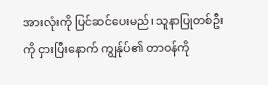အားလုံးကို ပြင်ဆင်ပေးမည်၊ သူနာပြုတစ်ဦးကို ငှားပြီးနောက် ကျွန်ုပ်၏ တာဝန်ကို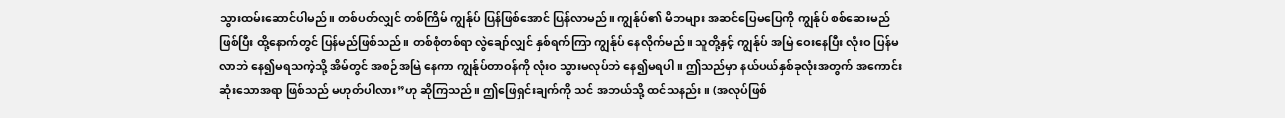သွားထမ်းဆောင်ပါမည်။ တစ်ပတ်လျှင် တစ်ကြိမ် ကျွန်ုပ် ပြန်ဖြစ်အောင် ပြန်လာမည်။ ကျွန်ုပ်၏ မိဘများ အဆင်ပြေမပြေကို ကျွန်ုပ် စစ်ဆေးမည်ဖြစ်ပြီး ထို့နောက်တွင် ပြန်မည်ဖြစ်သည်။ တစ်စုံတစ်ရာ လွဲချော်လျှင် နှစ်ရက်ကြာ ကျွန်ုပ် နေလိုက်မည်။ သူတို့နှင့် ကျွန်ုပ် အမြဲ ဝေးနေပြီး လုံးဝ ပြန်မလာဘဲ နေ၍မရသကဲ့သို့ အိမ်တွင် အစဉ်အမြဲ နေကာ ကျွန်ုပ်တာဝန်ကို လုံးဝ သွားမလုပ်ဘဲ နေ၍မရပါ။ ဤသည်မှာ နယ်ပယ်နှစ်ခုလုံးအတွက် အကောင်းဆုံးသောအရာ ဖြစ်သည် မဟုတ်ပါလား”ဟု ဆိုကြသည်။ ဤဖြေရှင်းချက်ကို သင် အဘယ်သို့ ထင်သနည်း။ (အလုပ်ဖြစ်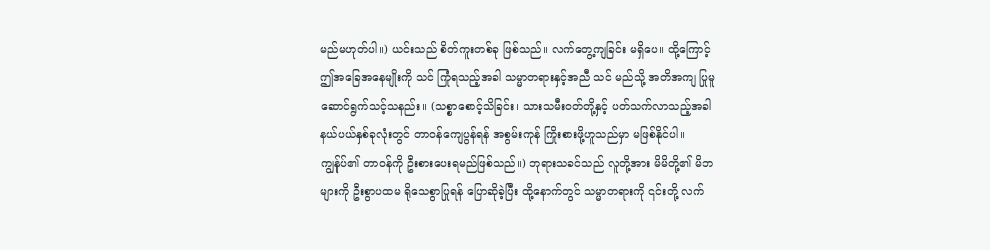မည်မဟုတ်ပါ။) ယင်းသည် စိတ်ကူးတစ်ခု ဖြစ်သည်။ လက်တွေ့ကျခြင်း မရှိပေ။ ထို့ကြောင့် ဤအခြေအနေမျိုးကို သင် ကြုံရသည့်အခါ သမ္မာတရားနှင့်အညီ သင် မည်သို့ အတိအကျ ပြုမူဆောင်ရွက်သင့်သနည်း။ (သစ္စာစောင့်သိခြင်း၊ သားသမီးဝတ်တို့နှင့် ပတ်သက်လာသည့်အခါ နယ်ပယ်နှစ်ခုလုံးတွင် တာဝန်ကျေပွန်ရန် အစွမ်းကုန် ကြိုးစားဖို့ဟူသည်မှာ မဖြစ်နိုင်ပါ။ ကျွန်ုပ်၏ တာဝန်ကို ဦးစားပေးရမည်ဖြစ်သည်။) ဘုရားသခင်သည် လူတို့အား မိမိတို့၏ မိဘများကို ဦးစွာပထမ ရိုသေစွာပြုရန် ပြောဆိုခဲ့ပြီး ထို့နောက်တွင် သမ္မာတရားကို ၎င်းတို့ လက်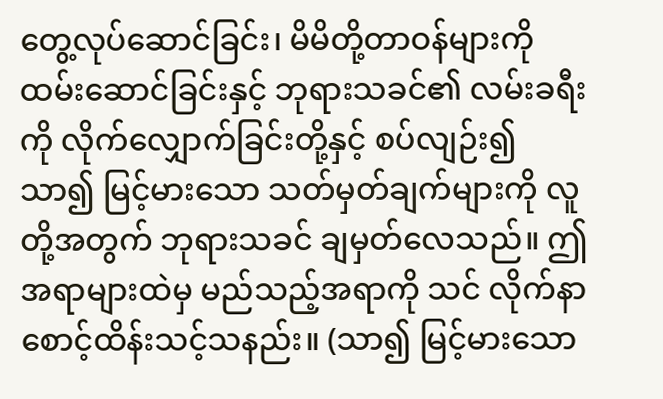တွေ့လုပ်ဆောင်ခြင်း၊ မိမိတို့တာဝန်များကို ထမ်းဆောင်ခြင်းနှင့် ဘုရားသခင်၏ လမ်းခရီးကို လိုက်လျှောက်ခြင်းတို့နှင့် စပ်လျဉ်း၍ သာ၍ မြင့်မားသော သတ်မှတ်ချက်များကို လူတို့အတွက် ဘုရားသခင် ချမှတ်လေသည်။ ဤအရာများထဲမှ မည်သည့်အရာကို သင် လိုက်နာစောင့်ထိန်းသင့်သနည်း။ (သာ၍ မြင့်မားသော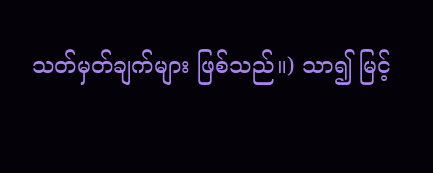သတ်မှတ်ချက်များ ဖြစ်သည်။) သာ၍ မြင့်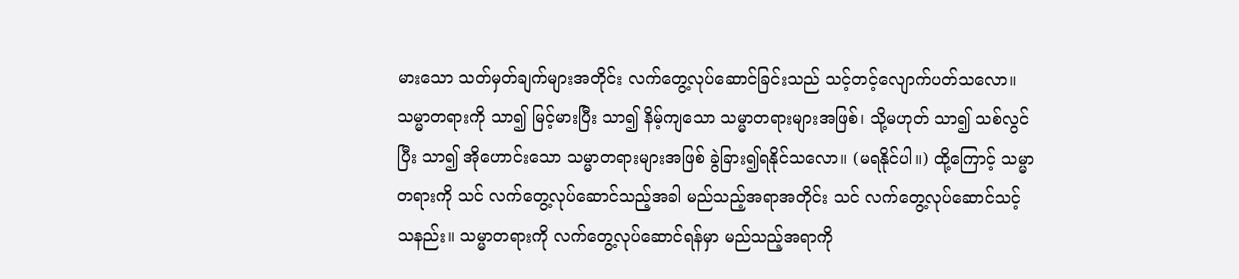မားသော သတ်မှတ်ချက်များအတိုင်း လက်တွေ့လုပ်ဆောင်ခြင်းသည် သင့်တင့်လျောက်ပတ်သလော။ သမ္မာတရားကို သာ၍ မြင့်မားပြီး သာ၍ နိမ့်ကျသော သမ္မာတရားများအဖြစ်၊ သို့မဟုတ် သာ၍ သစ်လွင်ပြီး သာ၍ အိုဟောင်းသော သမ္မာတရားများအဖြစ် ခွဲခြား၍ရနိုင်သလော။ (မရနိုင်ပါ။) ထို့ကြောင့် သမ္မာတရားကို သင် လက်တွေ့လုပ်ဆောင်သည့်အခါ မည်သည့်အရာအတိုင်း သင် လက်တွေ့လုပ်ဆောင်သင့်သနည်း။ သမ္မာတရားကို လက်တွေ့လုပ်ဆောင်ရန်မှာ မည်သည့်အရာကို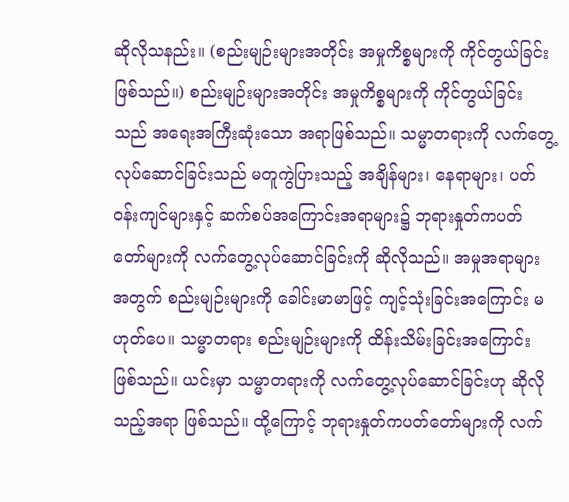ဆိုလိုသနည်း။ (စည်းမျဉ်းများအတိုင်း အမှုကိစ္စများကို ကိုင်တွယ်ခြင်းဖြစ်သည်။) စည်းမျဉ်းများအတိုင်း အမှုကိစ္စများကို ကိုင်တွယ်ခြင်းသည် အရေးအကြီးဆုံးသော အရာဖြစ်သည်။ သမ္မာတရားကို လက်တွေ့လုပ်ဆောင်ခြင်းသည် မတူကွဲပြားသည့် အချိန်များ၊ နေရာများ၊ ပတ်ဝန်းကျင်များနှင့် ဆက်စပ်အကြောင်းအရာများ၌ ဘုရားနှုတ်ကပတ်တော်များကို လက်တွေ့လုပ်ဆောင်ခြင်းကို ဆိုလိုသည်။ အမှုအရာများအတွက် စည်းမျဉ်းများကို ခေါင်းမာမာဖြင့် ကျင့်သုံးခြင်းအကြောင်း မဟုတ်ပေ။ သမ္မာတရား စည်းမျဉ်းများကို ထိန်းသိမ်းခြင်းအကြောင်း ဖြစ်သည်။ ယင်းမှာ သမ္မာတရားကို လက်တွေ့လုပ်ဆောင်ခြင်းဟု ဆိုလိုသည့်အရာ ဖြစ်သည်။ ထို့ကြောင့် ဘုရားနှုတ်ကပတ်တော်များကို လက်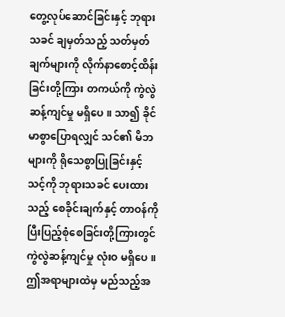တွေ့လုပ်ဆောင်ခြင်းနှင့် ဘုရားသခင် ချမှတ်သည့် သတ်မှတ်ချက်များကို လိုက်နာစောင့်ထိန်းခြင်းတို့ကြား တကယ်ကို ကွဲလွဲဆန့်ကျင်မှု မရှိပေ။ သာ၍ ခိုင်မာစွာပြောရလျှင် သင်၏ မိဘများကို ရိုသေစွာပြုခြင်းနှင့် သင့်ကို ဘုရားသခင် ပေးထားသည့် စေခိုင်းချက်နှင့် တာဝန်ကို ပြီးပြည့်စုံစေခြင်းတို့ကြားတွင် ကွဲလွဲဆန့်ကျင်မှု လုံးဝ မရှိပေ။ ဤအရာများထဲမှ မည်သည့်အ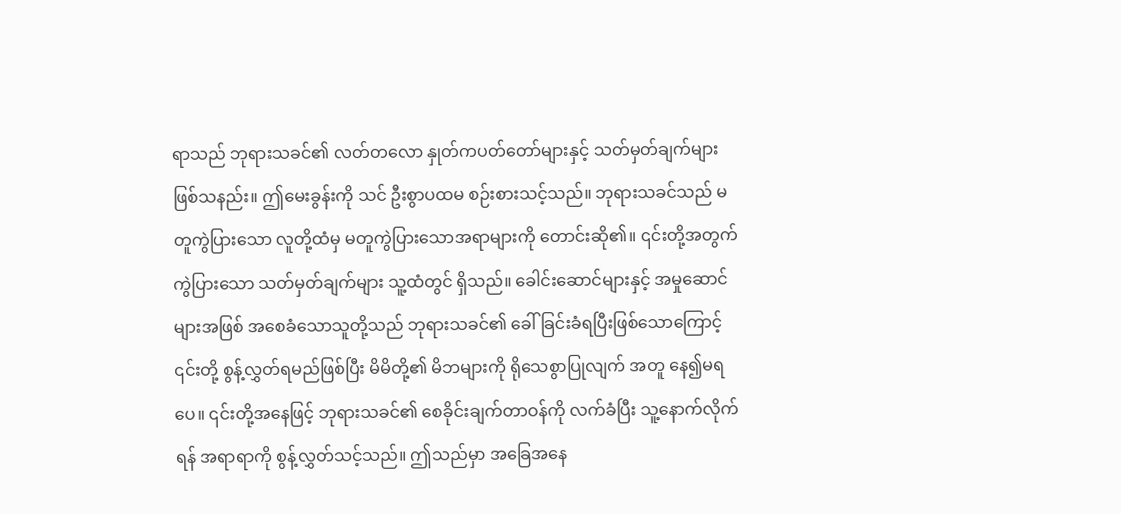ရာသည် ဘုရားသခင်၏ လတ်တလော နှုတ်ကပတ်တော်များနှင့် သတ်မှတ်ချက်များ ဖြစ်သနည်း။ ဤမေးခွန်းကို သင် ဦးစွာပထမ စဉ်းစားသင့်သည်။ ဘုရားသခင်သည် မတူကွဲပြားသော လူတို့ထံမှ မတူကွဲပြားသောအရာများကို တောင်းဆို၏။ ၎င်းတို့အတွက် ကွဲပြားသော သတ်မှတ်ချက်များ သူ့ထံတွင် ရှိသည်။ ခေါင်းဆောင်များနှင့် အမှုဆောင်များအဖြစ် အစေခံသောသူတို့သည် ဘုရားသခင်၏ ခေါ်ခြင်းခံရပြီးဖြစ်သောကြောင့် ၎င်းတို့ စွန့်လွှတ်ရမည်ဖြစ်ပြီး မိမိတို့၏ မိဘများကို ရိုသေစွာပြုလျက် အတူ နေ၍မရပေ။ ၎င်းတို့အနေဖြင့် ဘုရားသခင်၏ စေခိုင်းချက်တာဝန်ကို လက်ခံပြီး သူ့နောက်လိုက်ရန် အရာရာကို စွန့်လွှတ်သင့်သည်။ ဤသည်မှာ အခြေအနေ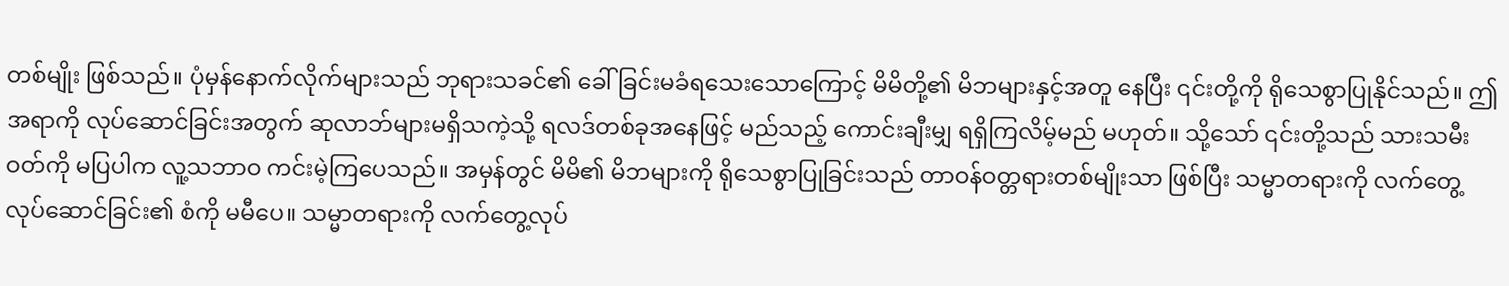တစ်မျိုး ဖြစ်သည်။ ပုံမှန်နောက်လိုက်များသည် ဘုရားသခင်၏ ခေါ်ခြင်းမခံရသေးသောကြောင့် မိမိတို့၏ မိဘများနှင့်အတူ နေပြီး ၎င်းတို့ကို ရိုသေစွာပြုနိုင်သည်။ ဤအရာကို လုပ်ဆောင်ခြင်းအတွက် ဆုလာဘ်များမရှိသကဲ့သို့ ရလဒ်တစ်ခုအနေဖြင့် မည်သည့် ကောင်းချီးမျှ ရရှိကြလိမ့်မည် မဟုတ်။ သို့သော် ၎င်းတို့သည် သားသမီးဝတ်ကို မပြပါက လူ့သဘာဝ ကင်းမဲ့ကြပေသည်။ အမှန်တွင် မိမိ၏ မိဘများကို ရိုသေစွာပြုခြင်းသည် တာဝန်ဝတ္တရားတစ်မျိုးသာ ဖြစ်ပြီး သမ္မာတရားကို လက်တွေ့လုပ်ဆောင်ခြင်း၏ စံကို မမီပေ။ သမ္မာတရားကို လက်တွေ့လုပ်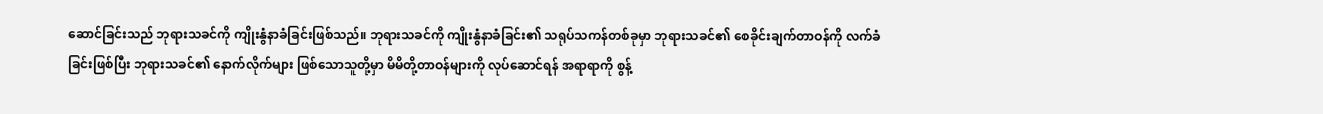ဆောင်ခြင်းသည် ဘုရားသခင်ကို ကျိုးနွံနာခံခြင်းဖြစ်သည်။ ဘုရားသခင်ကို ကျိုးနွံနာခံခြင်း၏ သရုပ်သကန်တစ်ခုမှာ ဘုရားသခင်၏ စေခိုင်းချက်တာဝန်ကို လက်ခံခြင်းဖြစ်ပြီး ဘုရားသခင်၏ နောက်လိုက်များ ဖြစ်သောသူတို့မှာ မိမိတို့တာဝန်များကို လုပ်ဆောင်ရန် အရာရာကို စွန့်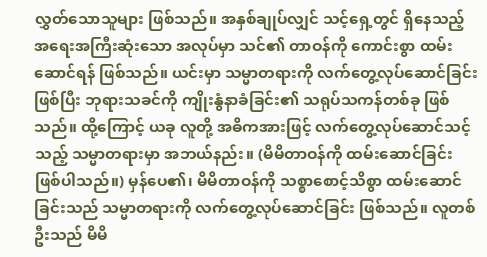လွှတ်သောသူများ ဖြစ်သည်။ အနှစ်ချုပ်လျှင် သင့်ရှေ့တွင် ရှိနေသည့် အရေးအကြီးဆုံးသော အလုပ်မှာ သင်၏ တာဝန်ကို ကောင်းစွာ ထမ်းဆောင်ရန် ဖြစ်သည်။ ယင်းမှာ သမ္မာတရားကို လက်တွေ့လုပ်ဆောင်ခြင်းဖြစ်ပြီး ဘုရားသခင်ကို ကျိုးနွံနာခံခြင်း၏ သရုပ်သကန်တစ်ခု ဖြစ်သည်။ ထို့ကြောင့် ယခု လူတို့ အဓိကအားဖြင့် လက်တွေ့လုပ်ဆောင်သင့်သည့် သမ္မာတရားမှာ အဘယ်နည်း။ (မိမိတာဝန်ကို ထမ်းဆောင်ခြင်း ဖြစ်ပါသည်။) မှန်ပေ၏၊ မိမိတာဝန်ကို သစ္စာစောင့်သိစွာ ထမ်းဆောင်ခြင်းသည် သမ္မာတရားကို လက်တွေ့လုပ်ဆောင်ခြင်း ဖြစ်သည်။ လူတစ်ဦးသည် မိမိ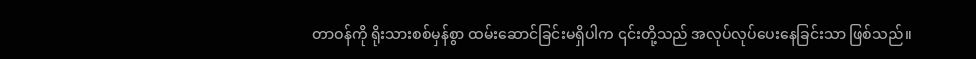တာဝန်ကို ရိုးသားစစ်မှန်စွာ ထမ်းဆောင်ခြင်းမရှိပါက ၎င်းတို့သည် အလုပ်လုပ်ပေးနေခြင်းသာ ဖြစ်သည်။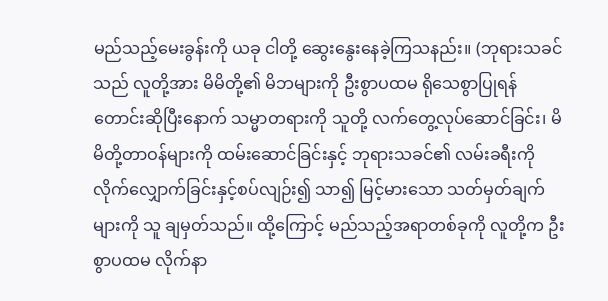မည်သည့်မေးခွန်းကို ယခု ငါတို့ ဆွေးနွေးနေခဲ့ကြသနည်း။ (ဘုရားသခင်သည် လူတို့အား မိမိတို့၏ မိဘများကို ဦးစွာပထမ ရိုသေစွာပြုရန် တောင်းဆိုပြီးနောက် သမ္မာတရားကို သူတို့ လက်တွေ့လုပ်ဆောင်ခြင်း၊ မိမိတို့တာဝန်များကို ထမ်းဆောင်ခြင်းနှင့် ဘုရားသခင်၏ လမ်းခရီးကို လိုက်လျှောက်ခြင်းနှင့်စပ်လျဉ်း၍ သာ၍ မြင့်မားသော သတ်မှတ်ချက်များကို သူ ချမှတ်သည်။ ထို့ကြောင့် မည်သည့်အရာတစ်ခုကို လူတို့က ဦးစွာပထမ လိုက်နာ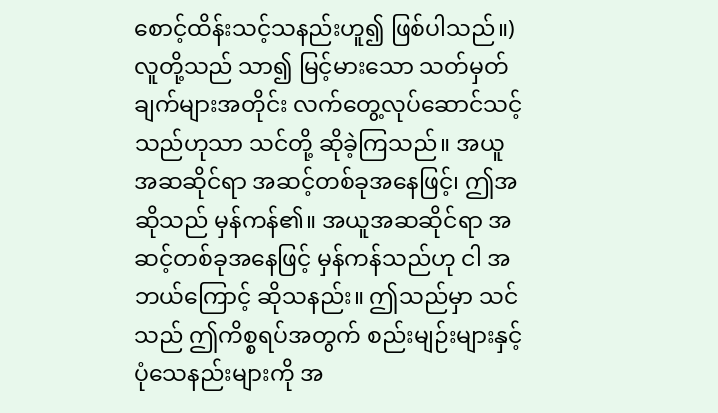စောင့်ထိန်းသင့်သနည်းဟူ၍ ဖြစ်ပါသည်။) လူတို့သည် သာ၍ မြင့်မားသော သတ်မှတ်ချက်များအတိုင်း လက်တွေ့လုပ်ဆောင်သင့်သည်ဟုသာ သင်တို့ ဆိုခဲ့ကြသည်။ အယူအဆဆိုင်ရာ အဆင့်တစ်ခုအနေဖြင့်၊ ဤအဆိုသည် မှန်ကန်၏။ အယူအဆဆိုင်ရာ အဆင့်တစ်ခုအနေဖြင့် မှန်ကန်သည်ဟု ငါ အဘယ်ကြောင့် ဆိုသနည်း။ ဤသည်မှာ သင်သည် ဤကိစ္စရပ်အတွက် စည်းမျဉ်းများနှင့် ပုံသေနည်းများကို အ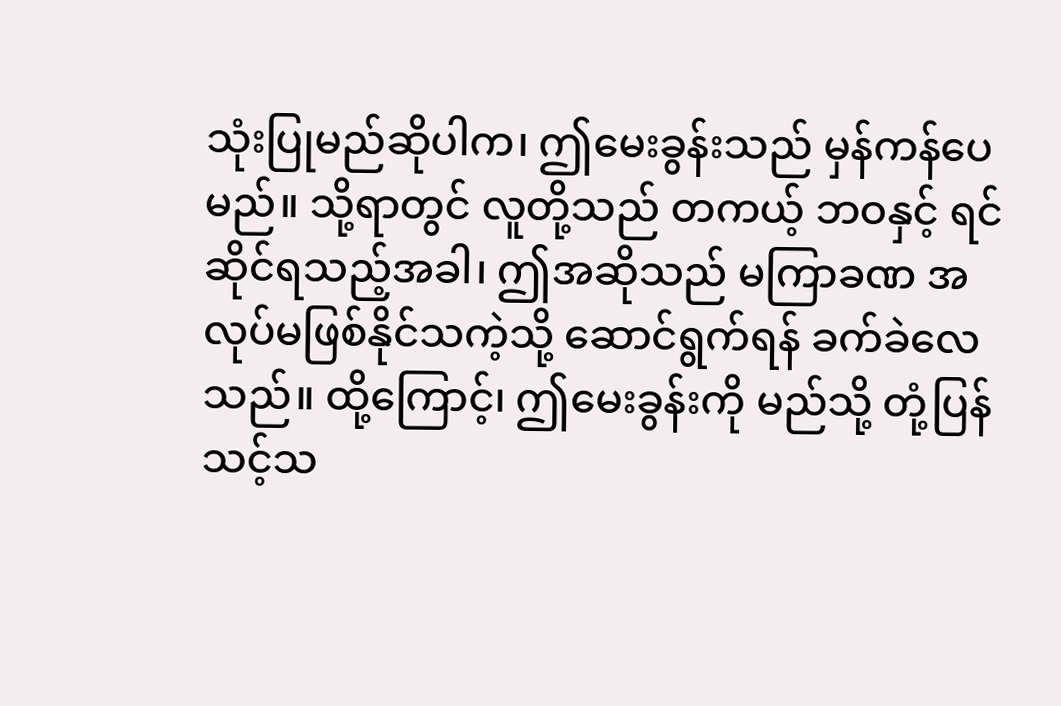သုံးပြုမည်ဆိုပါက၊ ဤမေးခွန်းသည် မှန်ကန်ပေမည်။ သို့ရာတွင် လူတို့သည် တကယ့် ဘဝနှင့် ရင်ဆိုင်ရသည့်အခါ၊ ဤအဆိုသည် မကြာခဏ အလုပ်မဖြစ်နိုင်သကဲ့သို့ ဆောင်ရွက်ရန် ခက်ခဲလေသည်။ ထို့ကြောင့်၊ ဤမေးခွန်းကို မည်သို့ တုံ့ပြန်သင့်သ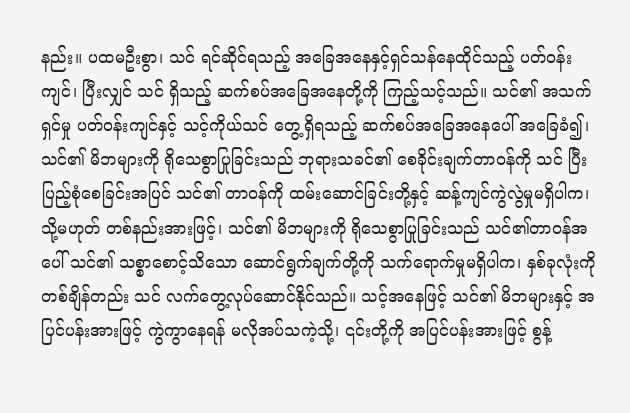နည်း။ ပထမဦးစွာ၊ သင် ရင်ဆိုင်ရသည့် အခြေအနေနှင့်ရှင်သန်နေထိုင်သည့် ပတ်ဝန်းကျင်၊ ပြီးလျှင် သင် ရှိသည့် ဆက်စပ်အခြေအနေတို့ကို ကြည့်သင့်သည်။ သင်၏ အသက်ရှင်မှု ပတ်ဝန်းကျင်နှင့် သင့်ကိုယ်သင် တွေ့ရှိရသည့် ဆက်စပ်အခြေအနေပေါ် အခြေခံ၍၊ သင်၏ မိဘများကို ရိုသေစွာပြုခြင်းသည် ဘုရားသခင်၏ စေခိုင်းချက်တာဝန်ကို သင် ပြီးပြည့်စုံစေခြင်းအပြင် သင်၏ တာဝန်ကို ထမ်းဆောင်ခြင်းတို့နှင့် ဆန့်ကျင်ကွဲလွဲမှုမရှိပါက၊ သို့မဟုတ် တစ်နည်းအားဖြင့်၊ သင်၏ မိဘများကို ရိုသေစွာပြုခြင်းသည် သင်၏တာဝန်အပေါ် သင်၏ သစ္စာစောင့်သိသော ဆောင်ရွက်ချက်တို့ကို သက်ရောက်မှုမရှိပါက၊ နှစ်ခုလုံးကို တစ်ချိန်တည်း သင် လက်တွေ့လုပ်ဆောင်နိုင်သည်။ သင့်အနေဖြင့် သင်၏ မိဘများနှင့် အပြင်ပန်းအားဖြင့် ကွဲကွာနေရန် မလိုအပ်သကဲ့သို့၊ ၎င်းတို့ကို အပြင်ပန်းအားဖြင့် စွန့်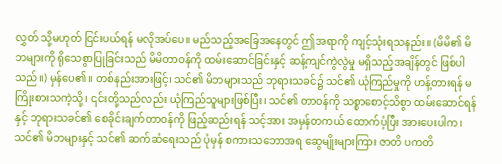လွှတ် သို့မဟုတ် ငြင်းပယ်ရန် မလိုအပ်ပေ။ မည်သည့်အခြေအနေတွင် ဤအရာကို ကျင့်သုံးရသနည်း။ (မိမိ၏ မိဘများကို ရိုသေစွာပြုခြင်းသည် မိမိတာဝန်ကို ထမ်းဆောင်ခြင်းနှင့် ဆန့်ကျင်ကွဲလွဲမှု မရှိသည့်အချိန်တွင် ဖြစ်ပါသည်။) မှန်ပေ၏။ တစ်နည်းအားဖြင့်၊ သင်၏ မိဘများသည် ဘုရားသခင်၌ သင်၏ ယုံကြည်မှုကို ဟန့်တားရန် မကြိုးစားသကဲ့သို့၊ ၎င်းတို့သည်လည်း ယုံကြည်သူများဖြစ်ပြီး၊ သင်၏ တာဝန်ကို သစ္စာစောင့်သိစွာ ထမ်းဆောင်ရန်နှင့် ဘုရားသခင်၏ စေခိုင်းချက်တာဝန်ကို ဖြည့်ဆည်းရန် သင့်အား အမှန်တကယ် ထောက်ပံ့ပြီး အားပေးပါက၊ သင်၏ မိဘများနှင့် သင်၏ ဆက်ဆံရေးသည် ပုံမှန် စကားသဘောအရ ဆွေမျိုးများကြား ဇာတိ ပကတိ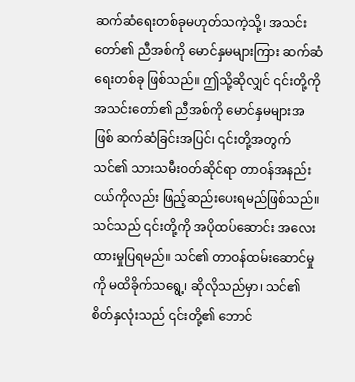ဆက်ဆံရေးတစ်ခုမဟုတ်သကဲ့သို့၊ အသင်းတော်၏ ညီအစ်ကို မောင်နှမများကြား ဆက်ဆံရေးတစ်ခု ဖြစ်သည်။ ဤသို့ဆိုလျှင် ၎င်းတို့ကို အသင်းတော်၏ ညီအစ်ကို မောင်နှမများအဖြစ် ဆက်ဆံခြင်းအပြင်၊ ၎င်းတို့အတွက် သင်၏ သားသမီးဝတ်ဆိုင်ရာ တာဝန်အနည်းငယ်ကိုလည်း ဖြည့်ဆည်းပေးရမည်ဖြစ်သည်။ သင်သည် ၎င်းတို့ကို အပိုထပ်ဆောင်း အလေးထားမှုပြရမည်။ သင်၏ တာဝန်ထမ်းဆောင်မှုကို မထိခိုက်သရွေ့၊ ဆိုလိုသည်မှာ၊ သင်၏ စိတ်နှလုံးသည် ၎င်းတို့၏ ဘောင်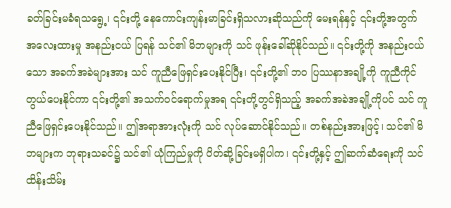ခတ်ခြင်းမခံရသရွေ့၊ ၎င်းတို့ နေကောင်းကျန်းမာခြင်းရှိသလားဆိုသည်ကို မေးရန်နှင့် ၎င်းတို့အတွက် အလေးထားမှု အနည်းငယ် ပြရန် သင်၏ မိဘများကို သင် ဖုန်းခေါ်ဆိုနိုင်သည်။ ၎င်းတို့ကို အနည်းငယ်သော အခက်အခဲများအား သင် ကူညီဖြေရှင်းပေးနိုင်ပြီး၊ ၎င်းတို့၏ ဘဝ ပြဿနာအချို့ကို ကူညီကိုင်တွယ်ပေးနိုင်ကာ ၎င်းတို့၏ အသက်ဝင်ရောက်မှုအရ ၎င်းတို့တွင်ရှိသည့် အခက်အခဲအချို့ကိုပင် သင် ကူညီဖြေရှင်းပေးနိုင်သည်။ ဤအရာအားလုံးကို သင် လုပ်ဆောင်နိုင်သည်။ တစ်နည်းအားဖြင့်၊ သင်၏ မိဘများက ဘုရားသခင်၌ သင်၏ ယုံကြည်မှုကို ပိတ်ဆို့ခြင်းမရှိပါက၊ ၎င်းတို့နှင့် ဤဆက်ဆံရေးကို သင် ထိန်းသိမ်း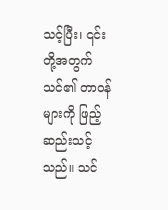သင့်ပြီး၊ ၎င်းတို့အတွက် သင်၏ တာဝန်များကို ဖြည့်ဆည်းသင့်သည်။ သင်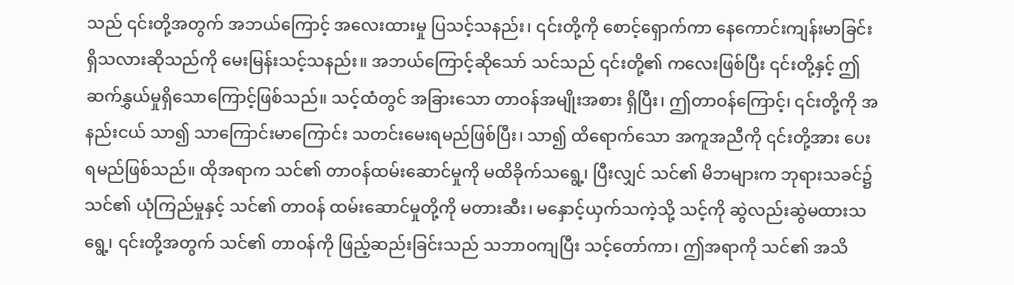သည် ၎င်းတို့အတွက် အဘယ်ကြောင့် အလေးထားမှု ပြသင့်သနည်း၊ ၎င်းတို့ကို စောင့်ရှောက်ကာ နေကောင်းကျန်းမာခြင်းရှိသလားဆိုသည်ကို မေးမြန်းသင့်သနည်း။ အဘယ်ကြောင့်ဆိုသော် သင်သည် ၎င်းတို့၏ ကလေးဖြစ်ပြီး ၎င်းတို့နှင့် ဤဆက်နွှယ်မှုရှိသောကြောင့်ဖြစ်သည်။ သင့်ထံတွင် အခြားသော တာဝန်အမျိုးအစား ရှိပြီး၊ ဤတာဝန်ကြောင့်၊ ၎င်းတို့ကို အနည်းငယ် သာ၍ သာကြောင်းမာကြောင်း သတင်းမေးရမည်ဖြစ်ပြီး၊ သာ၍ ထိရောက်သော အကူအညီကို ၎င်းတို့အား ပေးရမည်ဖြစ်သည်။ ထိုအရာက သင်၏ တာဝန်ထမ်းဆောင်မှုကို မထိခိုက်သရွေ့၊ ပြီးလျှင် သင်၏ မိဘများက ဘုရားသခင်၌ သင်၏ ယုံကြည်မှုနှင့် သင်၏ တာဝန် ထမ်းဆောင်မှုတို့ကို မတားဆီး၊ မနှောင့်ယှက်သကဲ့သို့ သင့်ကို ဆွဲလည်းဆွဲမထားသရွေ့၊ ၎င်းတို့အတွက် သင်၏ တာဝန်ကို ဖြည့်ဆည်းခြင်းသည် သဘာဝကျပြီး သင့်တော်ကာ၊ ဤအရာကို သင်၏ အသိ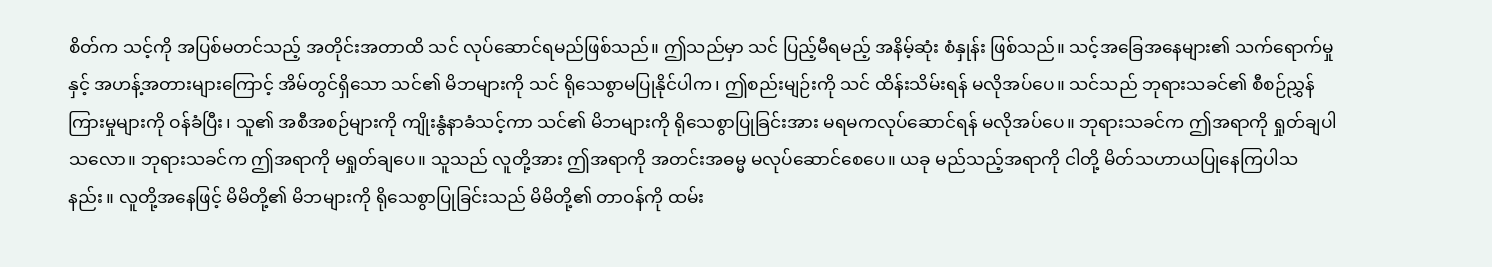စိတ်က သင့်ကို အပြစ်မတင်သည့် အတိုင်းအတာထိ သင် လုပ်ဆောင်ရမည်ဖြစ်သည်။ ဤသည်မှာ သင် ပြည့်မီရမည့် အနိမ့်ဆုံး စံနှုန်း ဖြစ်သည်။ သင့်အခြေအနေများ၏ သက်ရောက်မှုနှင့် အဟန့်အတားများကြောင့် အိမ်တွင်ရှိသော သင်၏ မိဘများကို သင် ရိုသေစွာမပြုနိုင်ပါက၊ ဤစည်းမျဉ်းကို သင် ထိန်းသိမ်းရန် မလိုအပ်ပေ။ သင်သည် ဘုရားသခင်၏ စီစဉ်ညွှန်ကြားမှုများကို ဝန်ခံပြီး၊ သူ၏ အစီအစဉ်များကို ကျိုးနွံနာခံသင့်ကာ သင်၏ မိဘများကို ရိုသေစွာပြုခြင်းအား မရမကလုပ်ဆောင်ရန် မလိုအပ်ပေ။ ဘုရားသခင်က ဤအရာကို ရှုတ်ချပါသလော။ ဘုရားသခင်က ဤအရာကို မရှုတ်ချပေ။ သူသည် လူတို့အား ဤအရာကို အတင်းအဓမ္မ မလုပ်ဆောင်စေပေ။ ယခု မည်သည့်အရာကို ငါတို့ မိတ်သဟာယပြုနေကြပါသနည်း။ လူတို့အနေဖြင့် မိမိတို့၏ မိဘများကို ရိုသေစွာပြုခြင်းသည် မိမိတို့၏ တာဝန်ကို ထမ်း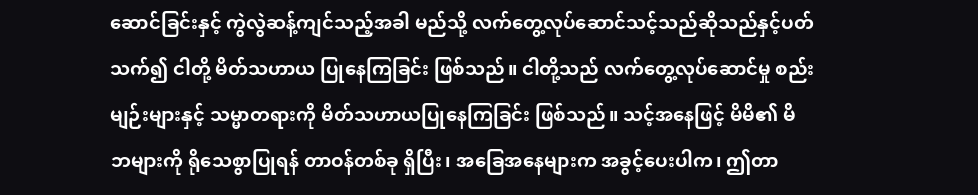ဆောင်ခြင်းနှင့် ကွဲလွဲဆန့်ကျင်သည့်အခါ မည်သို့ လက်တွေ့လုပ်ဆောင်သင့်သည်ဆိုသည်နှင့်ပတ်သက်၍ ငါတို့ မိတ်သဟာယ ပြုနေကြခြင်း ဖြစ်သည်။ ငါတို့သည် လက်တွေ့လုပ်ဆောင်မှု စည်းမျဉ်းများနှင့် သမ္မာတရားကို မိတ်သဟာယပြုနေကြခြင်း ဖြစ်သည်။ သင့်အနေဖြင့် မိမိ၏ မိဘများကို ရိုသေစွာပြုရန် တာဝန်တစ်ခု ရှိပြီး၊ အခြေအနေများက အခွင့်ပေးပါက၊ ဤတာ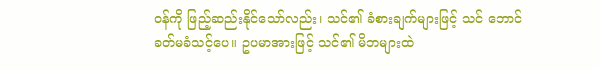ဝန်ကို ဖြည့်ဆည်းနိုင်သော်လည်း၊ သင်၏ ခံစားချက်များဖြင့် သင် ဘောင်ခတ်မခံသင့်ပေ။ ဥပမာအားဖြင့် သင်၏ မိဘများထဲ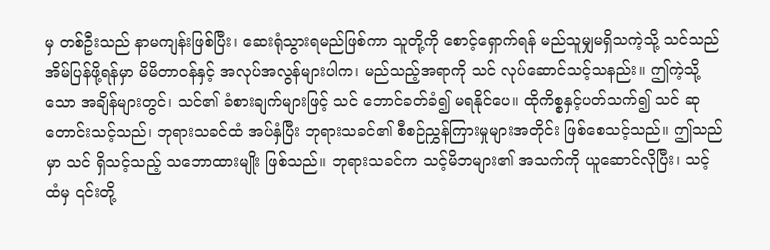မှ တစ်ဦးသည် နာမကျန်းဖြစ်ပြီး၊ ဆေးရုံသွားရမည်ဖြစ်ကာ သူတို့ကို စောင့်ရှောက်ရန် မည်သူမျှမရှိသကဲ့သို့ သင်သည် အိမ်ပြန်ဖို့ရန်မှာ မိမိတာဝန်နှင့် အလုပ်အလွန်များပါက၊ မည်သည့်အရာကို သင် လုပ်ဆောင်သင့်သနည်း။ ဤကဲ့သို့သော အချိန်များတွင်၊ သင်၏ ခံစားချက်များဖြင့် သင် ဘောင်ခတ်ခံ၍ မရနိုင်ပေ။ ထိုကိစ္စနှင့်ပတ်သက်၍ သင် ဆုတောင်းသင့်သည်၊ ဘုရားသခင်ထံ အပ်နှံပြီး ဘုရားသခင်၏ စီစဉ်ညွှန်ကြားမှုများအတိုင်း ဖြစ်စေသင့်သည်။ ဤသည်မှာ သင် ရှိသင့်သည့် သဘောထားမျိုး ဖြစ်သည်။ ဘုရားသခင်က သင့်မိဘများ၏ အသက်ကို ယူဆောင်လိုပြီး၊ သင့်ထံမှ ၎င်းတို့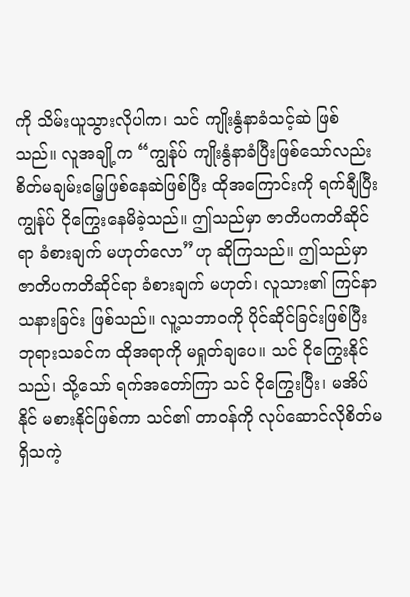ကို သိမ်းယူသွားလိုပါက၊ သင် ကျိုးနွံနာခံသင့်ဆဲ ဖြစ်သည်။ လူအချို့က “ကျွန်ုပ် ကျိုးနွံနာခံပြီးဖြစ်သော်လည်း စိတ်မချမ်းမြေ့ဖြစ်နေဆဲဖြစ်ပြီး ထိုအကြောင်းကို ရက်ချီပြီး ကျွန်ုပ် ငိုကြွေးနေမိခဲ့သည်။ ဤသည်မှာ ဇာတိပကတိဆိုင်ရာ ခံစားချက် မဟုတ်လော”ဟု ဆိုကြသည်။ ဤသည်မှာ ဇာတိပကတိဆိုင်ရာ ခံစားချက် မဟုတ်၊ လူသား၏ ကြင်နာသနားခြင်း ဖြစ်သည်။ လူ့သဘာဝကို ပိုင်ဆိုင်ခြင်းဖြစ်ပြီး ဘုရားသခင်က ထိုအရာကို မရှုတ်ချပေ။ သင် ငိုကြွေးနိုင်သည်၊ သို့သော် ရက်အတော်ကြာ သင် ငိုကြွေးပြီး၊ မအိပ်နိုင် မစားနိုင်ဖြစ်ကာ သင်၏ တာဝန်ကို လုပ်ဆောင်လိုစိတ်မရှိသကဲ့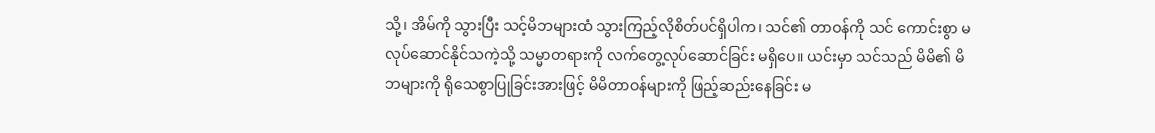သို့၊ အိမ်ကို သွားပြီး သင့်မိဘများထံ သွားကြည့်လိုစိတ်ပင်ရှိပါက၊ သင်၏ တာဝန်ကို သင် ကောင်းစွာ မလုပ်ဆောင်နိုင်သကဲ့သို့ သမ္မာတရားကို လက်တွေ့လုပ်ဆောင်ခြင်း မရှိပေ။ ယင်းမှာ သင်သည် မိမိ၏ မိဘများကို ရိုသေစွာပြုခြင်းအားဖြင့် မိမိတာဝန်များကို ဖြည့်ဆည်းနေခြင်း မ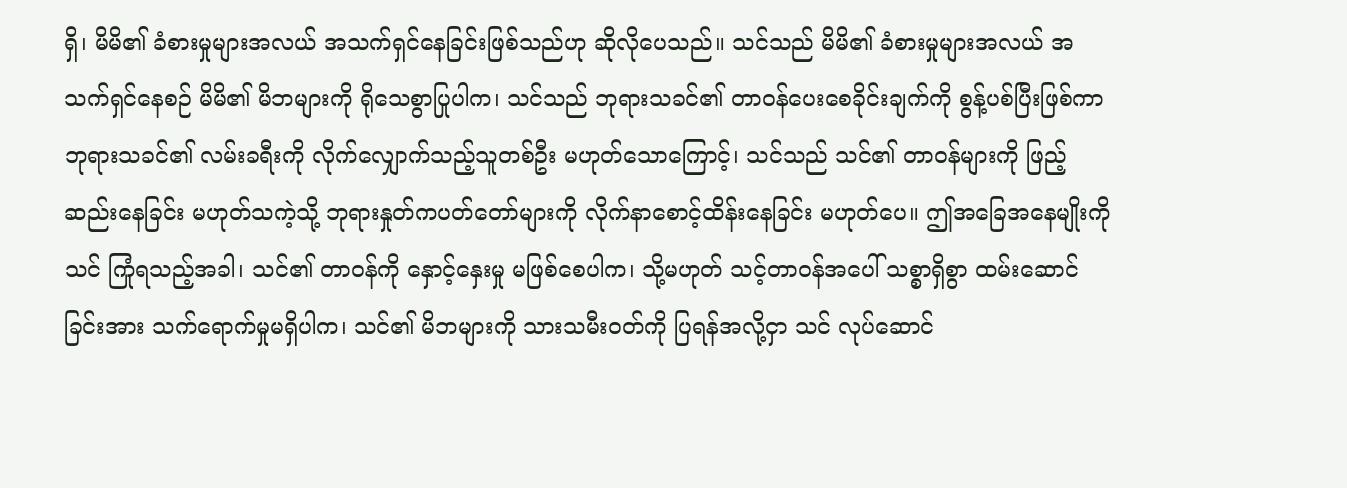ရှိ၊ မိမိ၏ ခံစားမှုများအလယ် အသက်ရှင်နေခြင်းဖြစ်သည်ဟု ဆိုလိုပေသည်။ သင်သည် မိမိ၏ ခံစားမှုများအလယ် အသက်ရှင်နေစဉ် မိမိ၏ မိဘများကို ရိုသေစွာပြုပါက၊ သင်သည် ဘုရားသခင်၏ တာဝန်ပေးစေခိုင်းချက်ကို စွန့်ပစ်ပြီးဖြစ်ကာ ဘုရားသခင်၏ လမ်းခရီးကို လိုက်လျှောက်သည့်သူတစ်ဦး မဟုတ်သောကြောင့်၊ သင်သည် သင်၏ တာဝန်များကို ဖြည့်ဆည်းနေခြင်း မဟုတ်သကဲ့သို့ ဘုရားနှုတ်ကပတ်တော်များကို လိုက်နာစောင့်ထိန်းနေခြင်း မဟုတ်ပေ။ ဤအခြေအနေမျိုးကို သင် ကြုံရသည့်အခါ၊ သင်၏ တာဝန်ကို နှောင့်နှေးမှု မဖြစ်စေပါက၊ သို့မဟုတ် သင့်တာဝန်အပေါ် သစ္စာရှိစွာ ထမ်းဆောင်ခြင်းအား သက်ရောက်မှုမရှိပါက၊ သင်၏ မိဘများကို သားသမီးဝတ်ကို ပြရန်အလို့ငှာ သင် လုပ်ဆောင်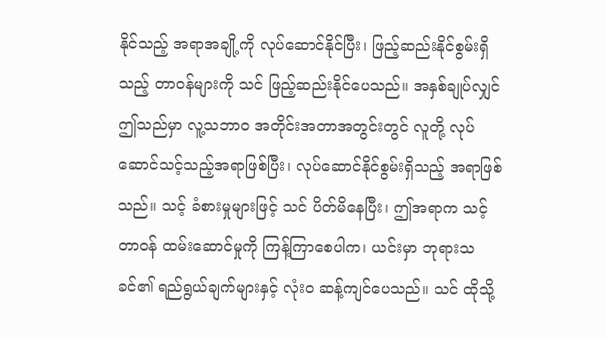နိုင်သည့် အရာအချို့ကို လုပ်ဆောင်နိုင်ပြီး၊ ဖြည့်ဆည်းနိုင်စွမ်းရှိသည့် တာဝန်များကို သင် ဖြည့်ဆည်းနိုင်ပေသည်။ အနှစ်ချုပ်လျှင် ဤသည်မှာ လူ့သဘာဝ အတိုင်းအတာအတွင်းတွင် လူတို့ လုပ်ဆောင်သင့်သည့်အရာဖြစ်ပြီး၊ လုပ်ဆောင်နိုင်စွမ်းရှိသည့် အရာဖြစ်သည်။ သင့် ခံစားမှုများဖြင့် သင် ပိတ်မိနေပြီး၊ ဤအရာက သင့်တာဝန် ထမ်းဆောင်မှုကို ကြန့်ကြာစေပါက၊ ယင်းမှာ ဘုရားသခင်၏ ရည်ရွယ်ချက်များနှင့် လုံးဝ ဆန့်ကျင်ပေသည်။ သင် ထိုသို့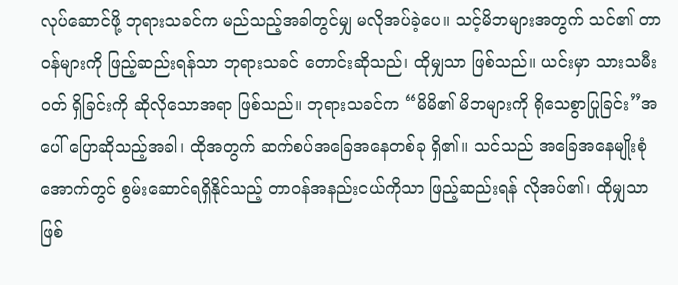လုပ်ဆောင်ဖို့ ဘုရားသခင်က မည်သည့်အခါတွင်မျှ မလိုအပ်ခဲ့ပေ။ သင့်မိဘများအတွက် သင်၏ တာဝန်များကို ဖြည့်ဆည်းရန်သာ ဘုရားသခင် တောင်းဆိုသည်၊ ထိုမျှသာ ဖြစ်သည်။ ယင်းမှာ သားသမီးဝတ် ရှိခြင်းကို ဆိုလိုသောအရာ ဖြစ်သည်။ ဘုရားသခင်က “မိမိ၏ မိဘများကို ရိုသေစွာပြုခြင်း”အပေါ် ပြောဆိုသည့်အခါ၊ ထိုအတွက် ဆက်စပ်အခြေအနေတစ်ခု ရှိ၏။ သင်သည် အခြေအနေမျိုးစုံအောက်တွင် စွမ်းဆောင်ရရှိနိုင်သည့် တာဝန်အနည်းငယ်ကိုသာ ဖြည့်ဆည်းရန် လိုအပ်၏၊ ထိုမျှသာ ဖြစ်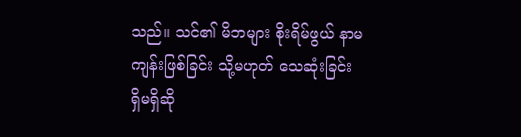သည်။ သင်၏ မိဘများ စိုးရိမ်ဖွယ် နာမကျန်းဖြစ်ခြင်း သို့မဟုတ် သေဆုံးခြင်း ရှိမရှိဆို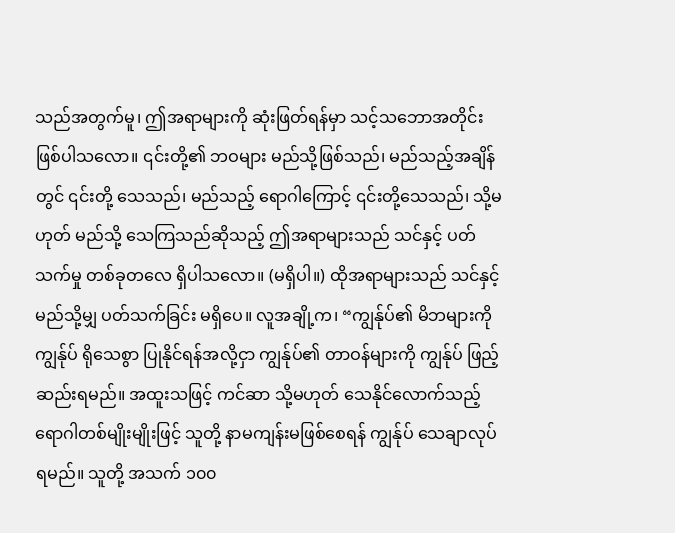သည်အတွက်မူ၊ ဤအရာများကို ဆုံးဖြတ်ရန်မှာ သင့်သဘောအတိုင်း ဖြစ်ပါသလော။ ၎င်းတို့၏ ဘဝများ မည်သို့ဖြစ်သည်၊ မည်သည့်အချိန်တွင် ၎င်းတို့ သေသည်၊ မည်သည့် ရောဂါကြောင့် ၎င်းတို့သေသည်၊ သို့မဟုတ် မည်သို့ သေကြသည်ဆိုသည့် ဤအရာများသည် သင်နှင့် ပတ်သက်မှု တစ်ခုတလေ ရှိပါသလော။ (မရှိပါ။) ထိုအရာများသည် သင်နှင့် မည်သို့မျှ ပတ်သက်ခြင်း မရှိပေ။ လူအချို့က၊ “ကျွန်ုပ်၏ မိဘများကို ကျွန်ုပ် ရိုသေစွာ ပြုနိုင်ရန်အလို့ငှာ ကျွန်ုပ်၏ တာဝန်များကို ကျွန်ုပ် ဖြည့်ဆည်းရမည်။ အထူးသဖြင့် ကင်ဆာ သို့မဟုတ် သေနိုင်လောက်သည့် ရောဂါတစ်မျိုးမျိုးဖြင့် သူတို့ နာမကျန်းမဖြစ်စေရန် ကျွန်ုပ် သေချာလုပ်ရမည်။ သူတို့ အသက် ၁၀၀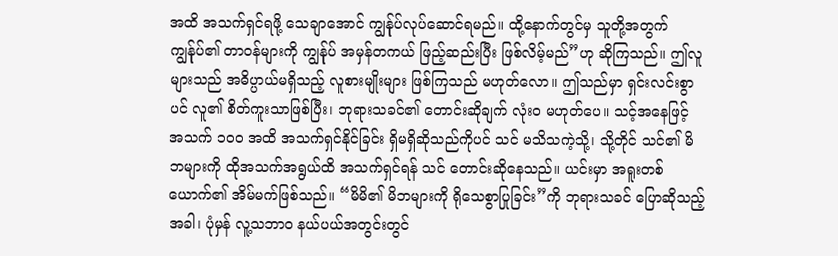အထိ အသက်ရှင်ရဖို့ သေချာအောင် ကျွန်ုပ်လုပ်ဆောင်ရမည်။ ထို့နောက်တွင်မှ သူတို့အတွက် ကျွန်ုပ်၏ တာဝန်များကို ကျွန်ုပ် အမှန်တကယ် ဖြည့်ဆည်းပြီး ဖြစ်လိမ့်မည်”ဟု ဆိုကြသည်။ ဤလူများသည် အဓိပ္ပာယ်မရှိသည့် လူစားမျိုးများ ဖြစ်ကြသည် မဟုတ်လော။ ဤသည်မှာ ရှင်းလင်းစွာပင် လူ၏ စိတ်ကူးသာဖြစ်ပြီး၊ ဘုရားသခင်၏ တောင်းဆိုချက် လုံးဝ မဟုတ်ပေ။ သင့်အနေဖြင့် အသက် ၁၀၀ အထိ အသက်ရှင်နိုင်ခြင်း ရှိမရှိဆိုသည်ကိုပင် သင် မသိသကဲ့သို့၊ သို့တိုင် သင်၏ မိဘများကို ထိုအသက်အရွယ်ထိ အသက်ရှင်ရန် သင် တောင်းဆိုနေသည်။ ယင်းမှာ အရူးတစ်ယောက်၏ အိမ်မက်ဖြစ်သည်။ “မိမိ၏ မိဘများကို ရိုသေစွာပြုခြင်း”ကို ဘုရားသခင် ပြောဆိုသည့်အခါ၊ ပုံမှန် လူ့သဘာဝ နယ်ပယ်အတွင်းတွင်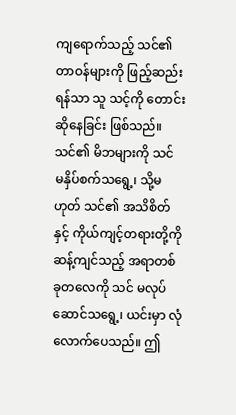ကျရောက်သည့် သင်၏ တာဝန်များကို ဖြည့်ဆည်းရန်သာ သူ သင့်ကို တောင်းဆိုနေခြင်း ဖြစ်သည်။ သင်၏ မိဘများကို သင် မနှိပ်စက်သရွေ့၊ သို့မဟုတ် သင်၏ အသိစိတ်နှင့် ကိုယ်ကျင့်တရားတို့ကို ဆန့်ကျင်သည့် အရာတစ်ခုတလေကို သင် မလုပ်ဆောင်သရွေ့၊ ယင်းမှာ လုံလောက်ပေသည်။ ဤ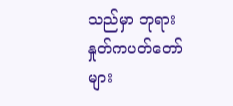သည်မှာ ဘုရားနှုတ်ကပတ်တော်များ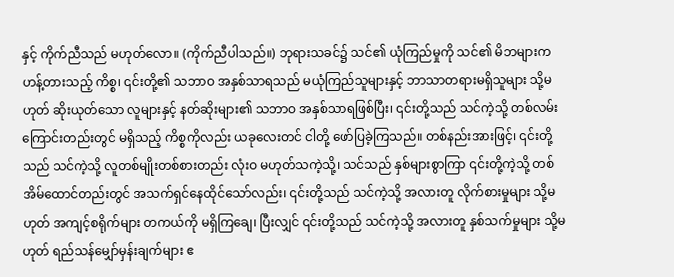နှင့် ကိုက်ညီသည် မဟုတ်လော။ (ကိုက်ညီပါသည်။) ဘုရားသခင်၌ သင်၏ ယုံကြည်မှုကို သင်၏ မိဘများက ဟန့်တားသည့် ကိစ္စ၊ ၎င်းတို့၏ သဘာဝ အနှစ်သာရသည် မယုံကြည်သူများနှင့် ဘာသာတရားမရှိသူများ သို့မဟုတ် ဆိုးယုတ်သော လူများနှင့် နတ်ဆိုးများ၏ သဘာဝ အနှစ်သာရဖြစ်ပြီး၊ ၎င်းတို့သည် သင်ကဲ့သို့ တစ်လမ်းကြောင်းတည်းတွင် မရှိသည့် ကိစ္စကိုလည်း ယခုလေးတင် ငါတို့ ဖော်ပြခဲ့ကြသည်။ တစ်နည်းအားဖြင့်၊ ၎င်းတို့သည် သင်ကဲ့သို့ လူတစ်မျိုးတစ်စားတည်း လုံးဝ မဟုတ်သကဲ့သို့၊ သင်သည် နှစ်များစွာကြာ ၎င်းတို့ကဲ့သို့ တစ်အိမ်ထောင်တည်းတွင် အသက်ရှင်နေထိုင်သော်လည်း၊ ၎င်းတို့သည် သင်ကဲ့သို့ အလားတူ လိုက်စားမှုများ သို့မဟုတ် အကျင့်စရိုက်များ တကယ်ကို မရှိကြချေ၊ ပြီးလျှင် ၎င်းတို့သည် သင်ကဲ့သို့ အလားတူ နှစ်သက်မှုများ သို့မဟုတ် ရည်သန်မျှော်မှန်းချက်များ ဧ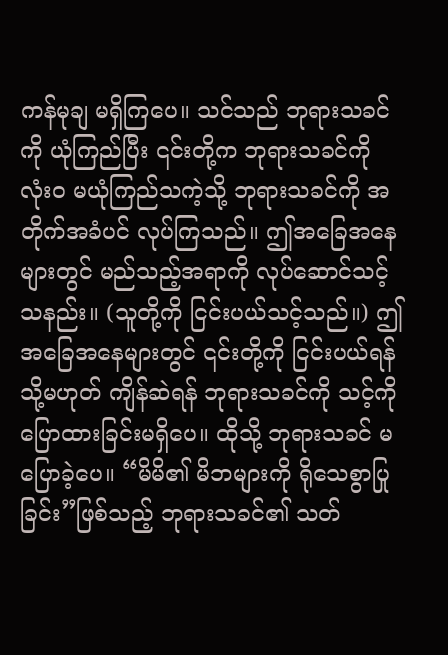ကန်မုချ မရှိကြပေ။ သင်သည် ဘုရားသခင်ကို ယုံကြည်ပြီး ၎င်းတို့က ဘုရားသခင်ကို လုံးဝ မယုံကြည်သကဲ့သို့ ဘုရားသခင်ကို အတိုက်အခံပင် လုပ်ကြသည်။ ဤအခြေအနေများတွင် မည်သည့်အရာကို လုပ်ဆောင်သင့်သနည်း။ (သူတို့ကို ငြင်းပယ်သင့်သည်။) ဤအခြေအနေများတွင် ၎င်းတို့ကို ငြင်းပယ်ရန် သို့မဟုတ် ကျိန်ဆဲရန် ဘုရားသခင်ကို သင့်ကို ပြောထားခြင်းမရှိပေ။ ထိုသို့ ဘုရားသခင် မပြောခဲ့ပေ။ “မိမိ၏ မိဘများကို ရိုသေစွာပြုခြင်း”ဖြစ်သည့် ဘုရားသခင်၏ သတ်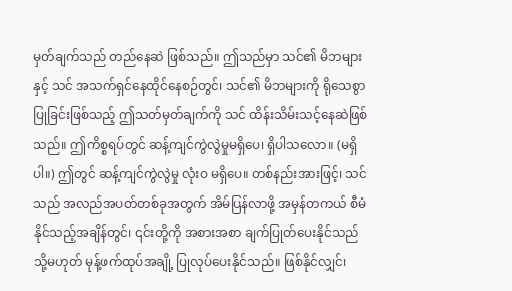မှတ်ချက်သည် တည်နေဆဲ ဖြစ်သည်။ ဤသည်မှာ သင်၏ မိဘများနှင့် သင် အသက်ရှင်နေထိုင်နေစဉ်တွင်၊ သင်၏ မိဘများကို ရိုသေစွာပြုခြင်းဖြစ်သည့် ဤသတ်မှတ်ချက်ကို သင် ထိန်းသိမ်းသင့်နေဆဲဖြစ်သည်။ ဤကိစ္စရပ်တွင် ဆန့်ကျင်ကွဲလွဲမှုမရှိပေ၊ ရှိပါသလော။ (မရှိပါ။) ဤတွင် ဆန့်ကျင်ကွဲလွဲမှု လုံးဝ မရှိပေ။ တစ်နည်းအားဖြင့်၊ သင်သည် အလည်အပတ်တစ်ခုအတွက် အိမ်ပြန်လာဖို့ အမှန်တကယ် စီမံနိုင်သည့်အချိန်တွင်၊ ၎င်းတို့ကို အစားအစာ ချက်ပြုတ်ပေးနိုင်သည် သို့မဟုတ် မုန့်ဖက်ထုပ်အချို့ ပြုလုပ်ပေးနိုင်သည်။ ဖြစ်နိုင်လျှင်၊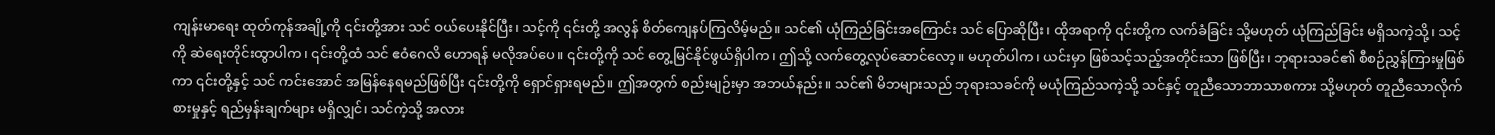ကျန်းမာရေး ထုတ်ကုန်အချို့ကို ၎င်းတို့အား သင် ဝယ်ပေးနိုင်ပြီး၊ သင့်ကို ၎င်းတို့ အလွန် စိတ်ကျေနပ်ကြလိမ့်မည်။ သင်၏ ယုံကြည်ခြင်းအကြောင်း သင် ပြောဆိုပြီး၊ ထိုအရာကို ၎င်းတို့က လက်ခံခြင်း သို့မဟုတ် ယုံကြည်ခြင်း မရှိသကဲ့သို့၊ သင့်ကို ဆဲရေးတိုင်းထွာပါက၊ ၎င်းတို့ထံ သင် ဧဝံဂေလိ ဟောရန် မလိုအပ်ပေ။ ၎င်းတို့ကို သင် တွေ့မြင်နိုင်ဖွယ်ရှိပါက၊ ဤသို့ လက်တွေ့လုပ်ဆောင်လော့။ မဟုတ်ပါက၊ ယင်းမှာ ဖြစ်သင့်သည့်အတိုင်းသာ ဖြစ်ပြီး၊ ဘုရားသခင်၏ စီစဉ်ညွှန်ကြားမှုဖြစ်ကာ ၎င်းတို့နှင့် သင် ကင်းအောင် အမြန်နေရမည်ဖြစ်ပြီး ၎င်းတို့ကို ရှောင်ရှားရမည်။ ဤအတွက် စည်းမျဉ်းမှာ အဘယ်နည်း။ သင်၏ မိဘများသည် ဘုရားသခင်ကို မယုံကြည်သကဲ့သို့ သင်နှင့် တူညီသောဘာသာစကား သို့မဟုတ် တူညီသောလိုက်စားမှုနှင့် ရည်မှန်းချက်များ မရှိလျှင်၊ သင်ကဲ့သို့ အလား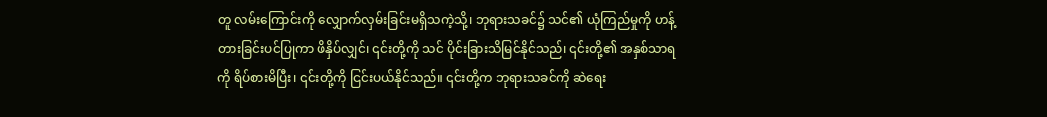တူ လမ်းကြောင်းကို လျှောက်လှမ်းခြင်းမရှိသကဲ့သို့၊ ဘုရားသခင်၌ သင်၏ ယုံကြည်မှုကို ဟန့်တားခြင်းပင်ပြုကာ ဖိနှိပ်လျှင်၊ ၎င်းတို့ကို သင် ပိုင်းခြားသိမြင်နိုင်သည်၊ ၎င်းတို့၏ အနှစ်သာရကို ရိပ်စားမိပြီး၊ ၎င်းတို့ကို ငြင်းပယ်နိုင်သည်။ ၎င်းတို့က ဘုရားသခင်ကို ဆဲရေး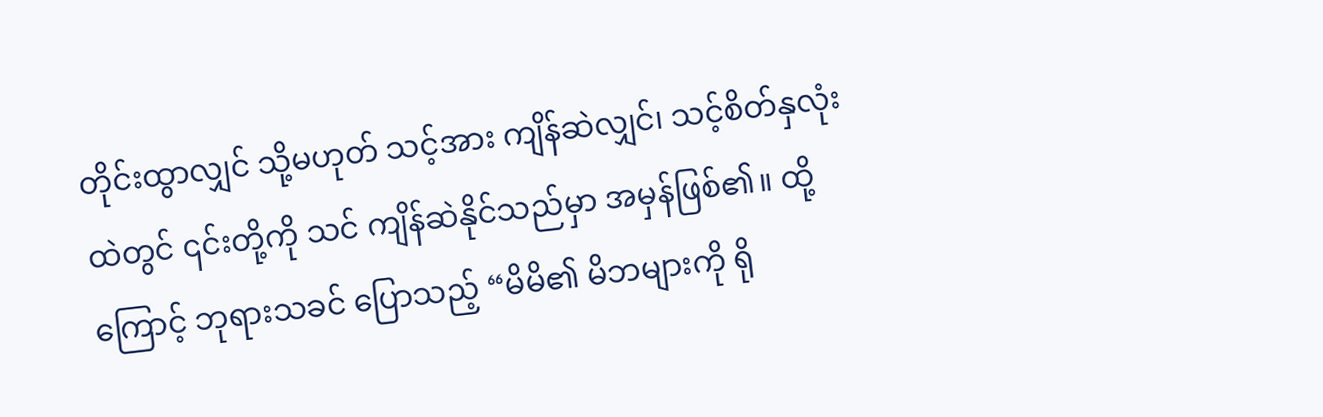တိုင်းထွာလျှင် သို့မဟုတ် သင့်အား ကျိန်ဆဲလျှင်၊ သင့်စိတ်နှလုံးထဲတွင် ၎င်းတို့ကို သင် ကျိန်ဆဲနိုင်သည်မှာ အမှန်ဖြစ်၏။ ထို့ကြောင့် ဘုရားသခင် ပြောသည့် “မိမိ၏ မိဘများကို ရို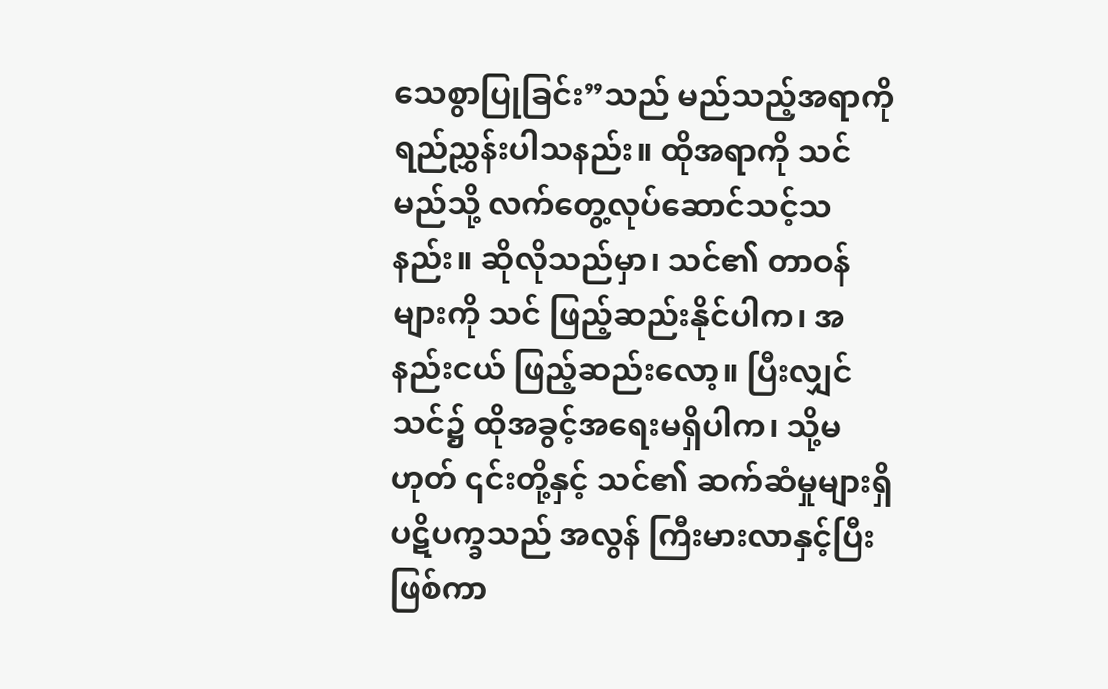သေစွာပြုခြင်း”သည် မည်သည့်အရာကို ရည်ညွှန်းပါသနည်း။ ထိုအရာကို သင် မည်သို့ လက်တွေ့လုပ်ဆောင်သင့်သနည်း။ ဆိုလိုသည်မှာ၊ သင်၏ တာဝန်များကို သင် ဖြည့်ဆည်းနိုင်ပါက၊ အနည်းငယ် ဖြည့်ဆည်းလော့။ ပြီးလျှင် သင်၌ ထိုအခွင့်အရေးမရှိပါက၊ သို့မဟုတ် ၎င်းတို့နှင့် သင်၏ ဆက်ဆံမှုများရှိ ပဋိပက္ခသည် အလွန် ကြီးမားလာနှင့်ပြီးဖြစ်ကာ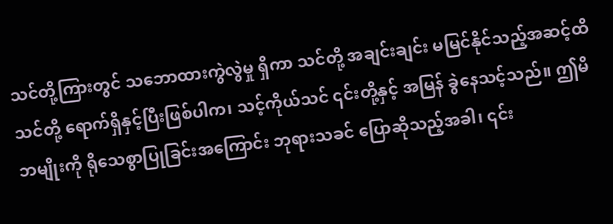သင်တို့ကြားတွင် သဘောထားကွဲလွဲမှု ရှိကာ သင်တို့ အချင်းချင်း မမြင်နိုင်သည့်အဆင့်ထိ သင်တို့ ရောက်ရှိနှင့်ပြီးဖြစ်ပါက၊ သင့်ကိုယ်သင် ၎င်းတို့နှင့် အမြန် ခွဲနေသင့်သည်။ ဤမိဘမျိုးကို ရိုသေစွာပြုခြင်းအကြောင်း ဘုရားသခင် ပြောဆိုသည့်အခါ၊ ၎င်း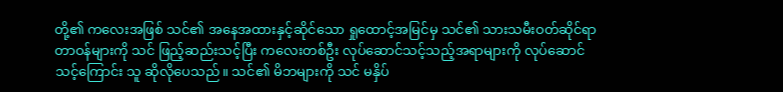တို့၏ ကလေးအဖြစ် သင်၏ အနေအထားနှင့်ဆိုင်သော ရှုထောင့်အမြင်မှ သင်၏ သားသမီးဝတ်ဆိုင်ရာ တာဝန်များကို သင် ဖြည့်ဆည်းသင့်ပြီး ကလေးတစ်ဦး လုပ်ဆောင်သင့်သည့်အရာများကို လုပ်ဆောင်သင့်ကြောင်း သူ ဆိုလိုပေသည်။ သင်၏ မိဘများကို သင် မနှိပ်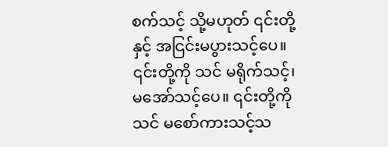စက်သင့် သို့မဟုတ် ၎င်းတို့နှင့် အငြင်းမပွားသင့်ပေ။ ၎င်းတို့ကို သင် မရိုက်သင့်၊ မအော်သင့်ပေ။ ၎င်းတို့ကို သင် မစော်ကားသင့်သ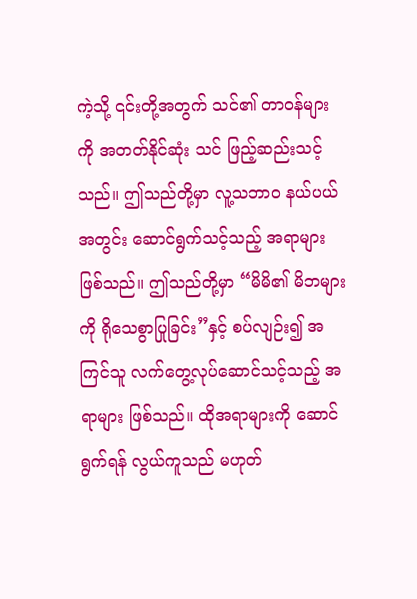ကဲ့သို့ ၎င်းတို့အတွက် သင်၏ တာဝန်များကို အတတ်နိုင်ဆုံး သင် ဖြည့်ဆည်းသင့်သည်။ ဤသည်တို့မှာ လူ့သဘာဝ နယ်ပယ်အတွင်း ဆောင်ရွက်သင့်သည့် အရာများ ဖြစ်သည်။ ဤသည်တို့မှာ “မိမိ၏ မိဘများကို ရိုသေစွာပြုခြင်း”နှင့် စပ်လျဉ်း၍ အကြင်သူ လက်တွေ့လုပ်ဆောင်သင့်သည့် အရာများ ဖြစ်သည်။ ထိုအရာများကို ဆောင်ရွက်ရန် လွယ်ကူသည် မဟုတ်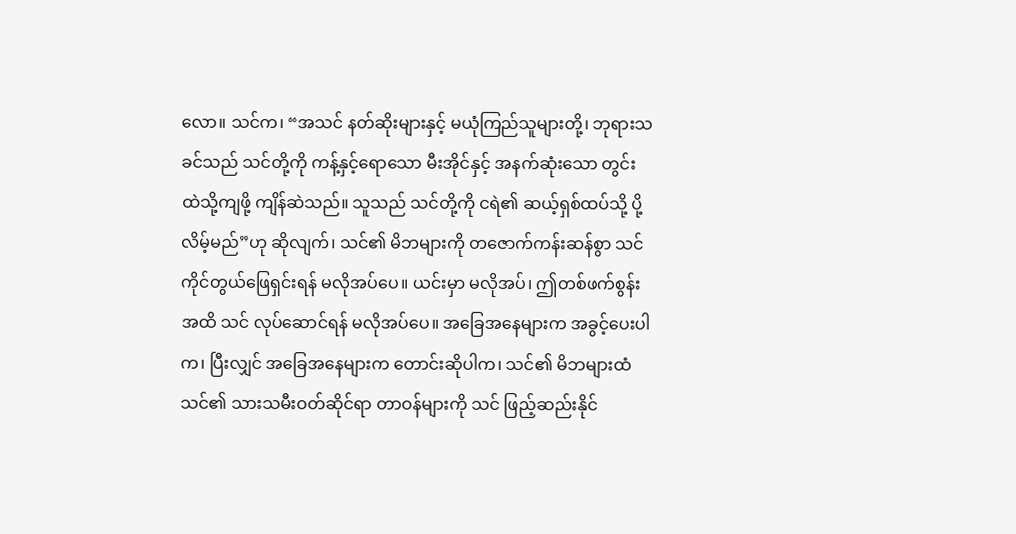လော။ သင်က၊ “အသင် နတ်ဆိုးများနှင့် မယုံကြည်သူများတို့၊ ဘုရားသခင်သည် သင်တို့ကို ကန့်နှင့်ရောသော မီးအိုင်နှင့် အနက်ဆုံးသော တွင်းထဲသို့ကျဖို့ ကျိန်ဆဲသည်။ သူသည် သင်တို့ကို ငရဲ၏ ဆယ့်ရှစ်ထပ်သို့ ပို့လိမ့်မည်”ဟု ဆိုလျက်၊ သင်၏ မိဘများကို တဇောက်ကန်းဆန်စွာ သင် ကိုင်တွယ်ဖြေရှင်းရန် မလိုအပ်ပေ။ ယင်းမှာ မလိုအပ်၊ ဤတစ်ဖက်စွန်းအထိ သင် လုပ်ဆောင်ရန် မလိုအပ်ပေ။ အခြေအနေများက အခွင့်ပေးပါက၊ ပြီးလျှင် အခြေအနေများက တောင်းဆိုပါက၊ သင်၏ မိဘများထံ သင်၏ သားသမီးဝတ်ဆိုင်ရာ တာဝန်များကို သင် ဖြည့်ဆည်းနိုင်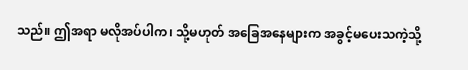သည်။ ဤအရာ မလိုအပ်ပါက၊ သို့မဟုတ် အခြေအနေများက အခွင့်မပေးသကဲ့သို့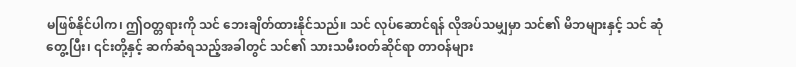မဖြစ်နိုင်ပါက၊ ဤဝတ္တရားကို သင် ဘေးချိတ်ထားနိုင်သည်။ သင် လုပ်ဆောင်ရန် လိုအပ်သမျှမှာ သင်၏ မိဘများနှင့် သင် ဆုံတွေ့ပြီး၊ ၎င်းတို့နှင့် ဆက်ဆံရသည့်အခါတွင် သင်၏ သားသမီးဝတ်ဆိုင်ရာ တာဝန်များ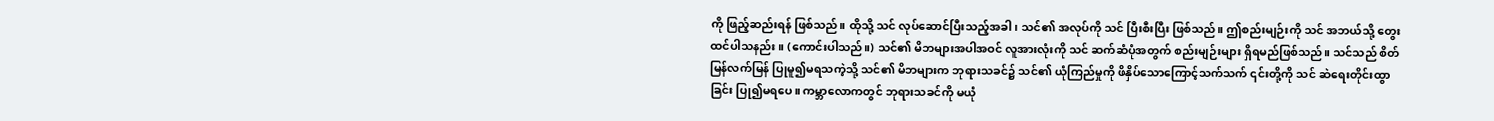ကို ဖြည့်ဆည်းရန် ဖြစ်သည်။ ထိုသို့ သင် လုပ်ဆောင်ပြီးသည့်အခါ၊ သင်၏ အလုပ်ကို သင် ပြီးစီးပြီး ဖြစ်သည်။ ဤစည်းမျဉ်းကို သင် အဘယ်သို့ တွေးထင်ပါသနည်း။ (ကောင်းပါသည်။) သင်၏ မိဘများအပါအဝင် လူအားလုံးကို သင် ဆက်ဆံပုံအတွက် စည်းမျဉ်းများ ရှိရမည်ဖြစ်သည်။ သင်သည် စိတ်မြန်လက်မြန် ပြုမူ၍မရသကဲ့သို့ သင်၏ မိဘများက ဘုရားသခင်၌ သင်၏ ယုံကြည်မှုကို ဖိနှိပ်သောကြောင့်သက်သက် ၎င်းတို့ကို သင် ဆဲရေးတိုင်းထွာခြင်း ပြု၍မရပေ။ ကမ္ဘာလောကတွင် ဘုရားသခင်ကို မယုံ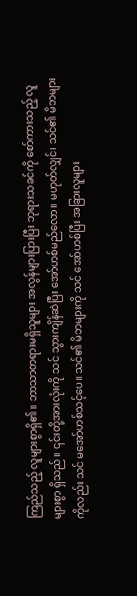ကြည်သည့် လူများစွာရှိ၏။ ဘာသာတရားမရှိသူများ အလွန်များပြားပြီး ဘုရားသခင်ကို စော်ကားသည့် လူများစွာ ရှိသည်။ ၎င်းတို့အားလုံးကို သင် သွားကျိန်ဆဲပြီး အော်ဟစ်မည်လော။ မဟုတ်လျှင်၊ သင်၏ မိဘများကိုလည်း သင် မအော်ဟစ်သင့်ပေ။ သင်၏ မိဘများကို သင် အော်ဟစ်ပြီး အခြားလူများ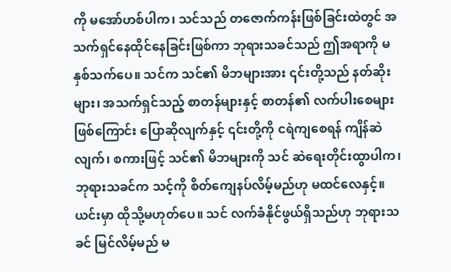ကို မအော်ဟစ်ပါက၊ သင်သည် တဇောက်ကန်းဖြစ်ခြင်းထဲတွင် အသက်ရှင်နေထိုင်နေခြင်းဖြစ်ကာ ဘုရားသခင်သည် ဤအရာကို မနှစ်သက်ပေ။ သင်က သင်၏ မိဘများအား ၎င်းတို့သည် နတ်ဆိုးများ၊ အသက်ရှင်သည့် စာတန်များနှင့် စာတန်၏ လက်ပါးစေများဖြစ်ကြောင်း ပြောဆိုလျက်နှင့် ၎င်းတို့ကို ငရဲကျစေရန် ကျိန်ဆဲလျက်၊ စကားဖြင့် သင်၏ မိဘများကို သင် ဆဲရေးတိုင်းထွာပါက၊ ဘုရားသခင်က သင့်ကို စိတ်ကျေနပ်လိမ့်မည်ဟု မထင်လေနှင့်။ ယင်းမှာ ထိုသို့မဟုတ်ပေ။ သင် လက်ခံနိုင်ဖွယ်ရှိသည်ဟု ဘုရားသခင် မြင်လိမ့်မည် မ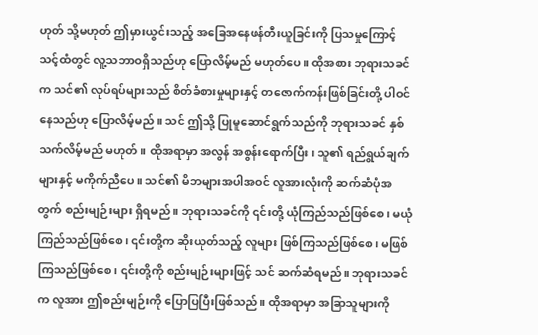ဟုတ် သို့မဟုတ် ဤမှားယွင်းသည့် အခြေအနေဖန်တီးယူခြင်းကို ပြသမှုကြောင့် သင့်ထံတွင် လူ့သဘာဝရှိသည်ဟု ပြောလိမ့်မည် မဟုတ်ပေ။ ထိုအစား ဘုရားသခင်က သင်၏ လုပ်ရပ်များသည် စိတ်ခံစားမှုများနှင့် တဇောက်ကန်းဖြစ်ခြင်းတို့ ပါဝင်နေသည်ဟု ပြောလိမ့်မည်။ သင် ဤသို့ ပြုမူဆောင်ရွက်သည်ကို ဘုရားသခင် နှစ်သက်လိမ့်မည် မဟုတ်။ ထိုအရာမှာ အလွန် အစွန်းရောက်ပြီး၊ သူ၏ ရည်ရွယ်ချက်များနှင့် မကိုက်ညီပေ။ သင်၏ မိဘများအပါအဝင် လူအားလုံးကို ဆက်ဆံပုံအတွက် စည်းမျဉ်းများ ရှိရမည်။ ဘုရားသခင်ကို ၎င်းတို့ ယုံကြည်သည်ဖြစ်စေ၊ မယုံကြည်သည်ဖြစ်စေ၊ ၎င်းတို့က ဆိုးယုတ်သည့် လူများ ဖြစ်ကြသည်ဖြစ်စေ၊ မဖြစ်ကြသည်ဖြစ်စေ၊ ၎င်းတို့ကို စည်းမျဉ်းများဖြင့် သင် ဆက်ဆံရမည်။ ဘုရားသခင်က လူအား ဤစည်းမျဉ်းကို ပြောပြပြီးဖြစ်သည်။ ထိုအရာမှာ အခြာသူများကို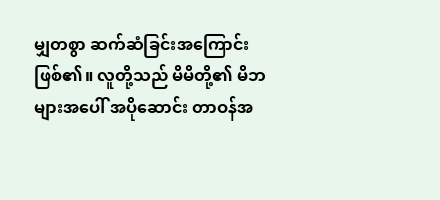မျှတစွာ ဆက်ဆံခြင်းအကြောင်းဖြစ်၏။ လူတို့သည် မိမိတို့၏ မိဘများအပေါ် အပိုဆောင်း တာဝန်အ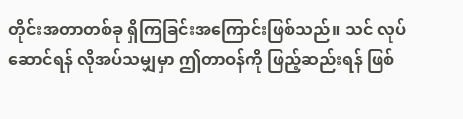တိုင်းအတာတစ်ခု ရှိကြခြင်းအကြောင်းဖြစ်သည်။ သင် လုပ်ဆောင်ရန် လိုအပ်သမျှမှာ ဤတာဝန်ကို ဖြည့်ဆည်းရန် ဖြစ်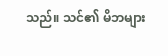သည်။ သင်၏ မိဘများ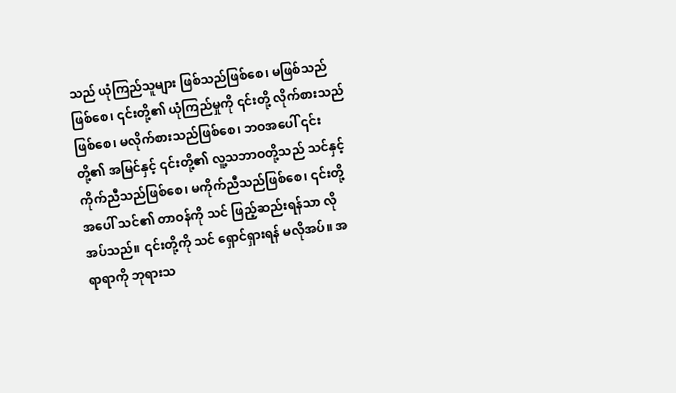သည် ယုံကြည်သူများ ဖြစ်သည်ဖြစ်စေ၊ မဖြစ်သည်ဖြစ်စေ၊ ၎င်းတို့၏ ယုံကြည်မှုကို ၎င်းတို့ လိုက်စားသည်ဖြစ်စေ၊ မလိုက်စားသည်ဖြစ်စေ၊ ဘဝအပေါ် ၎င်းတို့၏ အမြင်နှင့် ၎င်းတို့၏ လူ့သဘာဝတို့သည် သင်နှင့် ကိုက်ညီသည်ဖြစ်စေ၊ မကိုက်ညီသည်ဖြစ်စေ၊ ၎င်းတို့အပေါ် သင်၏ တာဝန်ကို သင် ဖြည့်ဆည်းရန်သာ လိုအပ်သည်။ ၎င်းတို့ကို သင် ရှောင်ရှားရန် မလိုအပ်။ အရာရာကို ဘုရားသ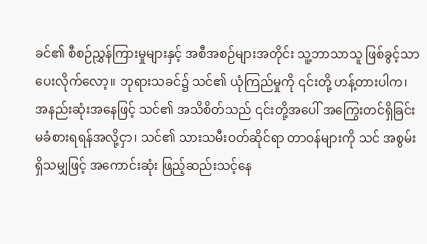ခင်၏ စီစဉ်ညွှန်ကြားမှုများနှင့် အစီအစဉ်များအတိုင်း သူ့ဘာသာသူ ဖြစ်ခွင့်သာပေးလိုက်လော့။ ဘုရားသခင်၌ သင်၏ ယုံကြည်မှုကို ၎င်းတို့ ဟန့်တားပါက၊ အနည်းဆုံးအနေဖြင့် သင်၏ အသိစိတ်သည် ၎င်းတို့အပေါ် အကြွေးတင်ရှိခြင်း မခံစားရရန်အလို့ငှာ၊ သင်၏ သားသမီးဝတ်ဆိုင်ရာ တာဝန်များကို သင် အစွမ်းရှိသမျှဖြင့် အကောင်းဆုံး ဖြည့်ဆည်းသင့်နေ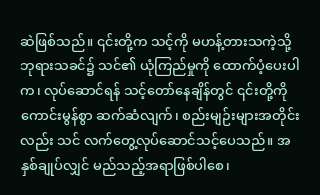ဆဲဖြစ်သည်။ ၎င်းတို့က သင့်ကို မဟန့်တားသကဲ့သို့ ဘုရားသခင်၌ သင်၏ ယုံကြည်မှုကို ထောက်ပံ့ပေးပါက၊ လုပ်ဆောင်ရန် သင့်တော်နေချိန်တွင် ၎င်းတို့ကို ကောင်းမွန်စွာ ဆက်ဆံလျက်၊ စည်းမျဉ်းများအတိုင်းလည်း သင် လက်တွေ့လုပ်ဆောင်သင့်ပေသည်။ အနှစ်ချုပ်လျှင် မည်သည့်အရာဖြစ်ပါစေ၊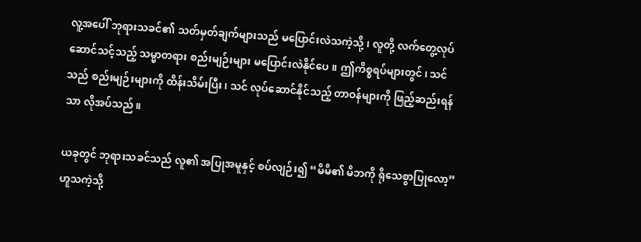လူ့အပေါ် ဘုရားသခင်၏ သတ်မှတ်ချက်များသည် မပြောင်းလဲသကဲ့သို့၊ လူတို့ လက်တွေ့လုပ်ဆောင်သင့်သည့် သမ္မာတရား စည်းမျဉ်းများ မပြောင်းလဲနိုင်ပေ။ ဤကိစ္စရပ်များတွင်၊ သင်သည် စည်းမျဉ်းများကို ထိန်းသိမ်းပြီး၊ သင် လုပ်ဆောင်နိုင်သည့် တာဝန်များကို ဖြည့်ဆည်းရန်သာ လိုအပ်သည်။

ယခုတွင် ဘုရားသခင်သည် လူ၏ အပြုအမူနှင့် စပ်လျဉ်း၍ “မိမိ၏ မိဘကို ရိုသေစွာပြုလော့”ဟူသကဲ့သို့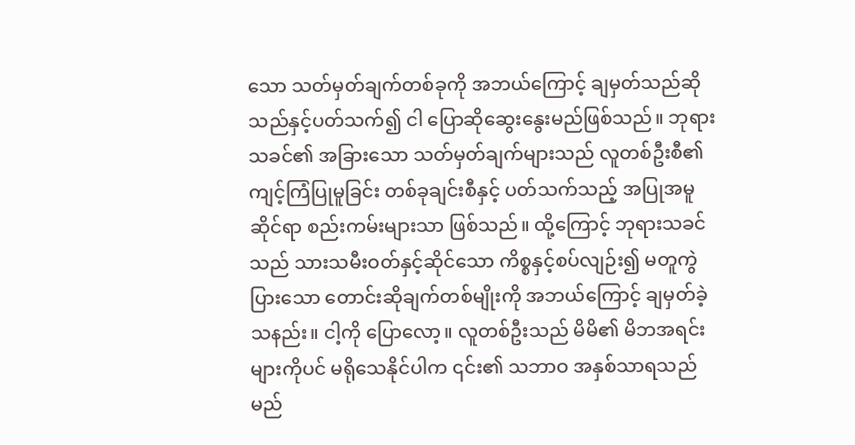သော သတ်မှတ်ချက်တစ်ခုကို အဘယ်ကြောင့် ချမှတ်သည်ဆိုသည်နှင့်ပတ်သက်၍ ငါ ပြောဆိုဆွေးနွေးမည်ဖြစ်သည်။ ဘုရားသခင်၏ အခြားသော သတ်မှတ်ချက်များသည် လူတစ်ဦးစီ၏ ကျင့်ကြံပြုမူခြင်း တစ်ခုချင်းစီနှင့် ပတ်သက်သည့် အပြုအမူဆိုင်ရာ စည်းကမ်းများသာ ဖြစ်သည်။ ထို့ကြောင့် ဘုရားသခင်သည် သားသမီးဝတ်နှင့်ဆိုင်သော ကိစ္စနှင့်စပ်လျဉ်း၍ မတူကွဲပြားသော တောင်းဆိုချက်တစ်မျိုးကို အဘယ်ကြောင့် ချမှတ်ခဲ့သနည်း။ ငါ့ကို ပြောလော့။ လူတစ်ဦးသည် မိမိ၏ မိဘအရင်းများကိုပင် မရိုသေနိုင်ပါက ၎င်း၏ သဘာဝ အနှစ်သာရသည် မည်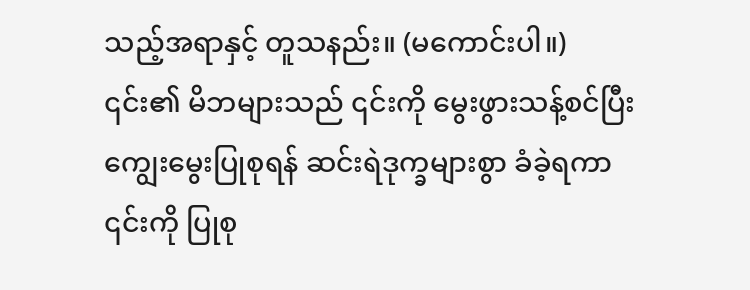သည့်အရာနှင့် တူသနည်း။ (မကောင်းပါ။) ၎င်း၏ မိဘများသည် ၎င်းကို မွေးဖွားသန့်စင်ပြီး ကျွေးမွေးပြုစုရန် ဆင်းရဲဒုက္ခများစွာ ခံခဲ့ရကာ ၎င်းကို ပြုစု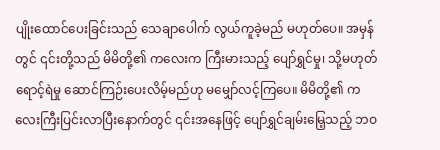ပျိုးထောင်ပေးခြင်းသည် သေချာပေါက် လွယ်ကူခဲ့မည် မဟုတ်ပေ။ အမှန်တွင် ၎င်းတို့သည် မိမိတို့၏ ကလေးက ကြီးမားသည့် ပျော်ရွှင်မှု၊ သို့မဟုတ် ရောင့်ရဲမှု ဆောင်ကြဉ်းပေးလိမ့်မည်ဟု မမျှော်လင့်ကြပေ။ မိမိတို့၏ ကလေးကြီးပြင်းလာပြီးနောက်တွင် ၎င်းအနေဖြင့် ပျော်ရွှင်ချမ်းမြေ့သည့် ဘဝ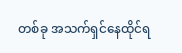တစ်ခု အသက်ရှင်နေထိုင်ရ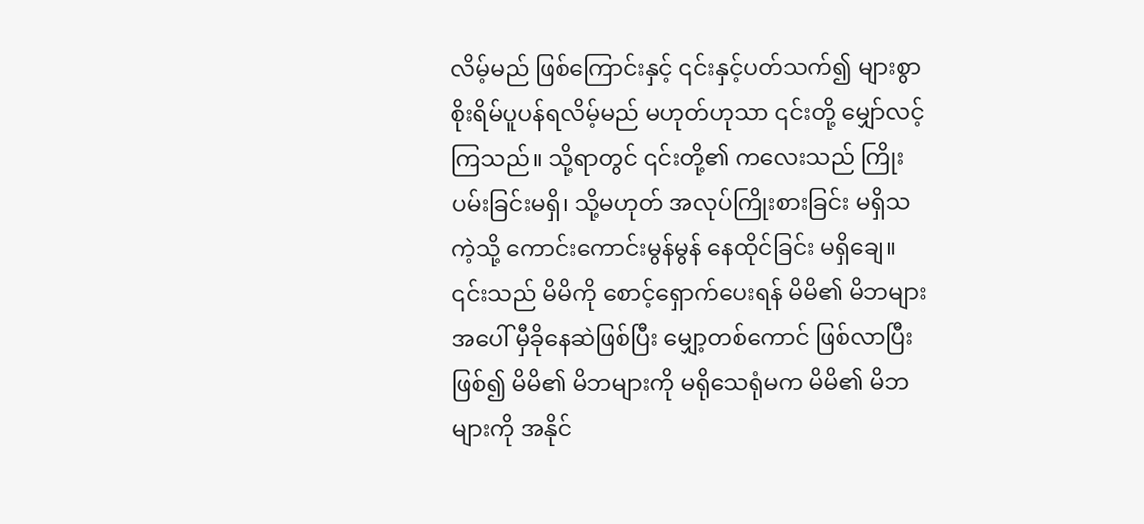လိမ့်မည် ဖြစ်ကြောင်းနှင့် ၎င်းနှင့်ပတ်သက်၍ များစွာ စိုးရိမ်ပူပန်ရလိမ့်မည် မဟုတ်ဟုသာ ၎င်းတို့ မျှော်လင့်ကြသည်။ သို့ရာတွင် ၎င်းတို့၏ ကလေးသည် ကြိုးပမ်းခြင်းမရှိ၊ သို့မဟုတ် အလုပ်ကြိုးစားခြင်း မရှိသကဲ့သို့ ကောင်းကောင်းမွန်မွန် နေထိုင်ခြင်း မရှိချေ။ ၎င်းသည် မိမိကို စောင့်ရှောက်ပေးရန် မိမိ၏ မိဘများအပေါ် မှီခိုနေဆဲဖြစ်ပြီး မျှော့တစ်ကောင် ဖြစ်လာပြီးဖြစ်၍ မိမိ၏ မိဘများကို မရိုသေရုံမက မိမိ၏ မိဘများကို အနိုင်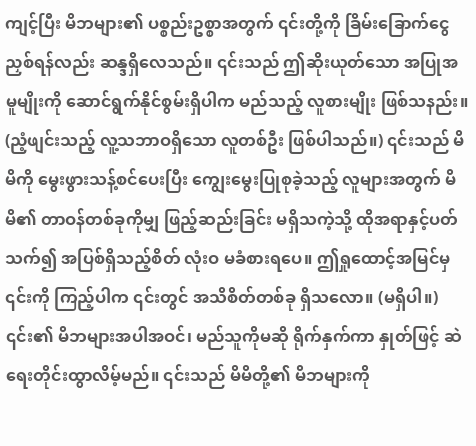ကျင့်ပြီး မိဘများ၏ ပစ္စည်းဥစ္စာအတွက် ၎င်းတို့ကို ခြိမ်းခြောက်ငွေညှစ်ရန်လည်း ဆန္ဒရှိလေသည်။ ၎င်းသည် ဤဆိုးယုတ်သော အပြုအမူမျိုးကို ဆောင်ရွက်နိုင်စွမ်းရှိပါက မည်သည့် လူစားမျိုး ဖြစ်သနည်း။ (ညံ့ဖျင်းသည့် လူ့သဘာဝရှိသော လူတစ်ဦး ဖြစ်ပါသည်။) ၎င်းသည် မိမိကို မွေးဖွားသန့်စင်ပေးပြီး ကျွေးမွေးပြုစုခဲ့သည့် လူများအတွက် မိမိ၏ တာဝန်တစ်ခုကိုမျှ ဖြည့်ဆည်းခြင်း မရှိသကဲ့သို့ ထိုအရာနှင့်ပတ်သက်၍ အပြစ်ရှိသည့်စိတ် လုံးဝ မခံစားရပေ။ ဤရှုထောင့်အမြင်မှ ၎င်းကို ကြည့်ပါက ၎င်းတွင် အသိစိတ်တစ်ခု ရှိသလော။ (မရှိပါ။) ၎င်း၏ မိဘများအပါအဝင်၊ မည်သူကိုမဆို ရိုက်နှက်ကာ နှုတ်ဖြင့် ဆဲရေးတိုင်းထွာလိမ့်မည်။ ၎င်းသည် မိမိတို့၏ မိဘများကို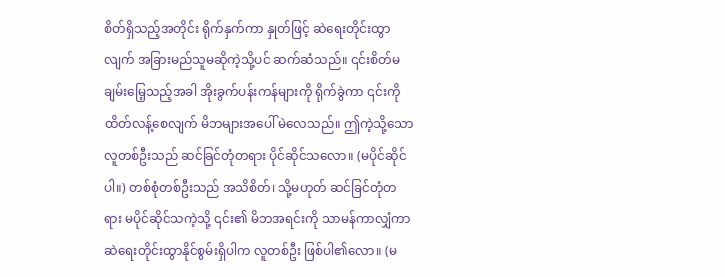စိတ်ရှိသည့်အတိုင်း ရိုက်နှက်ကာ နှုတ်ဖြင့် ဆဲရေးတိုင်းထွာလျက် အခြားမည်သူမဆိုကဲ့သို့ပင် ဆက်ဆံသည်။ ၎င်းစိတ်မချမ်းမြေ့သည့်အခါ အိုးခွက်ပန်းကန်များကို ရိုက်ခွဲကာ ၎င်းကို ထိတ်လန့်စေလျက် မိဘများအပေါ် မဲလေသည်။ ဤကဲ့သို့သော လူတစ်ဦးသည် ဆင်ခြင်တုံတရား ပိုင်ဆိုင်သလော။ (မပိုင်ဆိုင်ပါ။) တစ်စုံတစ်ဦးသည် အသိစိတ်၊ သို့မဟုတ် ဆင်ခြင်တုံတရား မပိုင်ဆိုင်သကဲ့သို့ ၎င်း၏ မိဘအရင်းကို သာမန်ကာလျှံကာ ဆဲရေးတိုင်းထွာနိုင်စွမ်းရှိပါက လူတစ်ဦး ဖြစ်ပါ၏လော။ (မ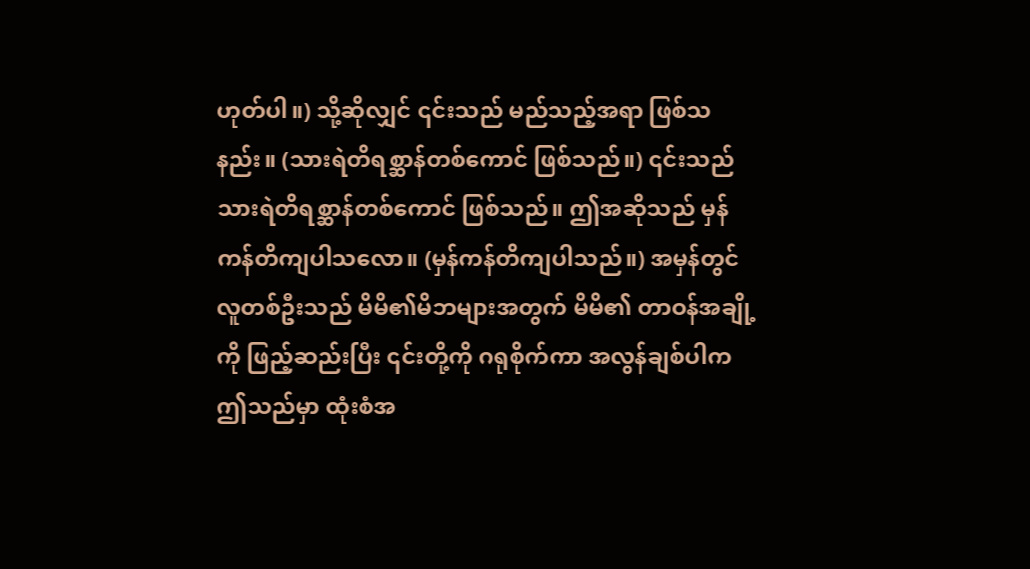ဟုတ်ပါ။) သို့ဆိုလျှင် ၎င်းသည် မည်သည့်အရာ ဖြစ်သနည်း။ (သားရဲတိရစ္ဆာန်တစ်ကောင် ဖြစ်သည်။) ၎င်းသည် သားရဲတိရစ္ဆာန်တစ်ကောင် ဖြစ်သည်။ ဤအဆိုသည် မှန်ကန်တိကျပါသလော။ (မှန်ကန်တိကျပါသည်။) အမှန်တွင် လူတစ်ဦးသည် မိမိ၏မိဘများအတွက် မိမိ၏ တာဝန်အချို့ကို ဖြည့်ဆည်းပြီး ၎င်းတို့ကို ဂရုစိုက်ကာ အလွန်ချစ်ပါက ဤသည်မှာ ထုံးစံအ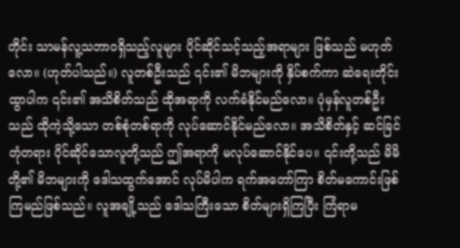တိုင်း သာမန်လူ့သဘာဝရှိသည့်လူများ ပိုင်ဆိုင်သင့်သည့်အရာများ ဖြစ်သည် မဟုတ်လော။ (ဟုတ်ပါသည်။) လူတစ်ဦးသည် ၎င်း၏ မိဘများကို နှိပ်စက်ကာ ဆဲရေးတိုင်းထွာပါက ၎င်း၏ အသိစိတ်သည် ထိုအရာကို လက်ခံနိုင်မည်လော။ ပုံမှန်လူတစ်ဦးသည် ထိုကဲ့သို့သော တစ်စုံတစ်ရာကို လုပ်ဆောင်နိုင်မည်လော။ အသိစိတ်နှင့် ဆင်ခြင်တုံတရား ပိုင်ဆိုင်သောလူတို့သည် ဤအရာကို မလုပ်ဆောင်နိုင်ပေ။ ၎င်းတို့သည် မိမိတို့၏ မိဘများကို ဒေါသထွက်အောင် လုပ်မိပါက ရက်အတော်ကြာ စိတ်မကောင်းဖြစ်ကြမည်ဖြစ်သည်။ လူအချို့သည် ဒေါသကြီးသော စိတ်များရှိကြပြီး ကြံရာမ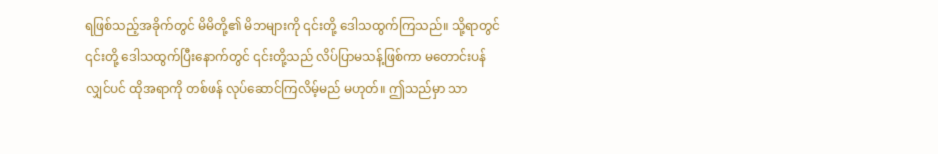ရဖြစ်သည့်အခိုက်တွင် မိမိတို့၏ မိဘများကို ၎င်းတို့ ဒေါသထွက်ကြသည်။ သို့ရာတွင် ၎င်းတို့ ဒေါသထွက်ပြီးနောက်တွင် ၎င်းတို့သည် လိပ်ပြာမသန့်ဖြစ်ကာ မတောင်းပန်လျှင်ပင် ထိုအရာကို တစ်ဖန် လုပ်ဆောင်ကြလိမ့်မည် မဟုတ်။ ဤသည်မှာ သာ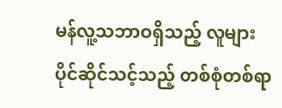မန်လူ့သဘာဝရှိသည့် လူများ ပိုင်ဆိုင်သင့်သည့် တစ်စုံတစ်ရာ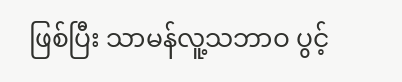ဖြစ်ပြီး သာမန်လူ့သဘာဝ ပွင့်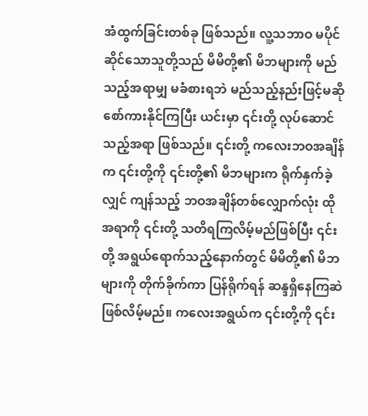အံထွက်ခြင်းတစ်ခု ဖြစ်သည်။ လူ့သဘာဝ မပိုင်ဆိုင်သောသူတို့သည် မိမိတို့၏ မိဘများကို မည်သည့်အရာမျှ မခံစားရဘဲ မည်သည့်နည်းဖြင့်မဆို စော်ကားနိုင်ကြပြီး ယင်းမှာ ၎င်းတို့ လုပ်ဆောင်သည့်အရာ ဖြစ်သည်။ ၎င်းတို့ ကလေးဘဝအချိန်က ၎င်းတို့ကို ၎င်းတို့၏ မိဘများက ရိုက်နှက်ခဲ့လျှင် ကျန်သည့် ဘဝအချိန်တစ်လျှောက်လုံး ထိုအရာကို ၎င်းတို့ သတိရကြလိမ့်မည်ဖြစ်ပြီး ၎င်းတို့ အရွယ်ရောက်သည့်နောက်တွင် မိမိတို့၏ မိဘများကို တိုက်ခိုက်ကာ ပြန်ရိုက်ရန် ဆန္ဒရှိနေကြဆဲ ဖြစ်လိမ့်မည်။ ကလေးအရွယ်က ၎င်းတို့ကို ၎င်း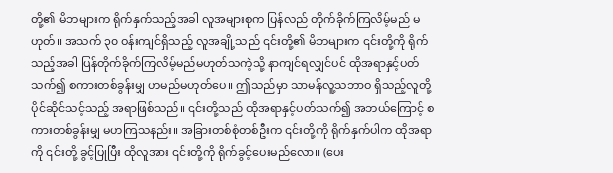တို့၏ မိဘများက ရိုက်နှက်သည့်အခါ လူအများစုက ပြန်လည် တိုက်ခိုက်ကြလိမ့်မည် မဟုတ်။ အသက် ၃၀ ဝန်းကျင်ရှိသည့် လူအချို့သည် ၎င်းတို့၏ မိဘများက ၎င်းတို့ကို ရိုက်သည့်အခါ ပြန်တိုက်ခိုက်ကြလိမ့်မည်မဟုတ်သကဲ့သို့ နာကျင်ရလျှင်ပင် ထိုအရာနှင့်ပတ်သက်၍ စကားတစ်ခွန်းမျှ ဟမည်မဟုတ်ပေ။ ဤသည်မှာ သာမန်လူ့သဘာဝ ရှိသည့်လူတို့ ပိုင်ဆိုင်သင့်သည့် အရာဖြစ်သည်။ ၎င်းတို့သည် ထိုအရာနှင့်ပတ်သက်၍ အဘယ်ကြောင့် စကားတစ်ခွန်းမျှ မဟကြသနည်း။ အခြားတစ်စုံတစ်ဦးက ၎င်းတို့ကို ရိုက်နှက်ပါက ထိုအရာကို ၎င်းတို့ ခွင့်ပြုပြီး ထိုလူအား ၎င်းတို့ကို ရိုက်ခွင့်ပေးမည်လော။ (ပေး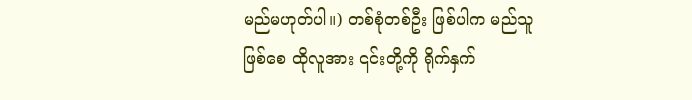မည်မဟုတ်ပါ။) တစ်စုံတစ်ဦး ဖြစ်ပါက မည်သူဖြစ်စေ ထိုလူအား ၎င်းတို့ကို ရိုက်နှက်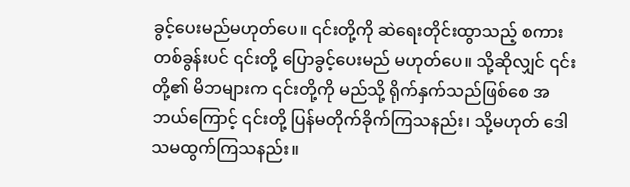ခွင့်ပေးမည်မဟုတ်ပေ။ ၎င်းတို့ကို ဆဲရေးတိုင်းထွာသည့် စကားတစ်ခွန်းပင် ၎င်းတို့ ပြောခွင့်ပေးမည် မဟုတ်ပေ။ သို့ဆိုလျှင် ၎င်းတို့၏ မိဘများက ၎င်းတို့ကို မည်သို့ ရိုက်နှက်သည်ဖြစ်စေ အဘယ်ကြောင့် ၎င်းတို့ ပြန်မတိုက်ခိုက်ကြသနည်း၊ သို့မဟုတ် ဒေါသမထွက်ကြသနည်း။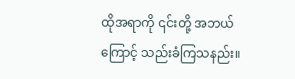ထိုအရာကို ၎င်းတို့ အဘယ်ကြောင့် သည်းခံကြသနည်း။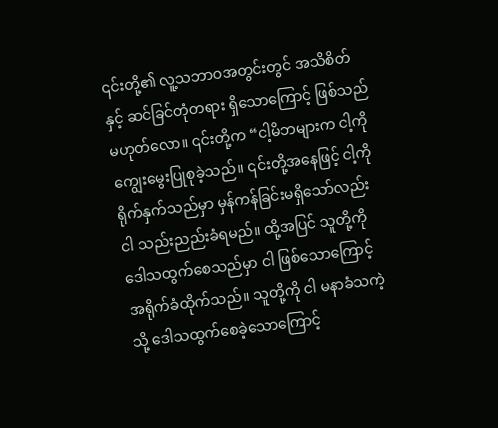၎င်းတို့၏ လူ့သဘာဝအတွင်းတွင် အသိစိတ်နှင့် ဆင်ခြင်တုံတရား ရှိသောကြောင့် ဖြစ်သည် မဟုတ်လော။ ၎င်းတို့က “ငါ့မိဘများက ငါ့ကို ကျွေးမွေးပြုစုခဲ့သည်။ ၎င်းတို့အနေဖြင့် ငါ့ကို ရိုက်နှက်သည်မှာ မှန်ကန်ခြင်းမရှိသော်လည်း ငါ သည်းညည်းခံရမည်။ ထို့အပြင် သူတို့ကို ဒေါသထွက်စေသည်မှာ ငါ ဖြစ်သောကြောင့် အရိုက်ခံထိုက်သည်။ သူတို့ကို ငါ မနာခံသကဲ့သို့ ဒေါသထွက်စေခဲ့သောကြောင့်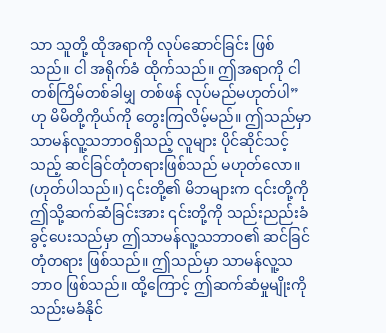သာ သူတို့ ထိုအရာကို လုပ်ဆောင်ခြင်း ဖြစ်သည်။ ငါ အရိုက်ခံ ထိုက်သည်။ ဤအရာကို ငါ တစ်ကြိမ်တစ်ခါမျှ တစ်ဖန် လုပ်မည်မဟုတ်ပါ”ဟု မိမိတို့ကိုယ်ကို တွေးကြလိမ့်မည်။ ဤသည်မှာ သာမန်လူ့သဘာဝရှိသည့် လူများ ပိုင်ဆိုင်သင့်သည့် ဆင်ခြင်တုံတရားဖြစ်သည် မဟုတ်လော။ (ဟုတ်ပါသည်။) ၎င်းတို့၏ မိဘများက ၎င်းတို့ကို ဤသို့ဆက်ဆံခြင်းအား ၎င်းတို့ကို သည်းညည်းခံခွင့်ပေးသည်မှာ ဤသာမန်လူ့သဘာဝ၏ ဆင်ခြင်တုံတရား ဖြစ်သည်။ ဤသည်မှာ သာမန်လူ့သဘာဝ ဖြစ်သည်။ ထို့ကြောင့် ဤဆက်ဆံမှုမျိုးကို သည်းမခံနိုင်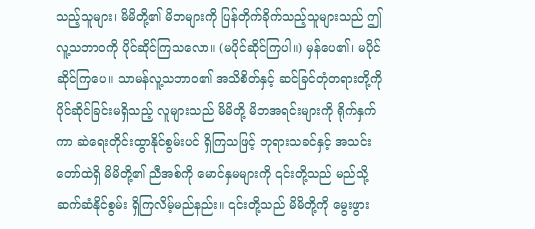သည့်သူများ၊ မိမိတို့၏ မိဘများကို ပြန်တိုက်ခိုက်သည့်သူများသည် ဤလူ့သဘာဝကို ပိုင်ဆိုင်ကြသလော။ (မပိုင်ဆိုင်ကြပါ။) မှန်ပေ၏၊ မပိုင်ဆိုင်ကြပေ။ သာမန်လူ့သဘာဝ၏ အသိစိတ်နှင့် ဆင်ခြင်တုံတရားတို့ကို ပိုင်ဆိုင်ခြင်းမရှိသည့် လူများသည် မိမိတို့ မိဘအရင်းများကို ရိုက်နှက်ကာ ဆဲရေးတိုင်းထွာနိုင်စွမ်းပင် ရှိကြသဖြင့် ဘုရားသခင်နှင့် အသင်းတော်ထဲရှိ မိမိတို့၏ ညီအစ်ကို မောင်နှမများကို ၎င်းတို့သည် မည်သို့ ဆက်ဆံနိုင်စွမ်း ရှိကြလိမ့်မည်နည်း။ ၎င်းတို့သည် မိမိတို့ကို မွေးဖွား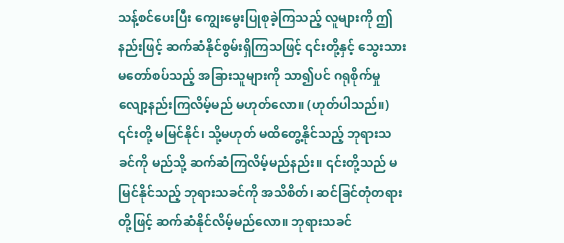သန့်စင်ပေးပြီး ကျွေးမွေးပြုစုခဲ့ကြသည့် လူများကို ဤနည်းဖြင့် ဆက်ဆံနိုင်စွမ်းရှိကြသဖြင့် ၎င်းတို့နှင့် သွေးသား မတော်စပ်သည့် အခြားသူများကို သာ၍ပင် ဂရုစိုက်မှု လျော့နည်းကြလိမ့်မည် မဟုတ်လော။ (ဟုတ်ပါသည်။) ၎င်းတို့ မမြင်နိုင်၊ သို့မဟုတ် မထိတွေ့နိုင်သည့် ဘုရားသခင်ကို မည်သို့ ဆက်ဆံကြလိမ့်မည်နည်း။ ၎င်းတို့သည် မမြင်နိုင်သည့် ဘုရားသခင်ကို အသိစိတ်၊ ဆင်ခြင်တုံတရားတို့ဖြင့် ဆက်ဆံနိုင်လိမ့်မည်လော။ ဘုရားသခင်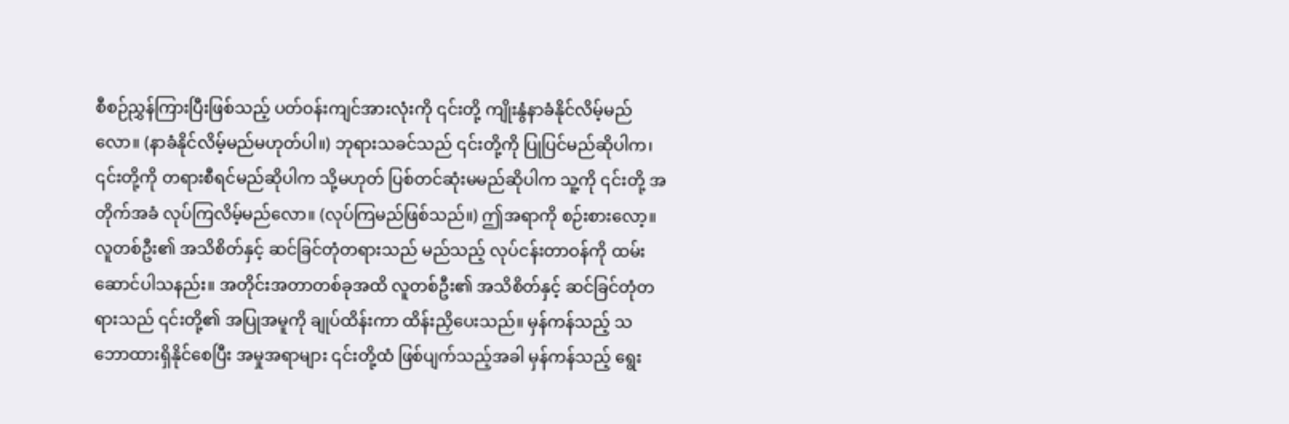စီစဉ်ညွှန်ကြားပြီးဖြစ်သည့် ပတ်ဝန်းကျင်အားလုံးကို ၎င်းတို့ ကျိုးနွံနာခံနိုင်လိမ့်မည်လော။ (နာခံနိုင်လိမ့်မည်မဟုတ်ပါ။) ဘုရားသခင်သည် ၎င်းတို့ကို ပြုပြင်မည်ဆိုပါက၊ ၎င်းတို့ကို တရားစီရင်မည်ဆိုပါက သို့မဟုတ် ပြစ်တင်ဆုံးမမည်ဆိုပါက သူ့ကို ၎င်းတို့ အတိုက်အခံ လုပ်ကြလိမ့်မည်လော။ (လုပ်ကြမည်ဖြစ်သည်။) ဤအရာကို စဉ်းစားလော့။ လူတစ်ဦး၏ အသိစိတ်နှင့် ဆင်ခြင်တုံတရားသည် မည်သည့် လုပ်ငန်းတာဝန်ကို ထမ်းဆောင်ပါသနည်း။ အတိုင်းအတာတစ်ခုအထိ လူတစ်ဦး၏ အသိစိတ်နှင့် ဆင်ခြင်တုံတရားသည် ၎င်းတို့၏ အပြုအမူကို ချုပ်ထိန်းကာ ထိန်းညှိပေးသည်။ မှန်ကန်သည့် သဘောထားရှိနိုင်စေပြီး အမှုအရာများ ၎င်းတို့ထံ ဖြစ်ပျက်သည့်အခါ မှန်ကန်သည့် ရွေး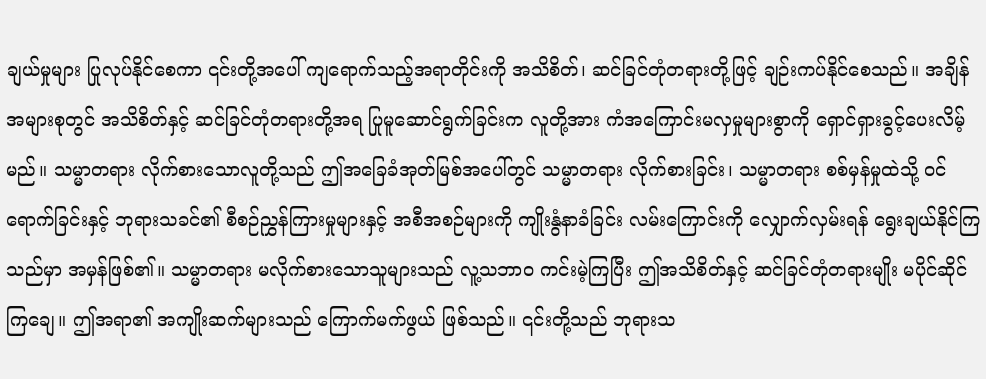ချယ်မှုများ ပြုလုပ်နိုင်စေကာ ၎င်းတို့အပေါ် ကျရောက်သည့်အရာတိုင်းကို အသိစိတ်၊ ဆင်ခြင်တုံတရားတို့ဖြင့် ချဉ်းကပ်နိုင်စေသည်။ အချိန်အများစုတွင် အသိစိတ်နှင့် ဆင်ခြင်တုံတရားတို့အရ ပြုမူဆောင်ရွက်ခြင်းက လူတို့အား ကံအကြောင်းမလှမှုများစွာကို ရှောင်ရှားခွင့်ပေးလိမ့်မည်။ သမ္မာတရား လိုက်စားသောလူတို့သည် ဤအခြေခံအုတ်မြစ်အပေါ်တွင် သမ္မာတရား လိုက်စားခြင်း၊ သမ္မာတရား စစ်မှန်မှုထဲသို့ ဝင်ရောက်ခြင်းနှင့် ဘုရားသခင်၏ စီစဉ်ညွှန်ကြားမှုများနှင့် အစီအစဉ်များကို ကျိုးနွံနာခံခြင်း လမ်းကြောင်းကို လျှောက်လှမ်းရန် ရွေးချယ်နိုင်ကြသည်မှာ အမှန်ဖြစ်၏။ သမ္မာတရား မလိုက်စားသောသူများသည် လူ့သဘာဝ ကင်းမဲ့ကြပြီး ဤအသိစိတ်နှင့် ဆင်ခြင်တုံတရားမျိုး မပိုင်ဆိုင်ကြချေ။ ဤအရာ၏ အကျိုးဆက်များသည် ကြောက်မက်ဖွယ် ဖြစ်သည်။ ၎င်းတို့သည် ဘုရားသ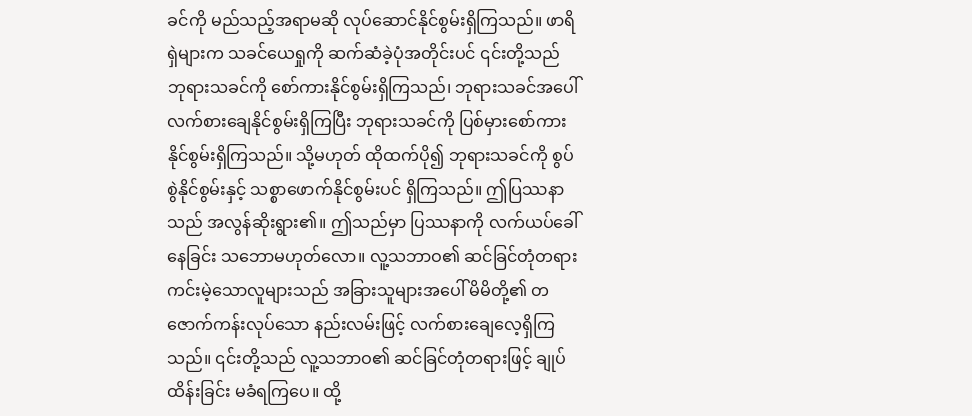ခင်ကို မည်သည့်အရာမဆို လုပ်ဆောင်နိုင်စွမ်းရှိကြသည်။ ဖာရိရှဲများက သခင်ယေရှုကို ဆက်ဆံခဲ့ပုံအတိုင်းပင် ၎င်းတို့သည် ဘုရားသခင်ကို စော်ကားနိုင်စွမ်းရှိကြသည်၊ ဘုရားသခင်အပေါ် လက်စားချေနိုင်စွမ်းရှိကြပြီး ဘုရားသခင်ကို ပြစ်မှားစော်ကားနိုင်စွမ်းရှိကြသည်။ သို့မဟုတ် ထိုထက်ပို၍ ဘုရားသခင်ကို စွပ်စွဲနိုင်စွမ်းနှင့် သစ္စာဖောက်နိုင်စွမ်းပင် ရှိကြသည်။ ဤပြဿနာသည် အလွန်ဆိုးရွား၏။ ဤသည်မှာ ပြဿနာကို လက်ယပ်ခေါ်နေခြင်း သဘောမဟုတ်လော။ လူ့သဘာဝ၏ ဆင်ခြင်တုံတရား ကင်းမဲ့သောလူများသည် အခြားသူများအပေါ် မိမိတို့၏ တဇောက်ကန်းလုပ်သော နည်းလမ်းဖြင့် လက်စားချေလေ့ရှိကြသည်။ ၎င်းတို့သည် လူ့သဘာဝ၏ ဆင်ခြင်တုံတရားဖြင့် ချုပ်ထိန်းခြင်း မခံရကြပေ။ ထို့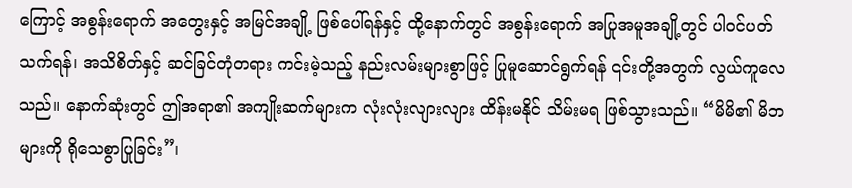ကြောင့် အစွန်းရောက် အတွေးနှင့် အမြင်အချို့ ဖြစ်ပေါ်ရန်နှင့် ထို့နောက်တွင် အစွန်းရောက် အပြုအမူအချို့တွင် ပါဝင်ပတ်သက်ရန်၊ အသိစိတ်နှင့် ဆင်ခြင်တုံတရား ကင်းမဲ့သည့် နည်းလမ်းများစွာဖြင့် ပြုမူဆောင်ရွက်ရန် ၎င်းတို့အတွက် လွယ်ကူလေသည်။ နောက်ဆုံးတွင် ဤအရာ၏ အကျိုးဆက်များက လုံးလုံးလျားလျား ထိန်းမနိုင် သိမ်းမရ ဖြစ်သွားသည်။ “မိမိ၏ မိဘများကို ရိုသေစွာပြုခြင်း”၊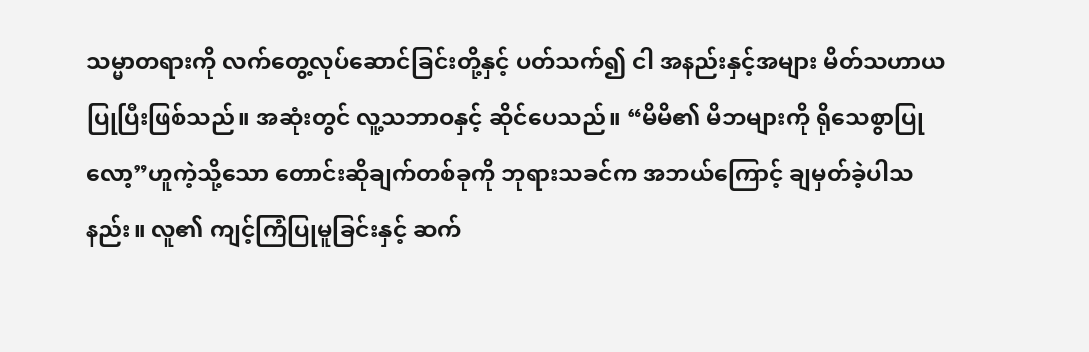သမ္မာတရားကို လက်တွေ့လုပ်ဆောင်ခြင်းတို့နှင့် ပတ်သက်၍ ငါ အနည်းနှင့်အများ မိတ်သဟာယပြုပြီးဖြစ်သည်။ အဆုံးတွင် လူ့သဘာဝနှင့် ဆိုင်ပေသည်။ “မိမိ၏ မိဘများကို ရိုသေစွာပြုလော့”ဟူကဲ့သို့သော တောင်းဆိုချက်တစ်ခုကို ဘုရားသခင်က အဘယ်ကြောင့် ချမှတ်ခဲ့ပါသနည်း။ လူ၏ ကျင့်ကြံပြုမူခြင်းနှင့် ဆက်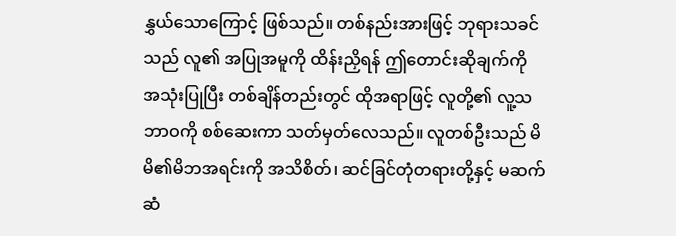နွှယ်သောကြောင့် ဖြစ်သည်။ တစ်နည်းအားဖြင့် ဘုရားသခင်သည် လူ၏ အပြုအမူကို ထိန်းညှိရန် ဤတောင်းဆိုချက်ကို အသုံးပြုပြီး တစ်ချိန်တည်းတွင် ထိုအရာဖြင့် လူတို့၏ လူ့သဘာဝကို စစ်ဆေးကာ သတ်မှတ်လေသည်။ လူတစ်ဦးသည် မိမိ၏မိဘအရင်းကို အသိစိတ်၊ ဆင်ခြင်တုံတရားတို့နှင့် မဆက်ဆံ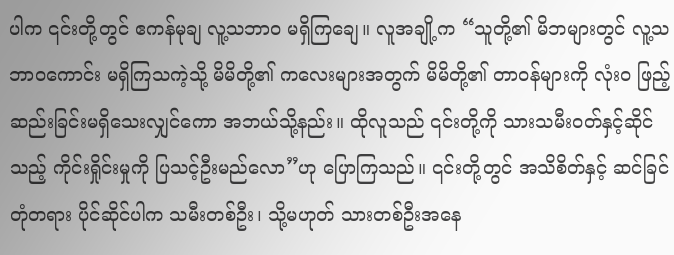ပါက ၎င်းတို့တွင် ဧကန်မုချ လူ့သဘာဝ မရှိကြချေ။ လူအချို့က “သူတို့၏ မိဘများတွင် လူ့သဘာဝကောင်း မရှိကြသကဲ့သို့ မိမိတို့၏ ကလေးများအတွက် မိမိတို့၏ တာဝန်များကို လုံးဝ ဖြည့်ဆည်းခြင်းမရှိသေးလျှင်ကော အဘယ်သို့နည်း။ ထိုလူသည် ၎င်းတို့ကို သားသမီးဝတ်နှင့်ဆိုင်သည့် ကိုင်းရှိုင်းမှုကို ပြသင့်ဦးမည်လော”ဟု ပြောကြသည်။ ၎င်းတို့တွင် အသိစိတ်နှင့် ဆင်ခြင်တုံတရား ပိုင်ဆိုင်ပါက သမီးတစ်ဦး၊ သို့မဟုတ် သားတစ်ဦးအနေ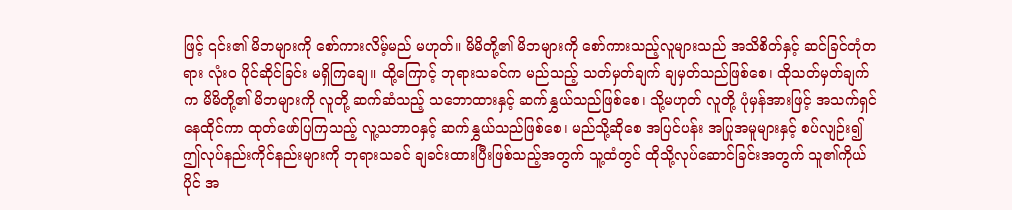ဖြင့် ၎င်း၏ မိဘများကို စော်ကားလိမ့်မည် မဟုတ်။ မိမိတို့၏ မိဘများကို စော်ကားသည့်လူများသည် အသိစိတ်နှင့် ဆင်ခြင်တုံတရား လုံးဝ ပိုင်ဆိုင်ခြင်း မရှိကြချေ။ ထို့ကြောင့် ဘုရားသခင်က မည်သည့် သတ်မှတ်ချက် ချမှတ်သည်ဖြစ်စေ၊ ထိုသတ်မှတ်ချက်က မိမိတို့၏ မိဘများကို လူတို့ ဆက်ဆံသည့် သဘောထားနှင့် ဆက်နွှယ်သည်ဖြစ်စေ၊ သို့မဟုတ် လူတို့ ပုံမှန်အားဖြင့် အသက်ရှင်နေထိုင်ကာ ထုတ်ဖော်ပြကြသည့် လူ့သဘာဝနှင့် ဆက်နွှယ်သည်ဖြစ်စေ၊ မည်သို့ဆိုစေ အပြင်ပန်း အပြုအမူများနှင့် စပ်လျဉ်း၍ ဤလုပ်နည်းကိုင်နည်းများကို ဘုရားသခင် ချခင်းထားပြီးဖြစ်သည့်အတွက် သူ့ထံတွင် ထိုသို့လုပ်ဆောင်ခြင်းအတွက် သူ၏ကိုယ်ပိုင် အ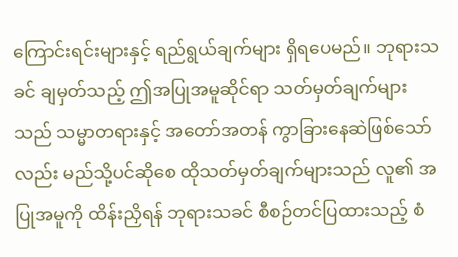ကြောင်းရင်းများနှင့် ရည်ရွယ်ချက်များ ရှိရပေမည်။ ဘုရားသခင် ချမှတ်သည့် ဤအပြုအမူဆိုင်ရာ သတ်မှတ်ချက်များသည် သမ္မာတရားနှင့် အတော်အတန် ကွာခြားနေဆဲဖြစ်သော်လည်း မည်သို့ပင်ဆိုစေ ထိုသတ်မှတ်ချက်များသည် လူ၏ အပြုအမူကို ထိန်းညှိရန် ဘုရားသခင် စီစဉ်တင်ပြထားသည့် စံ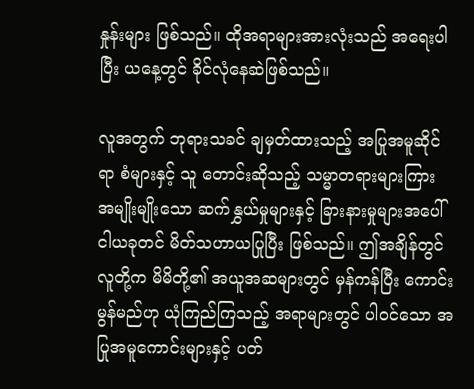နှုန်းများ ဖြစ်သည်။ ထိုအရာများအားလုံးသည် အရေးပါပြီး ယနေ့တွင် ခိုင်လုံနေဆဲဖြစ်သည်။

လူအတွက် ဘုရားသခင် ချမှတ်ထားသည့် အပြုအမူဆိုင်ရာ စံများနှင့် သူ တောင်းဆိုသည့် သမ္မာတရားများကြား အမျိုးမျိုးသော ဆက်နွှယ်မှုများနှင့် ခြားနားမှုများအပေါ် ငါယခုတင် မိတ်သဟာယပြုပြီး ဖြစ်သည်။ ဤအချိန်တွင် လူတို့က မိမိတို့၏ အယူအဆများတွင် မှန်ကန်ပြီး ကောင်းမွန်မည်ဟု ယုံကြည်ကြသည့် အရာများတွင် ပါဝင်သော အပြုအမူကောင်းများနှင့် ပတ်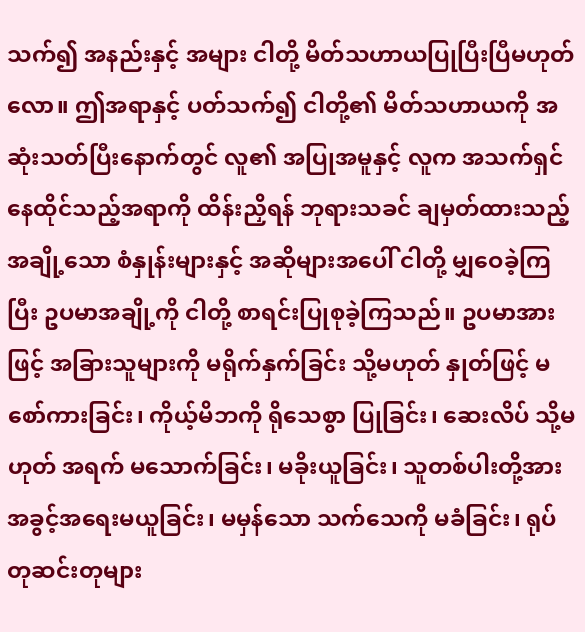သက်၍ အနည်းနှင့် အများ ငါတို့ မိတ်သဟာယပြုပြီးပြီမဟုတ်လော။ ဤအရာနှင့် ပတ်သက်၍ ငါတို့၏ မိတ်သဟာယကို အဆုံးသတ်ပြီးနောက်တွင် လူ၏ အပြုအမူနှင့် လူက အသက်ရှင်နေထိုင်သည့်အရာကို ထိန်းညှိရန် ဘုရားသခင် ချမှတ်ထားသည့် အချို့သော စံနှုန်းများနှင့် အဆိုများအပေါ် ငါတို့ မျှဝေခဲ့ကြပြီး ဥပမာအချို့ကို ငါတို့ စာရင်းပြုစုခဲ့ကြသည်။ ဥပမာအားဖြင့် အခြားသူများကို မရိုက်နှက်ခြင်း သို့မဟုတ် နှုတ်ဖြင့် မစော်ကားခြင်း၊ ကိုယ့်မိဘကို ရိုသေစွာ ပြုခြင်း၊ ဆေးလိပ် သို့မဟုတ် အရက် မသောက်ခြင်း၊ မခိုးယူခြင်း၊ သူတစ်ပါးတို့အား အခွင့်အရေးမယူခြင်း၊ မမှန်သော သက်သေကို မခံခြင်း၊ ရုပ်တုဆင်းတုများ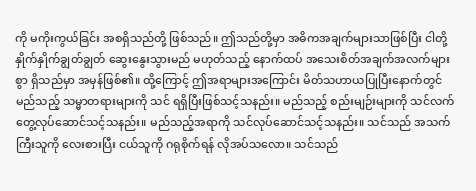ကို မကိုးကွယ်ခြင်း အစရှိသည်တို့ ဖြစ်သည်။ ဤသည်တို့မှာ အဓိကအချက်များသာဖြစ်ပြီး ငါတို့ နှိုက်နှိုက်ချွတ်ချွတ် ဆွေးနွေးသွားမည် မဟုတ်သည့် နောက်ထပ် အသေးစိတ်အချက်အလက်များစွာ ရှိသည်မှာ အမှန်ဖြစ်၏။ ထို့ကြောင့် ဤအရာများအကြောင်း မိတ်သဟာယပြုပြီးနောက်တွင် မည်သည့် သမ္မာတရားများကို သင် ရရှိပြီးဖြစ်သင့်သနည်း။ မည်သည့် စည်းမျဉ်းများကို သင်လက်တွေ့လုပ်ဆောင်သင့်သနည်း။ မည်သည့်အရာကို သင်လုပ်ဆောင်သင့်သနည်း။ သင်သည် အသက်ကြီးသူကို လေးစားပြီး ငယ်သူကို ဂရုစိုက်ရန် လိုအပ်သလော။ သင်သည်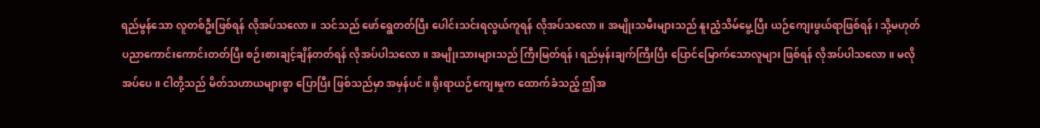ရည်မွန်သော လူတစ်ဦးဖြစ်ရန် လိုအပ်သလော။ သင်သည် ဖော်ရွေတတ်ပြီး ပေါင်းသင်းရလွယ်ကူရန် လိုအပ်သလော။ အမျိုးသမီးများသည် နူးညံ့သိမ်မွေ့ပြီး ယဉ်ကျေးဖွယ်ရာဖြစ်ရန်၊ သို့မဟုတ် ပညာကောင်းကောင်းတတ်ပြီး စဉ်းစားချင့်ချိန်တတ်ရန် လိုအပ်ပါသလော။ အမျိုးသားများသည် ကြီးမြတ်ရန်၊ ရည်မှန်းချက်ကြီးပြီး ပြောင်မြောက်သောလူများ ဖြစ်ရန် လိုအပ်ပါသလော။ မလိုအပ်ပေ။ ငါတို့သည် မိတ်သဟာယများစွာ ပြောပြီး ဖြစ်သည်မှာ အမှန်ပင်။ ရိုးရာယဉ်ကျေးမှုက ထောက်ခံသည့် ဤအ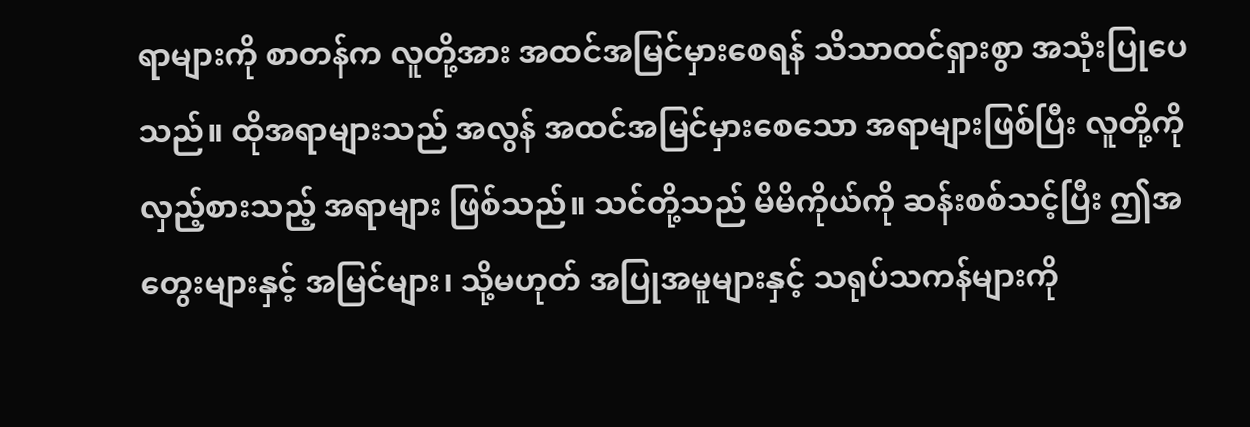ရာများကို စာတန်က လူတို့အား အထင်အမြင်မှားစေရန် သိသာထင်ရှားစွာ အသုံးပြုပေသည်။ ထိုအရာများသည် အလွန် အထင်အမြင်မှားစေသော အရာများဖြစ်ပြီး လူတို့ကို လှည့်စားသည့် အရာများ ဖြစ်သည်။ သင်တို့သည် မိမိကိုယ်ကို ဆန်းစစ်သင့်ပြီး ဤအတွေးများနှင့် အမြင်များ၊ သို့မဟုတ် အပြုအမူများနှင့် သရုပ်သကန်များကို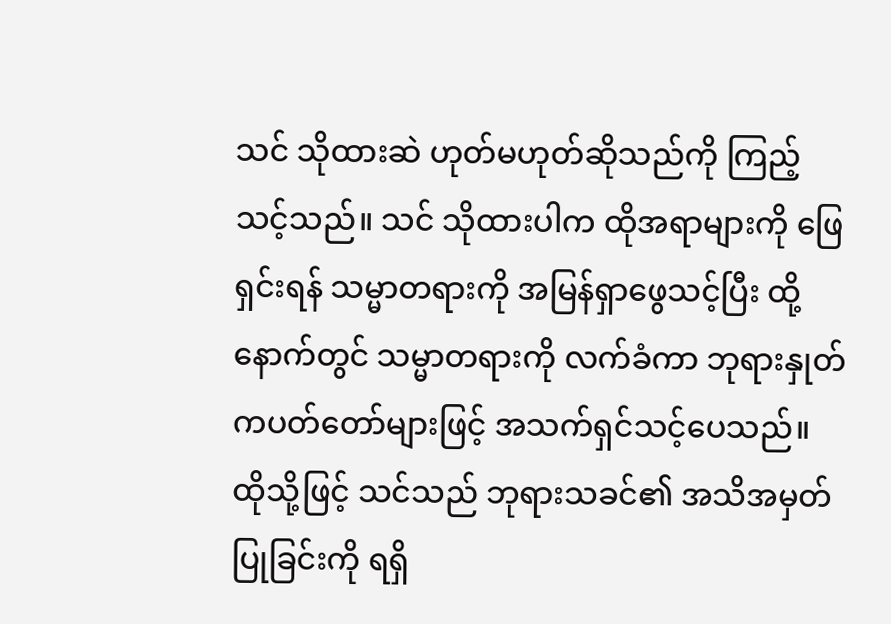သင် သိုထားဆဲ ဟုတ်မဟုတ်ဆိုသည်ကို ကြည့်သင့်သည်။ သင် သိုထားပါက ထိုအရာများကို ဖြေရှင်းရန် သမ္မာတရားကို အမြန်ရှာဖွေသင့်ပြီး ထို့နောက်တွင် သမ္မာတရားကို လက်ခံကာ ဘုရားနှုတ်ကပတ်တော်များဖြင့် အသက်ရှင်သင့်ပေသည်။ ထိုသို့ဖြင့် သင်သည် ဘုရားသခင်၏ အသိအမှတ်ပြုခြင်းကို ရရှိ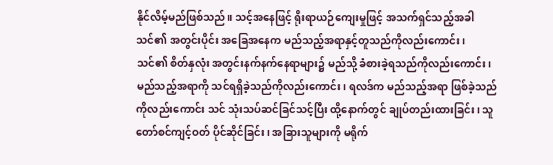နိုင်လိမ့်မည်ဖြစ်သည်။ သင့်အနေဖြင့် ရိုးရာယဉ်ကျေးမှုဖြင့် အသက်ရှင်သည့်အခါ သင်၏ အတွင်းပိုင်း အခြေအနေက မည်သည့်အရာနှင့်တူသည်ကိုလည်းကောင်း၊ သင်၏ စိတ်နှလုံး အတွင်းနက်နက်နေရာများ၌ မည်သို့ ခံစားခဲ့ရသည်ကိုလည်းကောင်း၊ မည်သည့်အရာကို သင်ရရှိခဲ့သည်ကိုလည်းကောင်း၊ ရလဒ်က မည်သည့်အရာ ဖြစ်ခဲ့သည်ကိုလည်းကောင်း သင် သုံးသပ်ဆင်ခြင်သင့်ပြီး ထို့နောက်တွင် ချုပ်တည်းထားခြင်း၊ သူတော်စင်ကျင့်ဝတ် ပိုင်ဆိုင်ခြင်း၊ အခြားသူများကို မရိုက်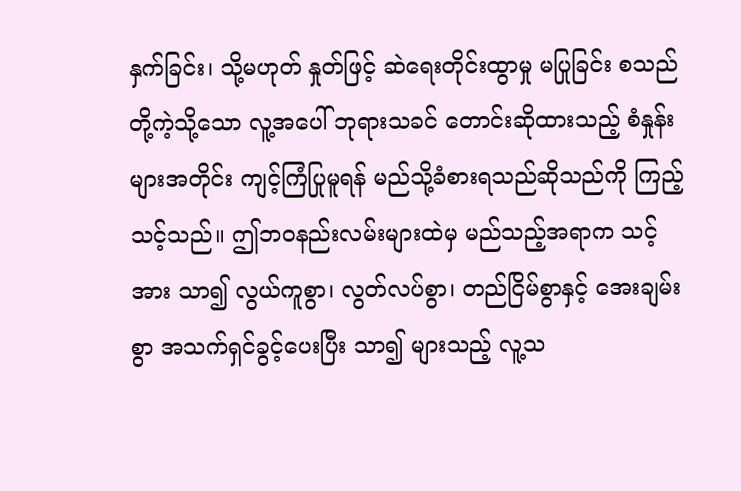နှက်ခြင်း၊ သို့မဟုတ် နှုတ်ဖြင့် ဆဲရေးတိုင်းထွာမှု မပြုခြင်း စသည်တို့ကဲ့သို့သော လူ့အပေါ် ဘုရားသခင် တောင်းဆိုထားသည့် စံနှုန်းများအတိုင်း ကျင့်ကြံပြုမူရန် မည်သို့ခံစားရသည်ဆိုသည်ကို ကြည့်သင့်သည်။ ဤဘဝနည်းလမ်းများထဲမှ မည်သည့်အရာက သင့်အား သာ၍ လွယ်ကူစွာ၊ လွတ်လပ်စွာ၊ တည်ငြိမ်စွာနှင့် အေးချမ်းစွာ အသက်ရှင်ခွင့်ပေးပြီး သာ၍ များသည့် လူ့သ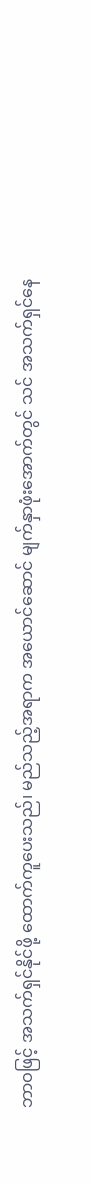ဘာဝဖြင့် အသက်ရှင်နိုင်ဖို့ ထောက်ကူပေးသည်၊ မည်သည့်အရာက အယောင်ဆောင် မျက်နှာဖုံးအောက်တွင် သင် အသက်ရှင်နေ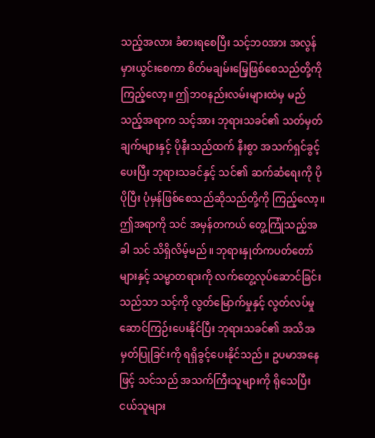သည့်အလား ခံစားရစေပြီး သင့်ဘဝအား အလွန် မှားယွင်းစေကာ စိတ်မချမ်းမြေ့ဖြစ်စေသည်တို့ကို ကြည့်လော့။ ဤဘဝနည်းလမ်းများထဲမှ မည်သည့်အရာက သင့်အား ဘုရားသခင်၏ သတ်မှတ်ချက်များနှင့် ပိုနီးသည်ထက် နီးစွာ အသက်ရှင်ခွင့်ပေးပြီး ဘုရားသခင်နှင့် သင်၏ ဆက်ဆံရေးကို ပိုပိုပြီး ပုံမှန်ဖြစ်စေသည်ဆိုသည်တို့ကို ကြည့်လော့။ ဤအရာကို သင် အမှန်တကယ် တွေ့ကြုံသည့်အခါ သင် သိရှိလိမ့်မည်။ ဘုရားနှုတ်ကပတ်တော်များနှင့် သမ္မာတရားကို လက်တွေ့လုပ်ဆောင်ခြင်းသည်သာ သင့်ကို လွတ်မြောက်မှုနှင့် လွတ်လပ်မှု ဆောင်ကြဉ်းပေးနိုင်ပြီး ဘုရားသခင်၏ အသိအမှတ်ပြုခြင်းကို ရရှိခွင့်ပေးနိုင်သည်။ ဥပမာအနေဖြင့် သင်သည် အသက်ကြီးသူများကို ရိုသေပြီး ငယ်သူများ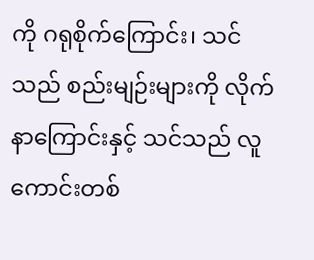ကို ဂရုစိုက်ကြောင်း၊ သင်သည် စည်းမျဉ်းများကို လိုက်နာကြောင်းနှင့် သင်သည် လူကောင်းတစ်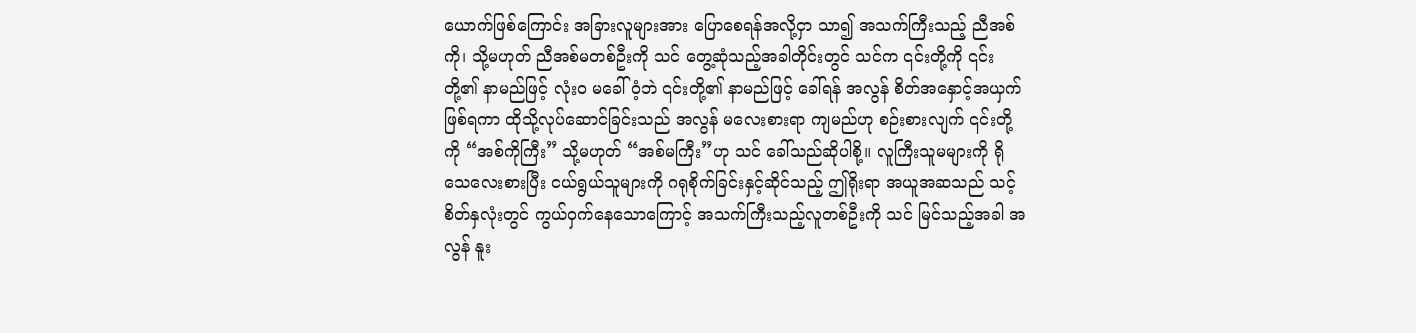ယောက်ဖြစ်ကြောင်း အခြားလူများအား ပြောစေရန်အလို့ငှာ သာ၍ အသက်ကြီးသည့် ညီအစ်ကို၊ သို့မဟုတ် ညီအစ်မတစ်ဦးကို သင် တွေ့ဆုံသည့်အခါတိုင်းတွင် သင်က ၎င်းတို့ကို ၎င်းတို့၏ နာမည်ဖြင့် လုံးဝ မခေါ်ဝံ့ဘဲ ၎င်းတို့၏ နာမည်ဖြင့် ခေါ်ရန် အလွန် စိတ်အနှောင့်အယှက် ဖြစ်ရကာ ထိုသို့လုပ်ဆောင်ခြင်းသည် အလွန် မလေးစားရာ ကျမည်ဟု စဉ်းစားလျက် ၎င်းတို့ကို “အစ်ကိုကြီး” သို့မဟုတ် “အစ်မကြီး”ဟု သင် ခေါ်သည်ဆိုပါစို့။ လူကြီးသူမများကို ရိုသေလေးစားပြီး ငယ်ရွယ်သူများကို ဂရုစိုက်ခြင်းနှင့်ဆိုင်သည့် ဤရိုးရာ အယူအဆသည် သင့်စိတ်နှလုံးတွင် ကွယ်ဝှက်နေသောကြောင့် အသက်ကြီးသည့်လူတစ်ဦးကို သင် မြင်သည့်အခါ အလွန် နူး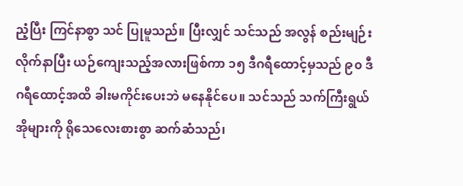ညံ့ပြီး ကြင်နာစွာ သင် ပြုမူသည်။ ပြီးလျှင် သင်သည် အလွန် စည်းမျဉ်းလိုက်နာပြီး ယဉ်ကျေးသည့်အလားဖြစ်ကာ ၁၅ ဒီဂရီထောင့်မှသည် ၉၀ ဒီဂရီထောင့်အထိ ခါးမကိုင်းပေးဘဲ မနေနိုင်ပေ။ သင်သည် သက်ကြီးရွယ်အိုများကို ရိုသေလေးစားစွာ ဆက်ဆံသည်၊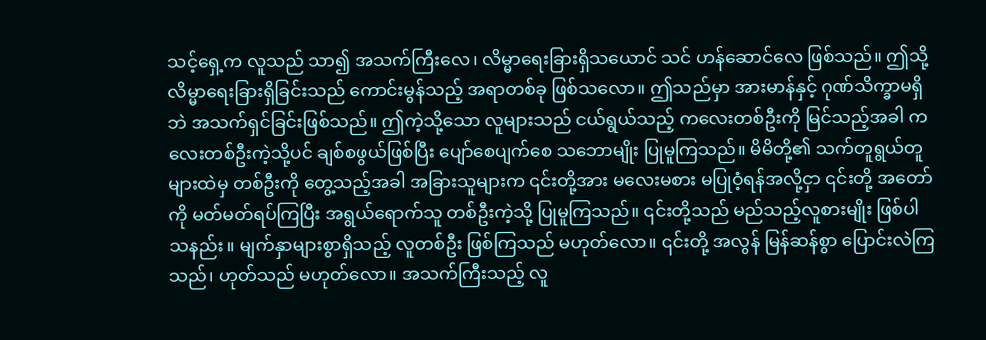သင့်ရှေ့က လူသည် သာ၍ အသက်ကြီးလေ၊ လိမ္မာရေးခြားရှိသယောင် သင် ဟန်ဆောင်လေ ဖြစ်သည်။ ဤသို့ လိမ္မာရေးခြားရှိခြင်းသည် ကောင်းမွန်သည့် အရာတစ်ခု ဖြစ်သလော။ ဤသည်မှာ အားမာန်နှင့် ဂုဏ်သိက္ခာမရှိဘဲ အသက်ရှင်ခြင်းဖြစ်သည်။ ဤကဲ့သို့သော လူများသည် ငယ်ရွယ်သည့် ကလေးတစ်ဦးကို မြင်သည့်အခါ ကလေးတစ်ဦးကဲ့သို့ပင် ချစ်စဖွယ်ဖြစ်ပြီး ပျော်စေပျက်စေ သဘောမျိုး ပြုမူကြသည်။ မိမိတို့၏ သက်တူရွယ်တူများထဲမှ တစ်ဦးကို တွေ့သည့်အခါ အခြားသူများက ၎င်းတို့အား မလေးမစား မပြုဝံ့ရန်အလို့ငှာ ၎င်းတို့ အတော်ကို မတ်မတ်ရပ်ကြပြီး အရွယ်ရောက်သူ တစ်ဦးကဲ့သို့ ပြုမူကြသည်။ ၎င်းတို့သည် မည်သည့်လူစားမျိုး ဖြစ်ပါသနည်း။ မျက်နှာများစွာရှိသည့် လူတစ်ဦး ဖြစ်ကြသည် မဟုတ်လော။ ၎င်းတို့ အလွန် မြန်ဆန်စွာ ပြောင်းလဲကြသည်၊ ဟုတ်သည် မဟုတ်လော။ အသက်ကြီးသည့် လူ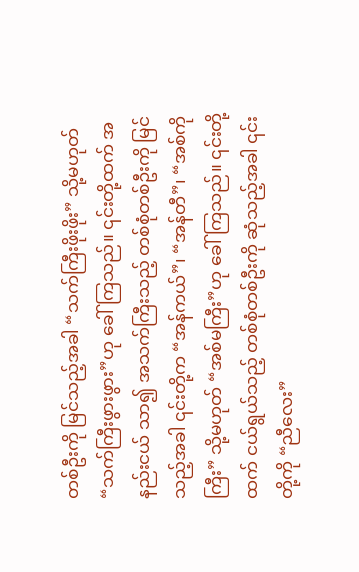တစ်ဦးကို မြင်သည့်အခါ “သက်ကြီးဖိုးဖိုး” သို့မဟုတ် “သက်ကြီးဖွားဖွား”ဟု ခေါ်ကြသည်။ ၎င်းတို့ထက် အနည်းငယ် သာ၍ အသက်ကြီးသည့် တစ်စုံတစ်ဦးကို မြင်သည့်အခါ ၎င်းတို့က “အန်ကယ်”၊ “အန်တီ”၊ “အစ်ကိုကြီး” သို့မဟုတ် “အစ်မကြီး”ဟု ခေါ်ကြသည်။ ၎င်းတို့ထက် ငယ်ရွယ်သည့် တစ်စုံတစ်ဦးကို ဆုံသည့်အခါ ၎င်းတို့ကို “ညီလေး”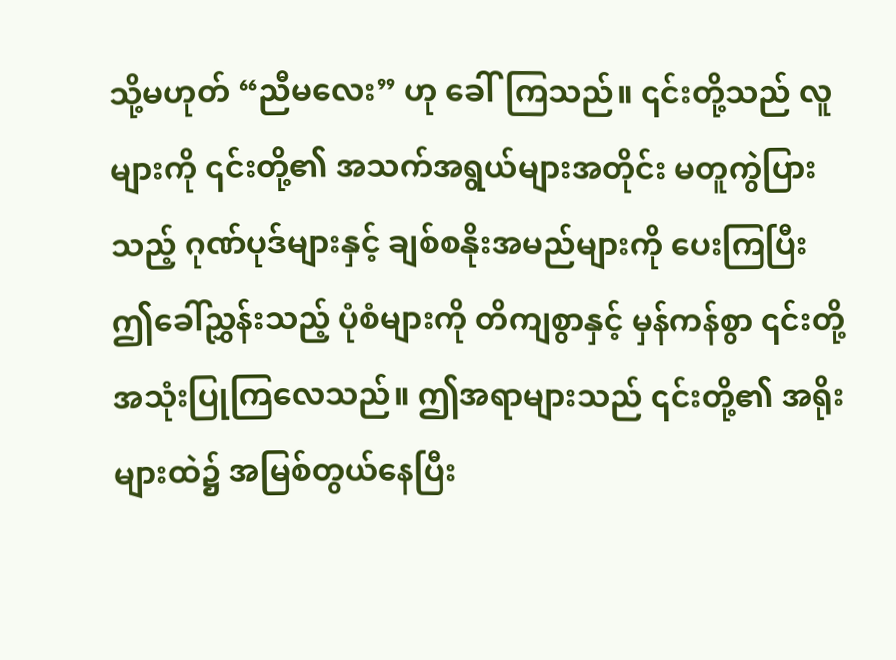သို့မဟုတ် “ညီမလေး” ဟု ခေါ်ကြသည်။ ၎င်းတို့သည် လူများကို ၎င်းတို့၏ အသက်အရွယ်များအတိုင်း မတူကွဲပြားသည့် ဂုဏ်ပုဒ်များနှင့် ချစ်စနိုးအမည်များကို ပေးကြပြီး ဤခေါ်ညွှန်းသည့် ပုံစံများကို တိကျစွာနှင့် မှန်ကန်စွာ ၎င်းတို့ အသုံးပြုကြလေသည်။ ဤအရာများသည် ၎င်းတို့၏ အရိုးများထဲ၌ အမြစ်တွယ်နေပြီး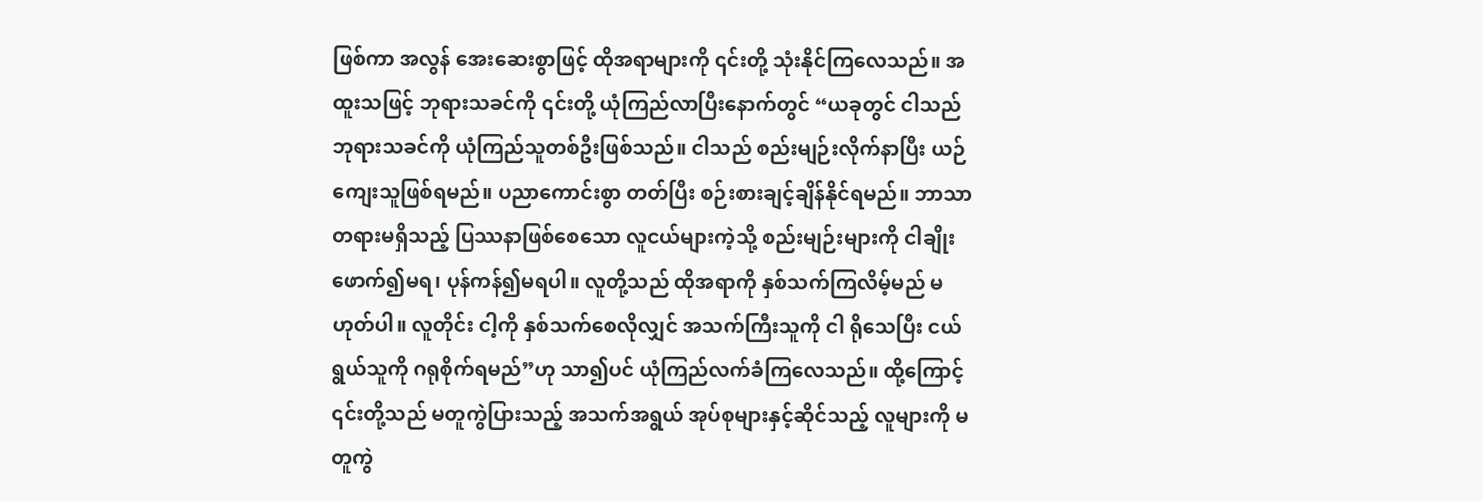ဖြစ်ကာ အလွန် အေးဆေးစွာဖြင့် ထိုအရာများကို ၎င်းတို့ သုံးနိုင်ကြလေသည်။ အထူးသဖြင့် ဘုရားသခင်ကို ၎င်းတို့ ယုံကြည်လာပြီးနောက်တွင် “ယခုတွင် ငါသည် ဘုရားသခင်ကို ယုံကြည်သူတစ်ဦးဖြစ်သည်။ ငါသည် စည်းမျဉ်းလိုက်နာပြီး ယဉ်ကျေးသူဖြစ်ရမည်။ ပညာကောင်းစွာ တတ်ပြီး စဉ်းစားချင့်ချိန်နိုင်ရမည်။ ဘာသာတရားမရှိသည့် ပြဿနာဖြစ်စေသော လူငယ်များကဲ့သို့ စည်းမျဉ်းများကို ငါချိုးဖောက်၍မရ၊ ပုန်ကန်၍မရပါ။ လူတို့သည် ထိုအရာကို နှစ်သက်ကြလိမ့်မည် မဟုတ်ပါ။ လူတိုင်း ငါ့ကို နှစ်သက်စေလိုလျှင် အသက်ကြီးသူကို ငါ ရိုသေပြီး ငယ်ရွယ်သူကို ဂရုစိုက်ရမည်”ဟု သာ၍ပင် ယုံကြည်လက်ခံကြလေသည်။ ထို့ကြောင့် ၎င်းတို့သည် မတူကွဲပြားသည့် အသက်အရွယ် အုပ်စုများနှင့်ဆိုင်သည့် လူများကို မတူကွဲ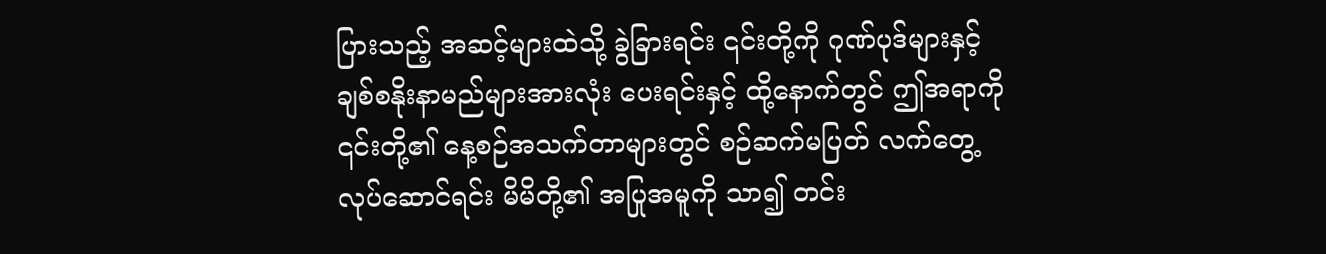ပြားသည့် အဆင့်များထဲသို့ ခွဲခြားရင်း ၎င်းတို့ကို ဂုဏ်ပုဒ်များနှင့် ချစ်စနိုးနာမည်များအားလုံး ပေးရင်းနှင့် ထို့နောက်တွင် ဤအရာကို ၎င်းတို့၏ နေ့စဉ်အသက်တာများတွင် စဉ်ဆက်မပြတ် လက်တွေ့လုပ်ဆောင်ရင်း မိမိတို့၏ အပြုအမူကို သာ၍ တင်း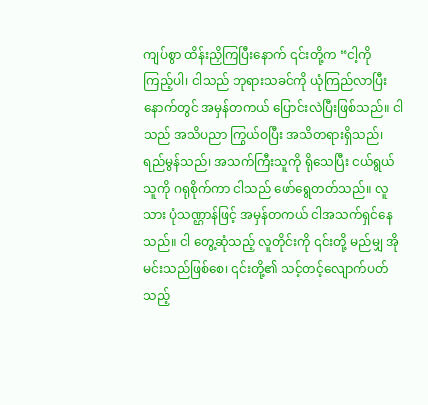ကျပ်စွာ ထိန်းညှိကြပြီးနောက် ၎င်းတို့က “ငါ့ကို ကြည့်ပါ၊ ငါသည် ဘုရားသခင်ကို ယုံကြည်လာပြီးနောက်တွင် အမှန်တကယ် ပြောင်းလဲပြီးဖြစ်သည်။ ငါသည် အသိပညာ ကြွယ်ဝပြီး အသိတရားရှိသည်၊ ရည်မွန်သည်၊ အသက်ကြီးသူကို ရိုသေပြီး ငယ်ရွယ်သူကို ဂရုစိုက်ကာ ငါသည် ဖော်ရွေတတ်သည်။ လူသား ပုံသဏ္ဌာန်ဖြင့် အမှန်တကယ် ငါအသက်ရှင်နေသည်။ ငါ တွေ့ဆုံသည့် လူတိုင်းကို ၎င်းတို့ မည်မျှ အိုမင်းသည်ဖြစ်စေ၊ ၎င်းတို့၏ သင့်တင့်လျောက်ပတ်သည့်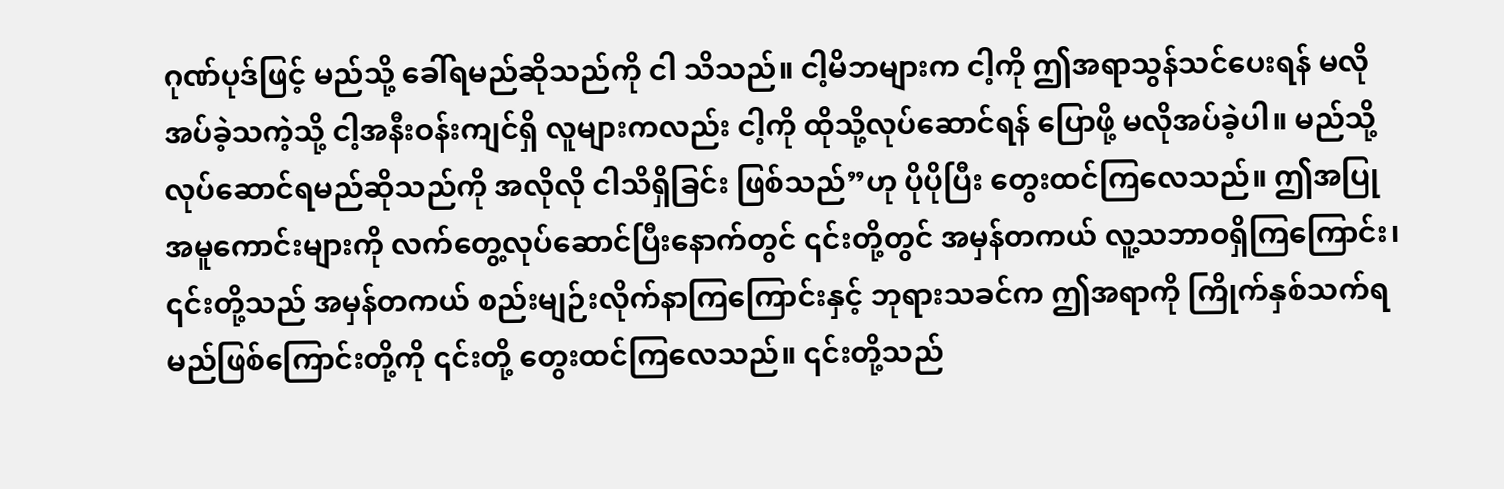ဂုဏ်ပုဒ်ဖြင့် မည်သို့ ခေါ်ရမည်ဆိုသည်ကို ငါ သိသည်။ ငါ့မိဘများက ငါ့ကို ဤအရာသွန်သင်ပေးရန် မလိုအပ်ခဲ့သကဲ့သို့ ငါ့အနီးဝန်းကျင်ရှိ လူများကလည်း ငါ့ကို ထိုသို့လုပ်ဆောင်ရန် ပြောဖို့ မလိုအပ်ခဲ့ပါ။ မည်သို့ လုပ်ဆောင်ရမည်ဆိုသည်ကို အလိုလို ငါသိရှိခြင်း ဖြစ်သည်”ဟု ပိုပိုပြီး တွေးထင်ကြလေသည်။ ဤအပြုအမူကောင်းများကို လက်တွေ့လုပ်ဆောင်ပြီးနောက်တွင် ၎င်းတို့တွင် အမှန်တကယ် လူ့သဘာဝရှိကြကြောင်း၊ ၎င်းတို့သည် အမှန်တကယ် စည်းမျဉ်းလိုက်နာကြကြောင်းနှင့် ဘုရားသခင်က ဤအရာကို ကြိုက်နှစ်သက်ရမည်ဖြစ်ကြောင်းတို့ကို ၎င်းတို့ တွေးထင်ကြလေသည်။ ၎င်းတို့သည်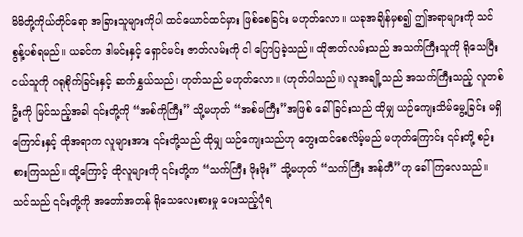မိမိတို့ကိုယ်တိုင်ရော အခြားသူများကိုပါ ထင်ယောင်ထင်မှား ဖြစ်စေခြင်း မဟုတ်လော။ ယခုအချိန်မှစ၍ ဤအရာများကို သင် စွန့်ပစ်ရမည်။ ယခင်က ဒါမင်းနှင့် ရှောင်မင်း ဇာတ်လမ်းကို ငါ ပြောပြခဲ့သည်။ ထိုဇာတ်လမ်းသည် အသက်ကြီးသူကို ရိုသေပြီး ငယ်သူကို ဂရုစိုက်ခြင်းနှင့် ဆက်နွှယ်သည်၊ ဟုတ်သည် မဟုတ်လော။ (ဟုတ်ပါသည်။) လူအချို့သည် အသက်ကြီးသည့် လူတစ်ဦးကို မြင်သည့်အခါ ၎င်းတို့ကို “အစ်ကိုကြီး” သို့မဟုတ် “အစ်မကြီး”အဖြစ် ခေါ်ခြင်းသည် ထိုမျှ ယဉ်ကျေးသိမ်မွေ့ခြင်း မရှိကြောင်းနှင့် ထိုအရာက လူများအား ၎င်းတို့သည် ထိုမျှ ယဉ်ကျေးသည်ဟု တွေးထင်စေလိမ့်မည် မဟုတ်ကြောင်း ၎င်းတို့ စဉ်းစားကြသည်။ ထို့ကြောင့် ထိုလူများကို ၎င်းတို့က “သက်ကြီး ဖိုးဖိုး” သို့မဟုတ် “သက်ကြီး အန်တီ”ဟု ခေါ်ကြလေသည်။ သင်သည် ၎င်းတို့ကို အတော်အတန် ရိုသေလေးစားမှု ပေးသည့်ပုံရ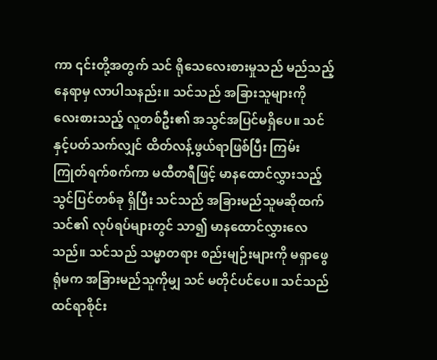ကာ ၎င်းတို့အတွက် သင် ရိုသေလေးစားမှုသည် မည်သည့်နေရာမှ လာပါသနည်း။ သင်သည် အခြားသူများကို လေးစားသည့် လူတစ်ဦး၏ အသွင်အပြင်မရှိပေ။ သင်နှင့်ပတ်သက်လျှင် ထိတ်လန့်ဖွယ်ရာဖြစ်ပြီး ကြမ်းကြုတ်ရက်စက်ကာ မထီတရီဖြင့် မာနထောင်လွှားသည့် သွင်ပြင်တစ်ခု ရှိပြီး သင်သည် အခြားမည်သူမဆိုထက် သင်၏ လုပ်ရပ်များတွင် သာ၍ မာနထောင်လွှားလေသည်။ သင်သည် သမ္မာတရား စည်းမျဉ်းများကို မရှာဖွေရုံမက အခြားမည်သူကိုမျှ သင် မတိုင်ပင်ပေ။ သင်သည် ထင်ရာစိုင်း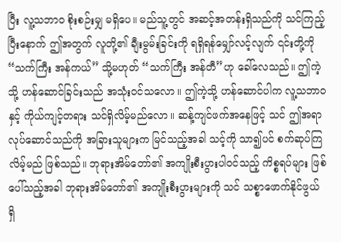ပြီး လူ့သဘာဝ စိုးစဉ်းမျှ မရှိပေ။ မည်သူ့တွင် အဆင့်အတန်းရှိသည်ကို သင်ကြည့်ပြီးနောက် ဤအတွက် လူတို့၏ ချီးမွမ်းခြင်းကို ရရှိရန်မျှော်လင့်လျက် ၎င်းတို့ကို “သက်ကြီး အန်ကယ်” သို့မဟုတ် “သက်ကြီး အန်တီ”ဟု ခေါ်လေသည်။ ဤကဲ့သို့ ဟန်ဆောင်ခြင်းသည် အသုံးဝင်သလော။ ဤကဲ့သို့ ဟန်ဆောင်ပါက လူ့သဘာဝနှင့် ကိုယ်ကျင့်တရား သင်ရှိလိမ့်မည်လော။ ဆန့်ကျင်ဖက်အနေဖြင့် သင် ဤအရာလုပ်ဆောင်သည်ကို အခြားသူများက မြင်သည့်အခါ သင့်ကို သာ၍ပင် စက်ဆုပ်ကြလိမ့်မည် ဖြစ်သည်။ ဘုရားအိမ်တော်၏ အကျိုးစီးပွားပါဝင်သည့် ကိစ္စရပ်များ ဖြစ်ပေါ်သည့်အခါ ဘုရားအိမ်တော်၏ အကျိုးစီးပွားများကို သင် သစ္စာဖောက်နိုင်ဖွယ် ရှိ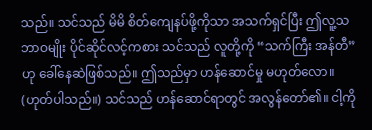သည်။ သင်သည် မိမိ စိတ်ကျေနပ်ဖို့ကိုသာ အသက်ရှင်ပြီး ဤလူ့သဘာဝမျိုး ပိုင်ဆိုင်လင့်ကစား သင်သည် လူတို့ကို “သက်ကြီး အန်တီ”ဟု ခေါ်နေဆဲဖြစ်သည်။ ဤသည်မှာ ဟန်ဆောင်မှု မဟုတ်လော။ (ဟုတ်ပါသည်။) သင်သည် ဟန်ဆောင်ရာတွင် အလွန်တော်၏။ ငါ့ကို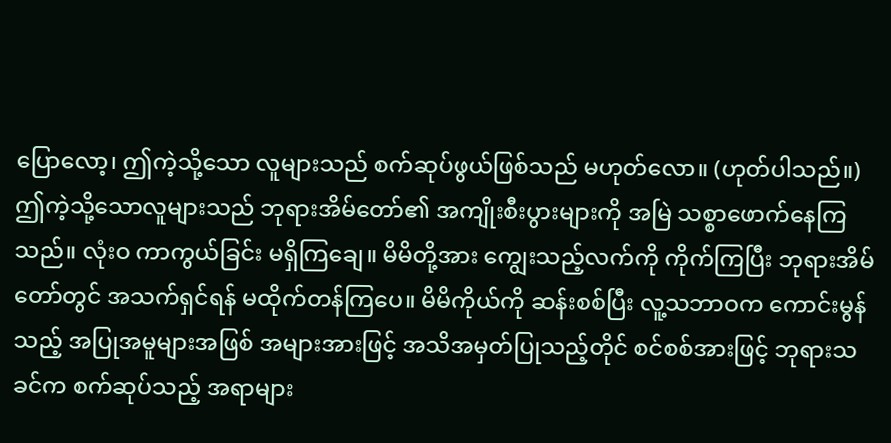ပြောလော့၊ ဤကဲ့သို့သော လူများသည် စက်ဆုပ်ဖွယ်ဖြစ်သည် မဟုတ်လော။ (ဟုတ်ပါသည်။) ဤကဲ့သို့သောလူများသည် ဘုရားအိမ်တော်၏ အကျိုးစီးပွားများကို အမြဲ သစ္စာဖောက်နေကြသည်။ လုံးဝ ကာကွယ်ခြင်း မရှိကြချေ။ မိမိတို့အား ကျွေးသည့်လက်ကို ကိုက်ကြပြီး ဘုရားအိမ်တော်တွင် အသက်ရှင်ရန် မထိုက်တန်ကြပေ။ မိမိကိုယ်ကို ဆန်းစစ်ပြီး လူ့သဘာဝက ကောင်းမွန်သည့် အပြုအမူများအဖြစ် အများအားဖြင့် အသိအမှတ်ပြုသည့်တိုင် စင်စစ်အားဖြင့် ဘုရားသခင်က စက်ဆုပ်သည့် အရာများ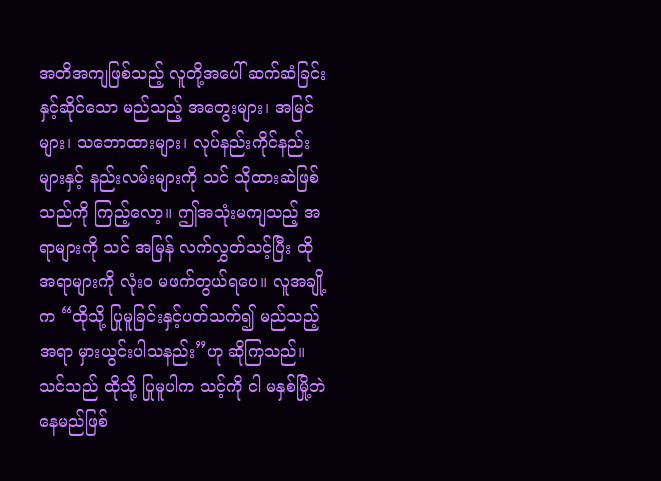အတိအကျဖြစ်သည့် လူတို့အပေါ် ဆက်ဆံခြင်းနှင့်ဆိုင်သော မည်သည့် အတွေးများ၊ အမြင်များ၊ သဘောထားများ၊ လုပ်နည်းကိုင်နည်းများနှင့် နည်းလမ်းများကို သင် သိုထားဆဲဖြစ်သည်ကို ကြည့်လော့။ ဤအသုံးမကျသည့် အရာများကို သင် အမြန် လက်လွှတ်သင့်ပြီး ထိုအရာများကို လုံးဝ မဖက်တွယ်ရပေ။ လူအချို့က “ထိုသို့ ပြုမူခြင်းနှင့်ပတ်သက်၍ မည်သည့်အရာ မှားယွင်းပါသနည်း”ဟု ဆိုကြသည်။ သင်သည် ထိုသို့ ပြုမူပါက သင့်ကို ငါ မနှစ်မြို့ဘဲနေမည်ဖြစ်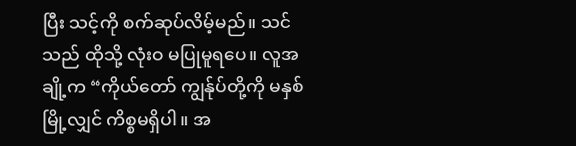ပြီး သင့်ကို စက်ဆုပ်လိမ့်မည်။ သင်သည် ထိုသို့ လုံးဝ မပြုမူရပေ။ လူအချို့က “ကိုယ်တော် ကျွန်ုပ်တို့ကို မနှစ်မြို့လျှင် ကိစ္စမရှိပါ။ အ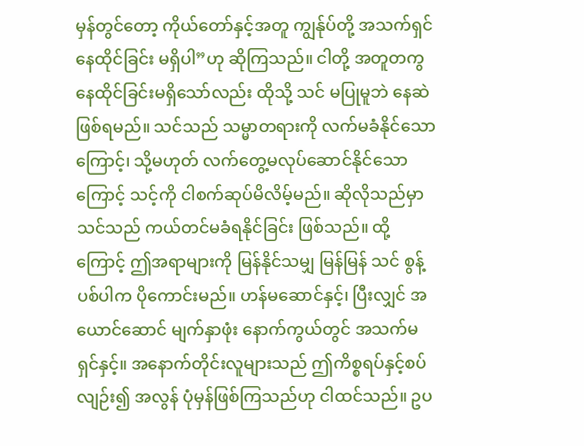မှန်တွင်တော့ ကိုယ်တော်နှင့်အတူ ကျွန်ုပ်တို့ အသက်ရှင်နေထိုင်ခြင်း မရှိပါ”ဟု ဆိုကြသည်။ ငါတို့ အတူတကွ နေထိုင်ခြင်းမရှိသော်လည်း ထိုသို့ သင် မပြုမူဘဲ နေဆဲဖြစ်ရမည်။ သင်သည် သမ္မာတရားကို လက်မခံနိုင်သောကြောင့်၊ သို့မဟုတ် လက်တွေ့မလုပ်ဆောင်နိုင်သောကြောင့် သင့်ကို ငါစက်ဆုပ်မိလိမ့်မည်။ ဆိုလိုသည်မှာ သင်သည် ကယ်တင်မခံရနိုင်ခြင်း ဖြစ်သည်။ ထို့ကြောင့် ဤအရာများကို မြန်နိုင်သမျှ မြန်မြန် သင် စွန့်ပစ်ပါက ပိုကောင်းမည်။ ဟန်မဆောင်နှင့်၊ ပြီးလျှင် အယောင်ဆောင် မျက်နှာဖုံး နောက်ကွယ်တွင် အသက်မရှင်နှင့်။ အနောက်တိုင်းလူများသည် ဤကိစ္စရပ်နှင့်စပ်လျဉ်း၍ အလွန် ပုံမှန်ဖြစ်ကြသည်ဟု ငါထင်သည်။ ဥပ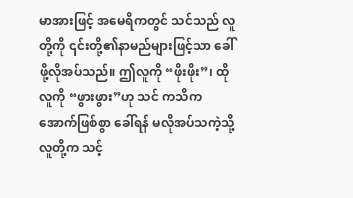မာအားဖြင့် အမေရိကတွင် သင်သည် လူတို့ကို ၎င်းတို့၏နာမည်များဖြင့်သာ ခေါ်ဖို့လိုအပ်သည်။ ဤလူကို “ဖိုးဖိုး”၊ ထိုလူကို “ဖွားဖွား”ဟု သင် ကသိကအောက်ဖြစ်စွာ ခေါ်ရန် မလိုအပ်သကဲ့သို့ လူတို့က သင့်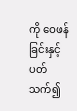ကို ဝေဖန်ခြင်းနှင့်ပတ်သက်၍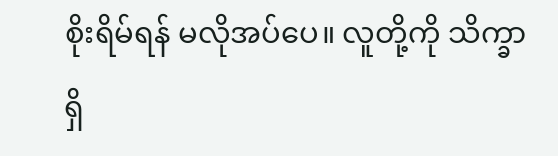စိုးရိမ်ရန် မလိုအပ်ပေ။ လူတို့ကို သိက္ခာရှိ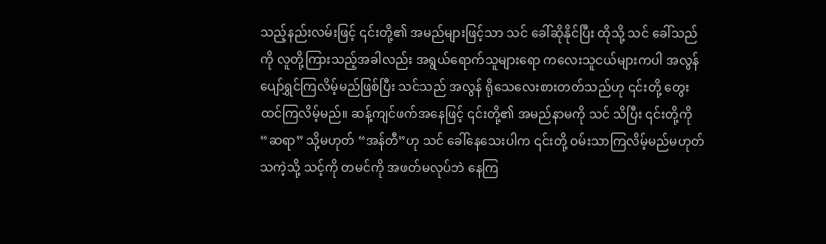သည့်နည်းလမ်းဖြင့် ၎င်းတို့၏ အမည်များဖြင့်သာ သင် ခေါ်ဆိုနိုင်ပြီး ထိုသို့ သင် ခေါ်သည်ကို လူတို့ကြားသည့်အခါလည်း အရွယ်ရောက်သူများရော ကလေးသူငယ်များကပါ အလွန် ပျော်ရွှင်ကြလိမ့်မည်ဖြစ်ပြီး သင်သည် အလွန် ရိုသေလေးစားတတ်သည်ဟု ၎င်းတို့ တွေးထင်ကြလိမ့်မည်။ ဆန့်ကျင်ဖက်အနေဖြင့် ၎င်းတို့၏ အမည်နာမကို သင် သိပြီး ၎င်းတို့ကို “ဆရာ” သို့မဟုတ် “အန်တီ”ဟု သင် ခေါ်နေသေးပါက ၎င်းတို့ ဝမ်းသာကြလိမ့်မည်မဟုတ်သကဲ့သို့ သင့်ကို တမင်ကို အဖတ်မလုပ်ဘဲ နေကြ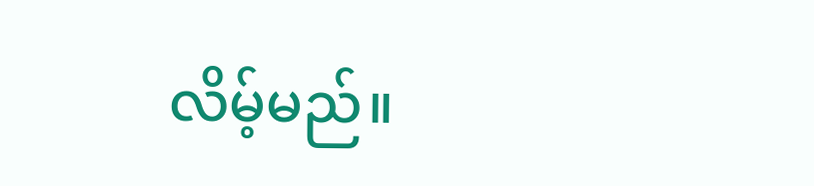လိမ့်မည်။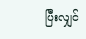ပြီးလျှင်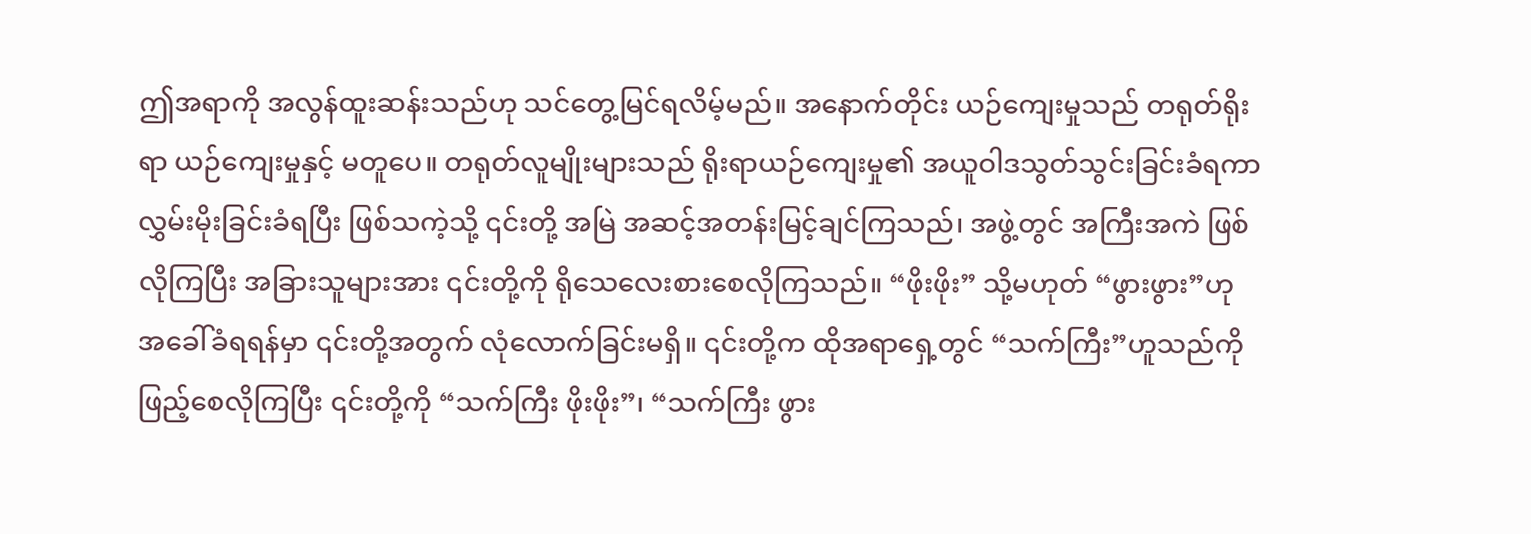ဤအရာကို အလွန်ထူးဆန်းသည်ဟု သင်တွေ့မြင်ရလိမ့်မည်။ အနောက်တိုင်း ယဉ်ကျေးမှုသည် တရုတ်ရိုးရာ ယဉ်ကျေးမှုနှင့် မတူပေ။ တရုတ်လူမျိုးများသည် ရိုးရာယဉ်ကျေးမှု၏ အယူဝါဒသွတ်သွင်းခြင်းခံရကာ လွှမ်းမိုးခြင်းခံရပြီး ဖြစ်သကဲ့သို့ ၎င်းတို့ အမြဲ အဆင့်အတန်းမြင့်ချင်ကြသည်၊ အဖွဲ့တွင် အကြီးအကဲ ဖြစ်လိုကြပြီး အခြားသူများအား ၎င်းတို့ကို ရိုသေလေးစားစေလိုကြသည်။ “ဖိုးဖိုး” သို့မဟုတ် “ဖွားဖွား”ဟု အခေါ်ခံရရန်မှာ ၎င်းတို့အတွက် လုံလောက်ခြင်းမရှိ။ ၎င်းတို့က ထိုအရာရှေ့တွင် “သက်ကြီး”ဟူသည်ကို ဖြည့်စေလိုကြပြီး ၎င်းတို့ကို “သက်ကြီး ဖိုးဖိုး”၊ “သက်ကြီး ဖွား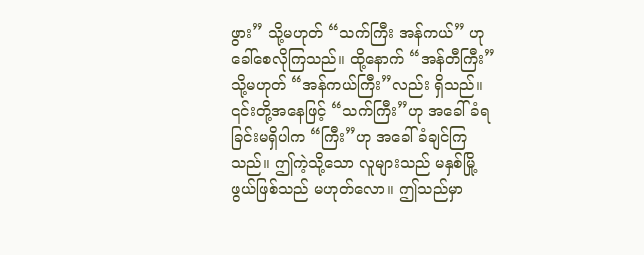ဖွား” သို့မဟုတ် “သက်ကြီး အန်ကယ်” ဟု ခေါ်စေလိုကြသည်။ ထို့နောက် “အန်တီကြီး” သို့မဟုတ် “အန်ကယ်ကြီး”လည်း ရှိသည်။ ၎င်းတို့အနေဖြင့် “သက်ကြီး”ဟု အခေါ်ခံရခြင်းမရှိပါက “ကြီး”ဟု အခေါ်ခံချင်ကြသည်။ ဤကဲ့သို့သော လူများသည် မနှစ်မြို့ဖွယ်ဖြစ်သည် မဟုတ်လော။ ဤသည်မှာ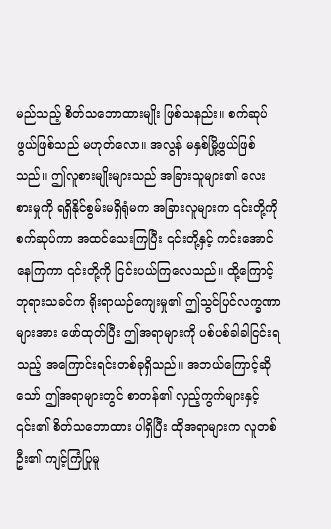မည်သည့် စိတ်သဘောထားမျိုး ဖြစ်သနည်း။ စက်ဆုပ်ဖွယ်ဖြစ်သည် မဟုတ်လော။ အလွန် မနှစ်မြို့ဖွယ်ဖြစ်သည်။ ဤလူစားမျိုးများသည် အခြားသူများ၏ လေးစားမှုကို ရရှိနိုင်စွမ်းမရှိရုံမက အခြားလူများက ၎င်းတို့ကို စက်ဆုပ်ကာ အထင်သေးကြပြီး ၎င်းတို့နှင့် ကင်းအောင်နေကြကာ ၎င်းတို့ကို ငြင်းပယ်ကြလေသည်။ ထို့ကြောင့် ဘုရားသခင်က ရိုးရာယဉ်ကျေးမှု၏ ဤသွင်ပြင်လက္ခဏာများအား ဖော်ထုတ်ပြီး ဤအရာများကို ပစ်ပစ်ခါခါငြင်းရသည့် အကြောင်းရင်းတစ်ခုရှိသည်။ အဘယ်ကြောင့်ဆိုသော် ဤအရာများတွင် စာတန်၏ လှည့်ကွက်များနှင့် ၎င်း၏ စိတ်သဘောထား ပါရှိပြီး ထိုအရာများက လူတစ်ဦး၏ ကျင့်ကြံပြုမူ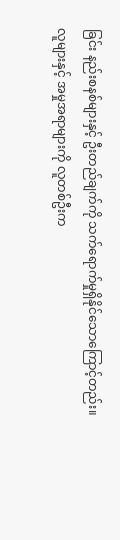ခြင်း နည်းစနစ်များနှင့် ဦးတည်ချက်ကို သက်ရောက်မှုရှိနိုင်သောကြောင့်တည်း။ လူများနှင့် အမှုအရာများကို လူတစ်ဦးက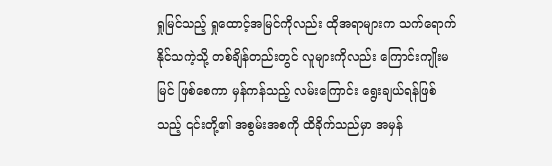ရှုမြင်သည့် ရှုထောင့်အမြင်ကိုလည်း ထိုအရာများက သက်ရောက်နိုင်သကဲ့သို့ တစ်ချိန်တည်းတွင် လူများကိုလည်း ကြောင်းကျိုးမမြင် ဖြစ်စေကာ မှန်ကန်သည့် လမ်းကြောင်း ရွေးချယ်ရန်ဖြစ်သည့် ၎င်းတို့၏ အစွမ်းအစကို ထိခိုက်သည်မှာ အမှန်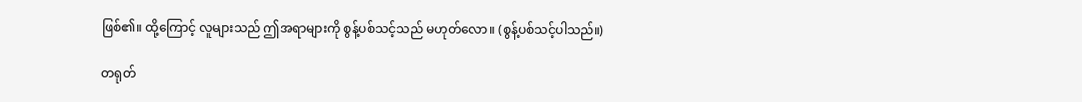ဖြစ်၏။ ထို့ကြောင့် လူများသည် ဤအရာများကို စွန့်ပစ်သင့်သည် မဟုတ်လော။ (စွန့်ပစ်သင့်ပါသည်။)

တရုတ်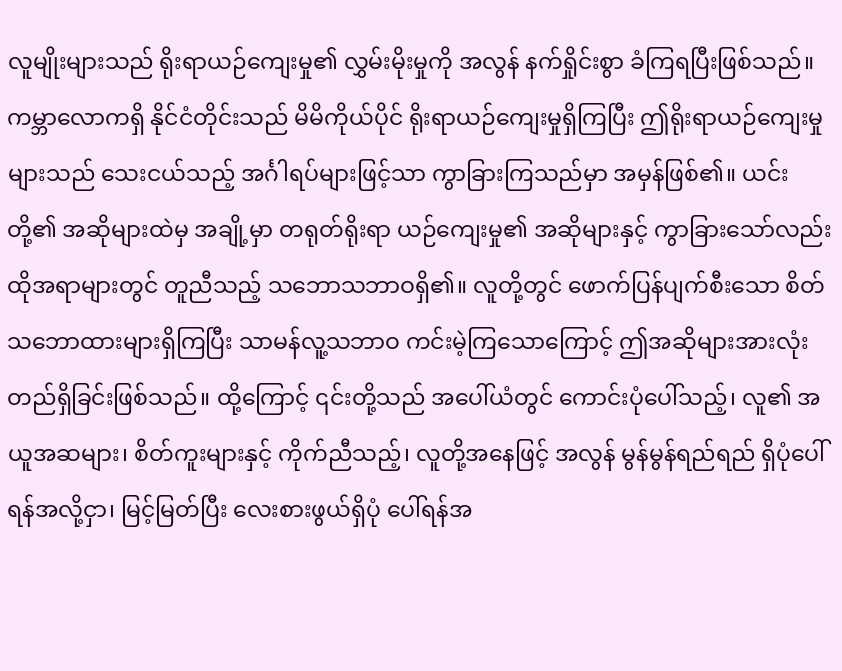လူမျိုးများသည် ရိုးရာယဉ်ကျေးမှု၏ လွှမ်းမိုးမှုကို အလွန် နက်ရှိုင်းစွာ ခံကြရပြီးဖြစ်သည်။ ကမ္ဘာလောကရှိ နိုင်ငံတိုင်းသည် မိမိကိုယ်ပိုင် ရိုးရာယဉ်ကျေးမှုရှိကြပြီး ဤရိုးရာယဉ်ကျေးမှုများသည် သေးငယ်သည့် အင်္ဂါရပ်များဖြင့်သာ ကွာခြားကြသည်မှာ အမှန်ဖြစ်၏။ ယင်းတို့၏ အဆိုများထဲမှ အချို့မှာ တရုတ်ရိုးရာ ယဉ်ကျေးမှု၏ အဆိုများနှင့် ကွာခြားသော်လည်း ထိုအရာများတွင် တူညီသည့် သဘောသဘာဝရှိ၏။ လူတို့တွင် ဖောက်ပြန်ပျက်စီးသော စိတ်သဘောထားများရှိကြပြီး သာမန်လူ့သဘာဝ ကင်းမဲ့ကြသောကြောင့် ဤအဆိုများအားလုံး တည်ရှိခြင်းဖြစ်သည်။ ထို့ကြောင့် ၎င်းတို့သည် အပေါ်ယံတွင် ကောင်းပုံပေါ်သည့်၊ လူ၏ အယူအဆများ၊ စိတ်ကူးများနှင့် ကိုက်ညီသည့်၊ လူတို့အနေဖြင့် အလွန် မွန်မွန်ရည်ရည် ရှိပုံပေါ်ရန်အလို့ငှာ၊ မြင့်မြတ်ပြီး လေးစားဖွယ်ရှိပုံ ပေါ်ရန်အ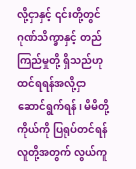လို့ငှာနှင့် ၎င်းတို့တွင် ဂုဏ်သိက္ခာနှင့် တည်ကြည်မှုတို့ ရှိသည်ဟု ထင်ရရန်အလို့ငှာ ဆောင်ရွက်ရန်၊ မိမိတို့ကိုယ်ကို ပြရုပ်တင်ရန် လူတို့အတွက် လွယ်ကူ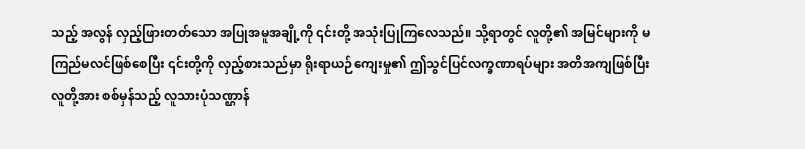သည့် အလွန် လှည့်ဖြားတတ်သော အပြုအမူအချို့ကို ၎င်းတို့ အသုံးပြုကြလေသည်။ သို့ရာတွင် လူတို့၏ အမြင်များကို မကြည်မလင်ဖြစ်စေပြီး ၎င်းတို့ကို လှည့်စားသည်မှာ ရိုးရာယဉ်ကျေးမှု၏ ဤသွင်ပြင်လက္ခဏာရပ်များ အတိအကျဖြစ်ပြီး လူတို့အား စစ်မှန်သည့် လူသားပုံသဏ္ဌာန်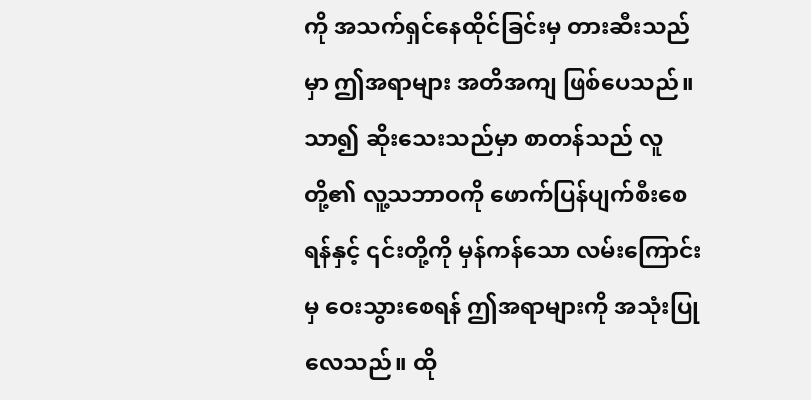ကို အသက်ရှင်နေထိုင်ခြင်းမှ တားဆီးသည်မှာ ဤအရာများ အတိအကျ ဖြစ်ပေသည်။ သာ၍ ဆိုးသေးသည်မှာ စာတန်သည် လူတို့၏ လူ့သဘာဝကို ဖောက်ပြန်ပျက်စီးစေရန်နှင့် ၎င်းတို့ကို မှန်ကန်သော လမ်းကြောင်းမှ ဝေးသွားစေရန် ဤအရာများကို အသုံးပြုလေသည်။ ထို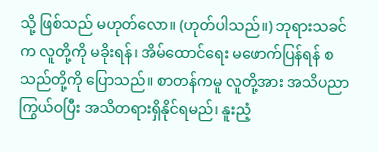သို့ ဖြစ်သည် မဟုတ်လော။ (ဟုတ်ပါသည်။) ဘုရားသခင်က လူတို့ကို မခိုးရန်၊ အိမ်ထောင်ရေး မဖောက်ပြန်ရန် စသည်တို့ကို ပြောသည်။ စာတန်ကမူ လူတို့အား အသိပညာ ကြွယ်ဝပြီး အသိတရားရှိနိုင်ရမည်၊ နူးညံ့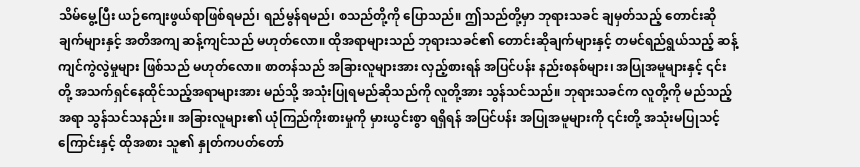သိမ်မွေ့ပြီး ယဉ်ကျေးဖွယ်ရာဖြစ်ရမည်၊ ရည်မွန်ရမည်၊ စသည်တို့ကို ပြောသည်။ ဤသည်တို့မှာ ဘုရားသခင် ချမှတ်သည့် တောင်းဆိုချက်များနှင့် အတိအကျ ဆန့်ကျင်သည် မဟုတ်လော။ ထိုအရာများသည် ဘုရားသခင်၏ တောင်းဆိုချက်များနှင့် တမင်ရည်ရွယ်သည့် ဆန့်ကျင်ကွဲလွဲမှုများ ဖြစ်သည် မဟုတ်လော။ စာတန်သည် အခြားလူများအား လှည့်စားရန် အပြင်ပန်း နည်းစနစ်များ၊ အပြုအမူများနှင့် ၎င်းတို့ အသက်ရှင်နေထိုင်သည့်အရာများအား မည်သို့ အသုံးပြုရမည်ဆိုသည်ကို လူတို့အား သွန်သင်သည်။ ဘုရားသခင်က လူတို့ကို မည်သည့်အရာ သွန်သင်သနည်း။ အခြားလူများ၏ ယုံကြည်ကိုးစားမှုကို မှားယွင်းစွာ ရရှိရန် အပြင်ပန်း အပြုအမူများကို ၎င်းတို့ အသုံးမပြုသင့်ကြောင်းနှင့် ထိုအစား သူ၏ နှုတ်ကပတ်တော်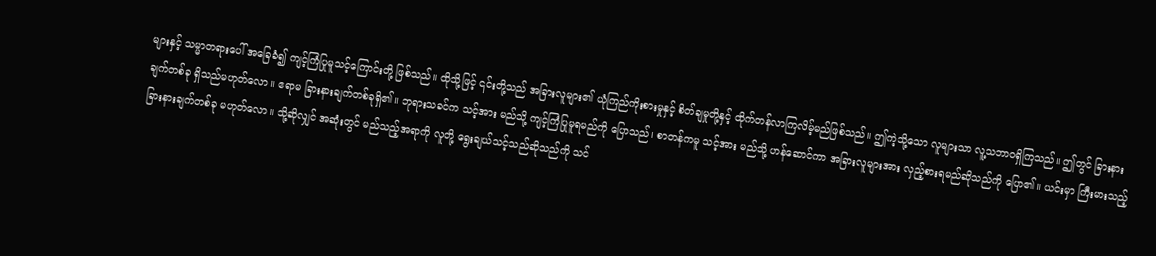များနှင့် သမ္မာတရားပေါ် အခြေခံ၍ ကျင့်ကြံပြုမူသင့်ကြောင်းတို့ ဖြစ်သည်။ ထိုသို့ဖြင့် ၎င်းတို့သည် အခြားလူများ၏ ယုံကြည်ကိုးစားမှုနှင့် စိတ်ချမှုတို့နှင့် ထိုက်တန်လာကြလိမ့်မည်ဖြစ်သည်။ ဤကဲ့သို့သော လူများသာ လူ့သဘာဝရှိကြသည်။ ဤတွင် ခြားနားချက်တစ်ခု ရှိသည်မဟုတ်လော။ ဧရာမ ခြားနားချက်တစ်ခုရှိ၏။ ဘုရားသခင်က သင့်အား မည်သို့ ကျင့်ကြံပြုမူရမည်ကို ပြောသည်၊ စာတန်ကမူ သင့်အား မည်သို့ ဟန်ဆောင်ကာ အခြားလူများအား လှည့်စားရမည်ဆိုသည်ကို ပြော၏။ ယင်းမှာ ကြီးမားသည့် ခြားနားချက်တစ်ခု မဟုတ်လော။ သို့ဆိုလျှင် အဆုံးတွင် မည်သည့်အရာကို လူတို့ ရွေးချယ်သင့်သည်ဆိုသည်ကို သင်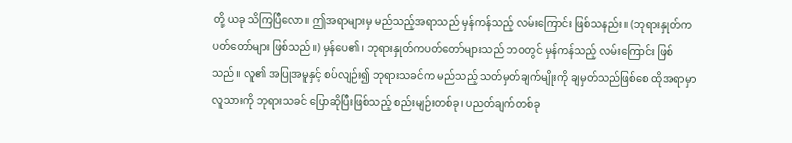တို့ ယခု သိကြပြီလော။ ဤအရာများမှ မည်သည့်အရာသည် မှန်ကန်သည့် လမ်းကြောင်း ဖြစ်သနည်း။ (ဘုရားနှုတ်ကပတ်တော်များ ဖြစ်သည်။) မှန်ပေ၏၊ ဘုရားနှုတ်ကပတ်တော်များသည် ဘဝတွင် မှန်ကန်သည့် လမ်းကြောင်း ဖြစ်သည်။ လူ၏ အပြုအမူနှင့် စပ်လျဉ်း၍ ဘုရားသခင်က မည်သည့် သတ်မှတ်ချက်မျိုးကို ချမှတ်သည်ဖြစ်စေ ထိုအရာမှာ လူသားကို ဘုရားသခင် ပြောဆိုပြီးဖြစ်သည့် စည်းမျဉ်းတစ်ခု၊ ပညတ်ချက်တစ်ခု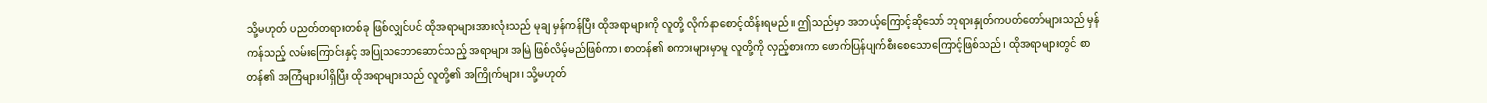သို့မဟုတ် ပညတ်တရားတစ်ခု ဖြစ်လျှင်ပင် ထိုအရာများအားလုံးသည် မုချ မှန်ကန်ပြီး ထိုအရာများကို လူတို့ လိုက်နာစောင့်ထိန်းရမည်။ ဤသည်မှာ အဘယ့်ကြောင့်ဆိုသော် ဘုရားနှုတ်ကပတ်တော်များသည် မှန်ကန်သည့် လမ်းကြောင်းနှင့် အပြုသဘောဆောင်သည့် အရာများ အမြဲ ဖြစ်လိမ့်မည်ဖြစ်ကာ၊ စာတန်၏ စကားများမှာမူ လူတို့ကို လှည့်စားကာ ဖောက်ပြန်ပျက်စီးစေသောကြောင့်ဖြစ်သည်၊ ထိုအရာများတွင် စာတန်၏ အကြံများပါရှိပြီး ထိုအရာများသည် လူတို့၏ အကြိုက်များ၊ သို့မဟုတ်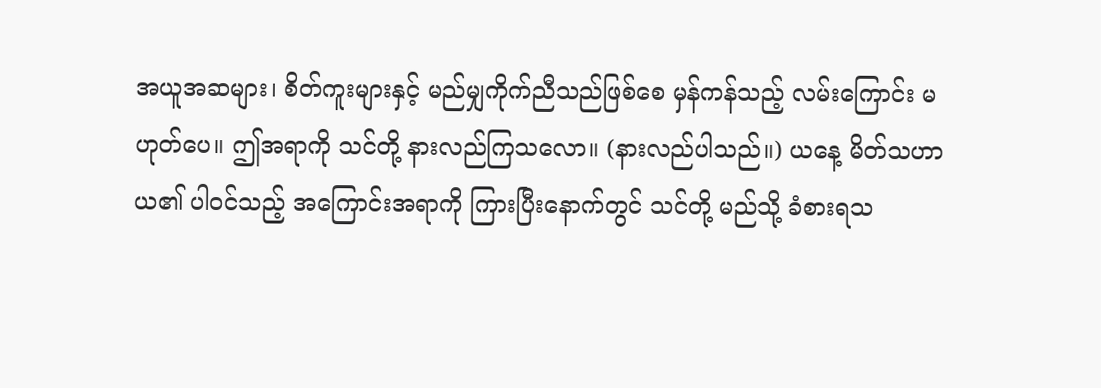အယူအဆများ၊ စိတ်ကူးများနှင့် မည်မျှကိုက်ညီသည်ဖြစ်စေ မှန်ကန်သည့် လမ်းကြောင်း မဟုတ်ပေ။ ဤအရာကို သင်တို့ နားလည်ကြသလော။ (နားလည်ပါသည်။) ယနေ့ မိတ်သဟာယ၏ ပါဝင်သည့် အကြောင်းအရာကို ကြားပြီးနောက်တွင် သင်တို့ မည်သို့ ခံစားရသ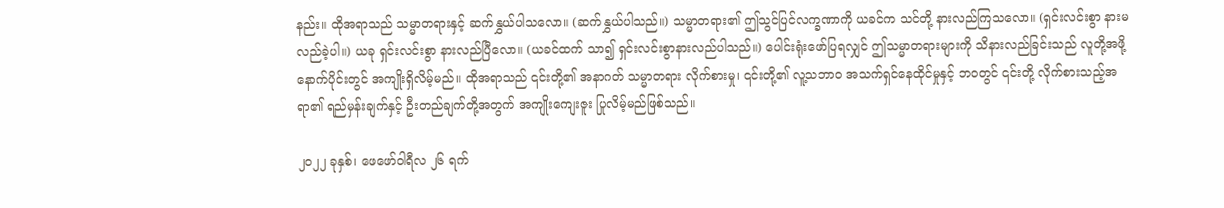နည်း။ ထိုအရာသည် သမ္မာတရားနှင့် ဆက်နွှယ်ပါသလော။ (ဆက်နွှယ်ပါသည်။) သမ္မာတရား၏ ဤသွင်ပြင်လက္ခဏာကို ယခင်က သင်တို့ နားလည်ကြသလော။ (ရှင်းလင်းစွာ နားမလည်ခဲ့ပါ။) ယခု ရှင်းလင်းစွာ နားလည်ပြီလော။ (ယခင်ထက် သာ၍ ရှင်းလင်းစွာနားလည်ပါသည်။) ပေါင်းရုံးဖော်ပြရလျှင် ဤသမ္မာတရားများကို သိနားလည်ခြင်းသည် လူတို့အဖို့ နောက်ပိုင်းတွင် အကျိုးရှိလိမ့်မည်။ ထိုအရာသည် ၎င်းတို့၏ အနာဂတ် သမ္မာတရား လိုက်စားမှု၊ ၎င်းတို့၏ လူ့သဘာဝ အသက်ရှင်နေထိုင်မှုနှင့် ဘဝတွင် ၎င်းတို့ လိုက်စားသည့်အရာ၏ ရည်မှန်းချက်နှင့် ဦးတည်ချက်တို့အတွက် အကျိုးကျေးဇူး ပြုလိမ့်မည်ဖြစ်သည်။

၂၀၂၂ ခုနှစ်၊ ဖေဖော်ဝါရီလ ၂၆ ရက်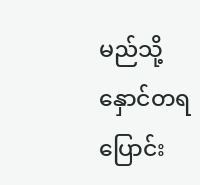မည်သို့နှောင်တရပြောင်း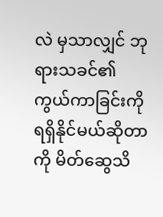လဲ မှသာလျှင် ဘုရားသခင်၏ ကွယ်ကာခြင်းကို ရရှိနိုင်မယ်ဆိုတာကို မိတ်ဆွေသိ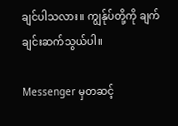ချင်ပါသလား။ ကျွန်ုပ်တို့ကို ချက်ချင်းဆက်သွယ်ပါ။

Messenger မှတဆင့်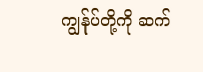ကျွန်ုပ်တို့ကို ဆက်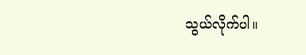သွယ်လိုက်ပါ။